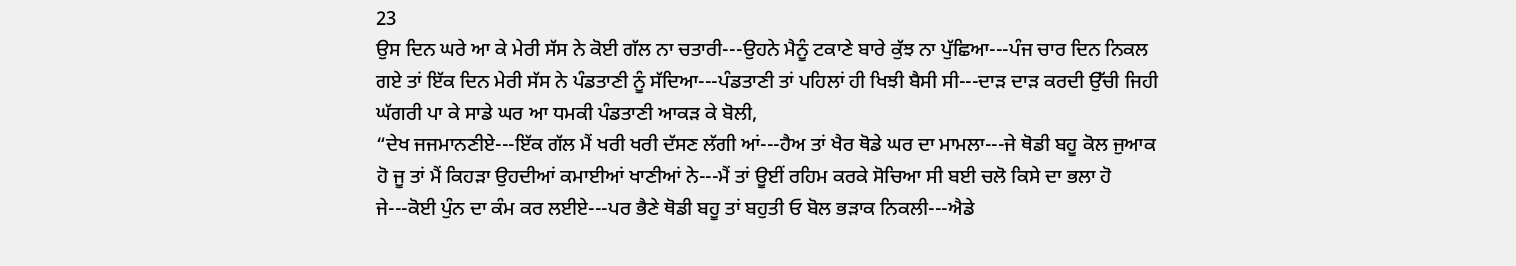23
ਉਸ ਦਿਨ ਘਰੇ ਆ ਕੇ ਮੇਰੀ ਸੱਸ ਨੇ ਕੋਈ ਗੱਲ ਨਾ ਚਤਾਰੀ---ਉਹਨੇ ਮੈਨੂੰ ਟਕਾਣੇ ਬਾਰੇ ਕੁੱਝ ਨਾ ਪੁੱਛਿਆ---ਪੰਜ ਚਾਰ ਦਿਨ ਨਿਕਲ ਗਏ ਤਾਂ ਇੱਕ ਦਿਨ ਮੇਰੀ ਸੱਸ ਨੇ ਪੰਡਤਾਣੀ ਨੂੰ ਸੱਦਿਆ---ਪੰਡਤਾਣੀ ਤਾਂ ਪਹਿਲਾਂ ਹੀ ਖਿਝੀ ਬੈਸੀ ਸੀ---ਦਾੜ ਦਾੜ ਕਰਦੀ ਉੱਚੀ ਜਿਹੀ ਘੱਗਰੀ ਪਾ ਕੇ ਸਾਡੇ ਘਰ ਆ ਧਮਕੀ ਪੰਡਤਾਣੀ ਆਕੜ ਕੇ ਬੋਲੀ,
“ਦੇਖ ਜਜਮਾਨਣੀਏ---ਇੱਕ ਗੱਲ ਮੈਂ ਖਰੀ ਖਰੀ ਦੱਸਣ ਲੱਗੀ ਆਂ---ਹੈਅ ਤਾਂ ਖੈਰ ਥੋਡੇ ਘਰ ਦਾ ਮਾਮਲਾ---ਜੇ ਥੋਡੀ ਬਹੂ ਕੋਲ ਜੁਆਕ ਹੋ ਜੂ ਤਾਂ ਮੈਂ ਕਿਹੜਾ ਉਹਦੀਆਂ ਕਮਾਈਆਂ ਖਾਣੀਆਂ ਨੇ---ਮੈਂ ਤਾਂ ਊਈਂ ਰਹਿਮ ਕਰਕੇ ਸੋਚਿਆ ਸੀ ਬਈ ਚਲੋ ਕਿਸੇ ਦਾ ਭਲਾ ਹੋ ਜੇ---ਕੋਈ ਪੁੰਨ ਦਾ ਕੰਮ ਕਰ ਲਈਏ---ਪਰ ਭੈਣੇ ਥੋਡੀ ਬਹੂ ਤਾਂ ਬਹੁਤੀ ਓ ਬੋਲ ਭੜਾਕ ਨਿਕਲੀ---ਐਡੇ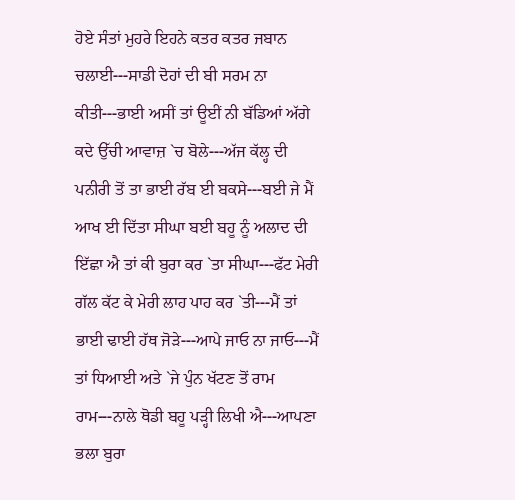ਹੋਏ ਸੰਤਾਂ ਮੁਹਰੇ ਇਹਨੇ ਕਤਰ ਕਤਰ ਜਬਾਨ ਚਲਾਈ---ਸਾਡੀ ਦੋਹਾਂ ਦੀ ਬੀ ਸਰਮ ਨਾ ਕੀਤੀ---ਭਾਈ ਅਸੀਂ ਤਾਂ ਊਈਂ ਨੀ ਬੱਡਿਆਂ ਅੱਗੇ ਕਦੇ ਉੱਚੀ ਆਵਾਜ਼ `ਚ ਬੋਲੇ---ਅੱਜ ਕੱਲ੍ਹ ਦੀ ਪਨੀਰੀ ਤੋਂ ਤਾ ਭਾਈ ਰੱਬ ਈ ਬਕਸੇ---ਬਈ ਜੇ ਮੈਂ ਆਖ ਈ ਦਿੱਤਾ ਸੀਘਾ ਬਈ ਬਹੂ ਨੂੰ ਅਲਾਦ ਦੀ ਇੱਛਾ ਐ ਤਾਂ ਕੀ ਬੁਰਾ ਕਰ `ਤਾ ਸੀਘਾ---ਫੱਟ ਮੇਰੀ ਗੱਲ ਕੱਟ ਕੇ ਮੇਰੀ ਲਾਹ ਪਾਹ ਕਰ `ਤੀ---ਮੈਂ ਤਾਂ ਭਾਈ ਢਾਈ ਹੱਥ ਜੋੜੇ---ਆਪੇ ਜਾਓ ਨਾ ਜਾਓ---ਮੈਂ ਤਾਂ ਧਿਆਈ ਅਤੇ `ਜੇ ਪੁੰਨ ਖੱਟਣ ਤੋਂ ਰਾਮ ਰਾਮ---ਨਾਲੇ ਥੋਡੀ ਬਹੂ ਪੜ੍ਹੀ ਲਿਖੀ ਐ---ਆਪਣਾ ਭਲਾ ਬੁਰਾ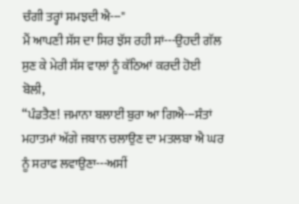ਚੰਗੀ ਤਰ੍ਹਾਂ ਸਮਝਦੀ ਐ---"
ਮੈਂ ਆਪਣੀ ਸੱਸ ਦਾ ਸਿਰ ਝੱਸ ਰਹੀ ਸਾਂ---ਉਹਦੀ ਗੱਲ ਸੁਣ ਕੇ ਮੇਰੀ ਸੱਸ ਵਾਲਾਂ ਨੂੰ ਕੱਠਿਆਂ ਕਰਦੀ ਹੋਈ ਬੋਲੀ,
“ਪੰਡਤੈਣ! ਜਮਾਨਾ ਬਲਾਈਂ ਬੁਰਾ ਆ ਗਿਐ---ਸੰਤਾਂ ਮਹਾਤਮਾਂ ਅੱਗੇ ਜਬਾਨ ਚਲਾਉਣ ਦਾ ਮਤਲਬਾ ਐ ਘਰ ਨੂੰ ਸਰਾਫ ਲਵਾਉਣਾ---ਅਸੀਂ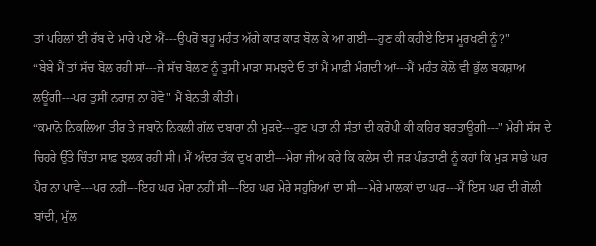ਤਾਂ ਪਹਿਲਾਂ ਈ ਰੱਬ ਦੇ ਮਾਰੇ ਪਏ ਐਂ---ਉਪਰੋਂ ਬਹੂ ਮਹੰਤ ਅੱਗੇ ਕਾੜ ਕਾੜ ਬੋਲ ਕੇ ਆ ਗਈ---ਹੁਣ ਕੀ ਕਹੀਏ ਇਸ ਮੂਰਖਣੀ ਨੂੰ?"
“ਬੇਬੇ ਮੈਂ ਤਾਂ ਸੱਚ ਬੋਲ ਰਹੀ ਸਾਂ---ਜੇ ਸੱਚ ਬੋਲਣ ਨੂੰ ਤੁਸੀਂ ਮਾੜਾ ਸਮਝਦੇ ਓ ਤਾਂ ਮੈਂ ਮਾਫ਼ੀ ਮੰਗਦੀ ਆਂ---ਮੈਂ ਮਹੰਤ ਕੋਲੋ ਵੀ ਭੁੱਲ ਬਕਸ਼ਾਅ ਲਊਂਗੀ---ਪਰ ਤੁਸੀਂ ਨਰਾਜ਼ ਨਾ ਹੋਵੋ" ਮੈਂ ਬੇਨਤੀ ਕੀਤੀ।
“ਕਮਾਨੋ ਨਿਕਲਿਆ ਤੀਰ ਤੇ ਜਬਾਨੋ ਨਿਕਲੀ ਗੱਲ ਦਬਾਰਾ ਨੀ ਮੁੜਦੇ---ਹੁਣ ਪਤਾ ਨੀ ਸੰਤਾਂ ਦੀ ਕਰੋਪੀ ਕੀ ਕਹਿਰ ਬਰਤਾਊਗੀ---" ਮੇਰੀ ਸੱਸ ਦੇ ਚਿਹਰੇ ਉੱਤੇ ਚਿੰਤਾ ਸਾਫ਼ ਝਲਕ ਰਹੀ ਸੀ। ਮੈਂ ਅੰਦਰ ਤੱਕ ਦੁਖ ਗਈ---ਮੇਰਾ ਜੀਅ ਕਰੇ ਕਿ ਕਲੇਸ ਦੀ ਜੜ ਪੰਡਤਾਣੀ ਨੂੰ ਕਹਾਂ ਕਿ ਮੁੜ ਸਾਡੇ ਘਰ ਪੈਰ ਨਾ ਪਾਵੇ---ਪਰ ਨਹੀਂ---ਇਹ ਘਰ ਮੇਰਾ ਨਹੀਂ ਸੀ---ਇਹ ਘਰ ਮੇਰੇ ਸਹੁਰਿਆਂ ਦਾ ਸੀ---ਮੇਰੇ ਮਾਲਕਾਂ ਦਾ ਘਰ---ਮੈਂ ਇਸ ਘਰ ਦੀ ਗੋਲੀ ਬਾਂਦੀ, ਮੁੱਲ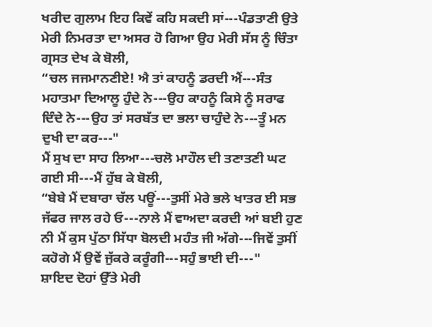ਖਰੀਦ ਗੁਲਾਮ ਇਹ ਕਿਵੇਂ ਕਹਿ ਸਕਦੀ ਸਾਂ---ਪੰਡਤਾਣੀ ਉਤੇ ਮੇਰੀ ਨਿਮਰਤਾ ਦਾ ਅਸਰ ਹੋ ਗਿਆ ਉਹ ਮੇਰੀ ਸੱਸ ਨੂੰ ਚਿੰਤਾ ਗ੍ਰਸਤ ਦੇਖ ਕੇ ਬੋਲੀ,
“ਚਲ ਜਜਮਾਨਣੀਏ! ਐ ਤਾਂ ਕਾਹਨੂੰ ਡਰਦੀ ਐਂ---ਸੰਤ ਮਹਾਤਮਾ ਦਿਆਲੂ ਹੁੰਦੇ ਨੇ---ਉਹ ਕਾਹਨੂੰ ਕਿਸੇ ਨੂੰ ਸਰਾਫ ਦਿੰਦੇ ਨੇ---ਉਹ ਤਾਂ ਸਰਬੱਤ ਦਾ ਭਲਾ ਚਾਹੁੰਦੇ ਨੇ---ਤੂੰ ਮਨ ਦੁਖੀ ਦਾ ਕਰ---"
ਮੈਂ ਸੁਖ ਦਾ ਸਾਹ ਲਿਆ---ਚਲੋ ਮਾਹੌਲ ਦੀ ਤਣਾਤਣੀ ਘਟ ਗਈ ਸੀ---ਮੈਂ ਹੁੱਬ ਕੇ ਬੋਲੀ,
“ਬੇਬੇ ਮੈਂ ਦਬਾਰਾ ਚੱਲ ਪਊਂ---ਤੁਸੀਂ ਮੇਰੇ ਭਲੇ ਖਾਤਰ ਈ ਸਭ ਜੱਫਰ ਜਾਲ ਰਹੇ ਓ---ਨਾਲੇ ਮੈਂ ਵਾਅਦਾ ਕਰਦੀ ਆਂ ਬਈ ਹੁਣ ਨੀ ਮੈਂ ਕੁਸ ਪੁੱਠਾ ਸਿੱਧਾ ਬੋਲਦੀ ਮਹੰਤ ਜੀ ਅੱਗੇ---ਜਿਵੇਂ ਤੁਸੀਂ ਕਹੋਗੇ ਮੈਂ ਉਵੇਂ ਜੁੱਕਰੇ ਕਰੂੰਗੀ---ਸਹੁੰ ਭਾਈ ਦੀ---"
ਸ਼ਾਇਦ ਦੋਹਾਂ ਉੱਤੇ ਮੇਰੀ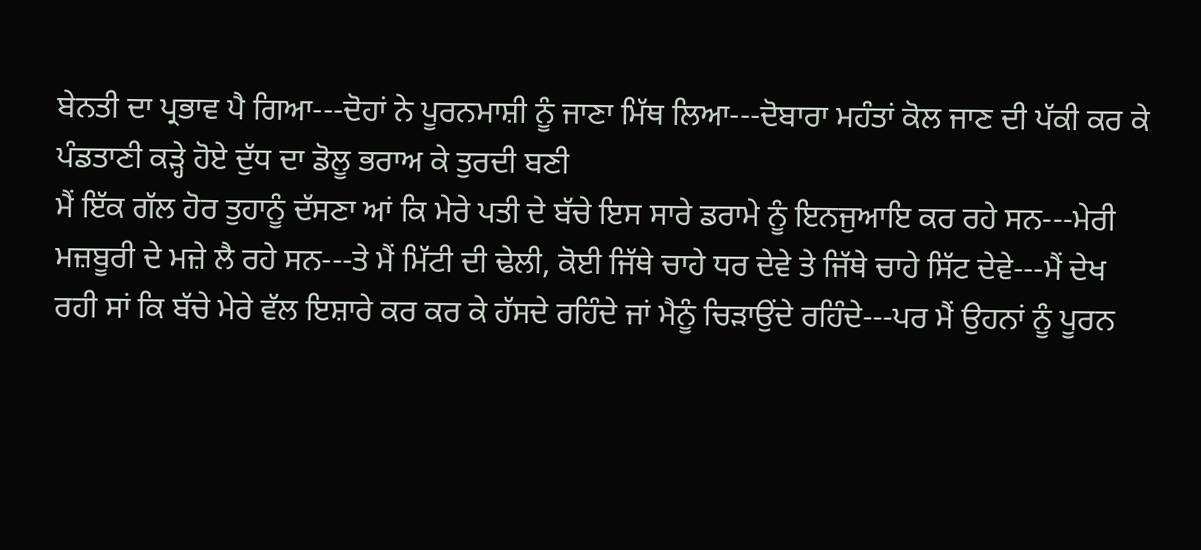ਬੇਨਤੀ ਦਾ ਪ੍ਰਭਾਵ ਪੈ ਗਿਆ---ਦੋਹਾਂ ਨੇ ਪੂਰਨਮਾਸ਼ੀ ਨੂੰ ਜਾਣਾ ਮਿੱਥ ਲਿਆ---ਦੋਬਾਰਾ ਮਹੰਤਾਂ ਕੋਲ ਜਾਣ ਦੀ ਪੱਕੀ ਕਰ ਕੇ ਪੰਡਤਾਣੀ ਕੜ੍ਹੇ ਹੋਏ ਦੁੱਧ ਦਾ ਡੋਲੂ ਭਰਾਅ ਕੇ ਤੁਰਦੀ ਬਣੀ
ਮੈਂ ਇੱਕ ਗੱਲ ਹੋਰ ਤੁਹਾਨੂੰ ਦੱਸਣਾ ਆਂ ਕਿ ਮੇਰੇ ਪਤੀ ਦੇ ਬੱਚੇ ਇਸ ਸਾਰੇ ਡਰਾਮੇ ਨੂੰ ਇਨਜੁਆਇ ਕਰ ਰਹੇ ਸਨ---ਮੇਰੀ ਮਜ਼ਬੂਰੀ ਦੇ ਮਜ਼ੇ ਲੈ ਰਹੇ ਸਨ---ਤੇ ਮੈਂ ਮਿੱਟੀ ਦੀ ਢੇਲੀ, ਕੋਈ ਜਿੱਥੇ ਚਾਹੇ ਧਰ ਦੇਵੇ ਤੇ ਜਿੱਥੇ ਚਾਹੇ ਸਿੱਟ ਦੇਵੇ---ਮੈਂ ਦੇਖ ਰਹੀ ਸਾਂ ਕਿ ਬੱਚੇ ਮੇਰੇ ਵੱਲ ਇਸ਼ਾਰੇ ਕਰ ਕਰ ਕੇ ਹੱਸਦੇ ਰਹਿੰਦੇ ਜਾਂ ਮੈਨੂੰ ਚਿੜਾਉਂਦੇ ਰਹਿੰਦੇ---ਪਰ ਮੈਂ ਉਹਨਾਂ ਨੂੰ ਪੂਰਨ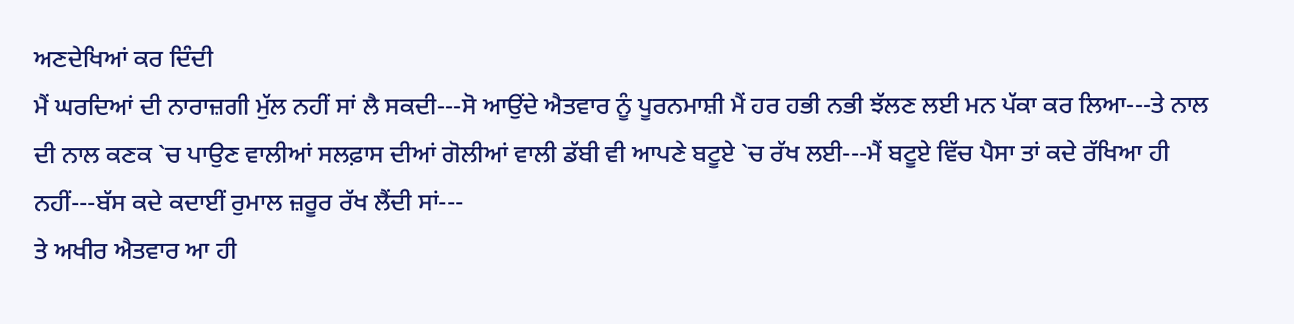ਅਣਦੇਖਿਆਂ ਕਰ ਦਿੰਦੀ
ਮੈਂ ਘਰਦਿਆਂ ਦੀ ਨਾਰਾਜ਼ਗੀ ਮੁੱਲ ਨਹੀਂ ਸਾਂ ਲੈ ਸਕਦੀ---ਸੋ ਆਉਂਦੇ ਐਤਵਾਰ ਨੂੰ ਪੂਰਨਮਾਸ਼ੀ ਮੈਂ ਹਰ ਹਭੀ ਨਭੀ ਝੱਲਣ ਲਈ ਮਨ ਪੱਕਾ ਕਰ ਲਿਆ---ਤੇ ਨਾਲ ਦੀ ਨਾਲ ਕਣਕ `ਚ ਪਾਉਣ ਵਾਲੀਆਂ ਸਲਫ਼ਾਸ ਦੀਆਂ ਗੋਲੀਆਂ ਵਾਲੀ ਡੱਬੀ ਵੀ ਆਪਣੇ ਬਟੂਏ `ਚ ਰੱਖ ਲਈ---ਮੈਂ ਬਟੂਏ ਵਿੱਚ ਪੈਸਾ ਤਾਂ ਕਦੇ ਰੱਖਿਆ ਹੀ ਨਹੀਂ---ਬੱਸ ਕਦੇ ਕਦਾਈਂ ਰੁਮਾਲ ਜ਼ਰੂਰ ਰੱਖ ਲੈਂਦੀ ਸਾਂ---
ਤੇ ਅਖੀਰ ਐਤਵਾਰ ਆ ਹੀ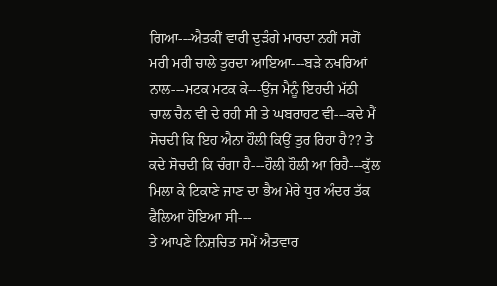ਗਿਆ---ਐਤਕੀਂ ਵਾਰੀ ਦੁੜੰਗੇ ਮਾਰਦਾ ਨਹੀਂ ਸਗੋਂ ਮਰੀ ਮਰੀ ਚਾਲੇ ਤੁਰਦਾ ਆਇਆ---ਬੜੇ ਨਖਰਿਆਂ ਨਾਲ---ਮਟਕ ਮਟਕ ਕੇ---ਉਂਜ ਮੈਨੂੰ ਇਹਦੀ ਮੱਠੀ ਚਾਲ ਚੈਨ ਵੀ ਦੇ ਰਹੀ ਸੀ ਤੇ ਘਬਰਾਹਟ ਵੀ---ਕਦੇ ਮੈਂ ਸੋਚਦੀ ਕਿ ਇਹ ਐਨਾ ਹੌਲੀ ਕਿਉਂ ਤੁਰ ਰਿਹਾ ਹੈ?? ਤੇ ਕਦੇ ਸੋਚਦੀ ਕਿ ਚੰਗਾ ਹੈ---ਹੌਲੀ ਹੌਲੀ ਆ ਰਿਹੈ---ਕੁੱਲ ਮਿਲਾ ਕੇ ਟਿਕਾਣੇ ਜਾਣ ਦਾ ਭੈਅ ਮੇਰੇ ਧੁਰ ਅੰਦਰ ਤੱਕ ਫੈਲਿਆ ਹੋਇਆ ਸੀ---
ਤੇ ਆਪਣੇ ਨਿਸ਼ਚਿਤ ਸਮੇਂ ਐਤਵਾਰ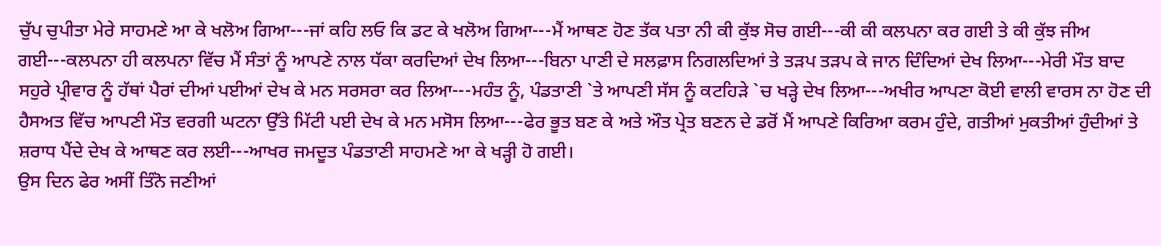ਚੁੱਪ ਚੁਪੀਤਾ ਮੇਰੇ ਸਾਹਮਣੇ ਆ ਕੇ ਖਲੋਅ ਗਿਆ---ਜਾਂ ਕਹਿ ਲਓ ਕਿ ਡਟ ਕੇ ਖਲੋਅ ਗਿਆ---ਮੈਂ ਆਥਣ ਹੋਣ ਤੱਕ ਪਤਾ ਨੀ ਕੀ ਕੁੱਝ ਸੋਚ ਗਈ---ਕੀ ਕੀ ਕਲਪਨਾ ਕਰ ਗਈ ਤੇ ਕੀ ਕੁੱਝ ਜੀਅ ਗਈ---ਕਲਪਨਾ ਹੀ ਕਲਪਨਾ ਵਿੱਚ ਮੈਂ ਸੰਤਾਂ ਨੂੰ ਆਪਣੇ ਨਾਲ ਧੱਕਾ ਕਰਦਿਆਂ ਦੇਖ ਲਿਆ---ਬਿਨਾ ਪਾਣੀ ਦੇ ਸਲਫ਼ਾਸ ਨਿਗਲਦਿਆਂ ਤੇ ਤੜਪ ਤੜਪ ਕੇ ਜਾਨ ਦਿੰਦਿਆਂ ਦੇਖ ਲਿਆ---ਮੇਰੀ ਮੌਤ ਬਾਦ ਸਹੁਰੇ ਪ੍ਰੀਵਾਰ ਨੂੰ ਹੱਥਾਂ ਪੈਰਾਂ ਦੀਆਂ ਪਈਆਂ ਦੇਖ ਕੇ ਮਨ ਸਰਸਰਾ ਕਰ ਲਿਆ---ਮਹੰਤ ਨੂੰ, ਪੰਡਤਾਣੀ `ਤੇ ਆਪਣੀ ਸੱਸ ਨੂੰ ਕਟਹਿੜੇ `ਚ ਖੜ੍ਹੇ ਦੇਖ ਲਿਆ---ਅਖੀਰ ਆਪਣਾ ਕੋਈ ਵਾਲੀ ਵਾਰਸ ਨਾ ਹੋਣ ਦੀ ਹੈਸਅਤ ਵਿੱਚ ਆਪਣੀ ਮੌਤ ਵਰਗੀ ਘਟਨਾ ਉੱਤੇ ਮਿੱਟੀ ਪਈ ਦੇਖ ਕੇ ਮਨ ਮਸੋਸ ਲਿਆ---ਫੇਰ ਭੂਤ ਬਣ ਕੇ ਅਤੇ ਔਤ ਪ੍ਰੇਤ ਬਣਨ ਦੇ ਡਰੋਂ ਮੈਂ ਆਪਣੇ ਕਿਰਿਆ ਕਰਮ ਹੁੰਦੇ, ਗਤੀਆਂ ਮੁਕਤੀਆਂ ਹੁੰਦੀਆਂ ਤੇ ਸ਼ਰਾਧ ਪੈਂਦੇ ਦੇਖ ਕੇ ਆਥਣ ਕਰ ਲਈ---ਆਖਰ ਜਮਦੂਤ ਪੰਡਤਾਣੀ ਸਾਹਮਣੇ ਆ ਕੇ ਖੜ੍ਹੀ ਹੋ ਗਈ।
ਉਸ ਦਿਨ ਫੇਰ ਅਸੀਂ ਤਿੰਨੋ ਜਣੀਆਂ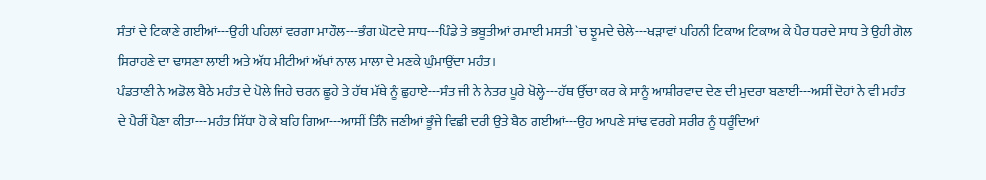ਸੰਤਾਂ ਦੇ ਟਿਕਾਣੇ ਗਈਆਂ---ਉਹੀ ਪਹਿਲਾਂ ਵਰਗਾ ਮਾਹੌਲ---ਭੰਗ ਘੋਟਦੇ ਸਾਧ---ਪਿੰਡੇ ਤੇ ਭਬੂਤੀਆਂ ਰਮਾਈ ਮਸਤੀ `ਚ ਝੂਮਦੇ ਚੇਲੇ---ਖੜਾਵਾਂ ਪਹਿਨੀ ਟਿਕਾਅ ਟਿਕਾਅ ਕੇ ਪੈਰ ਧਰਦੇ ਸਾਧ ਤੇ ਉਹੀ ਗੋਲ ਸਿਰਾਹਣੇ ਦਾ ਢਾਸਣਾ ਲਾਈ ਅਤੇ ਅੱਧ ਮੀਟੀਆਂ ਅੱਖਾਂ ਨਾਲ ਮਾਲਾ ਦੇ ਮਣਕੇ ਘੁੰਮਾਉਂਦਾ ਮਹੰਤ।
ਪੰਡਤਾਣੀ ਨੇ ਅਡੋਲ ਬੈਠੇ ਮਹੰਤ ਦੇ ਪੋਲੇ ਜਿਹੇ ਚਰਨ ਛੂਹੇ ਤੇ ਹੱਥ ਮੱਥੇ ਨੂੰ ਛੁਹਾਏ---ਸੰਤ ਜੀ ਨੇ ਨੇਤਰ ਪੂਰੇ ਖੋਲ੍ਹੇ---ਹੱਥ ਉੱਚਾ ਕਰ ਕੇ ਸਾਨੂੰ ਆਸ਼ੀਰਵਾਦ ਦੇਣ ਦੀ ਮੁਦਰਾ ਬਣਾਈ---ਅਸੀਂ ਦੋਹਾਂ ਨੇ ਵੀ ਮਹੰਤ ਦੇ ਪੈਰੀਂ ਪੈਣਾ ਕੀਤਾ---ਮਹੰਤ ਸਿੱਧਾ ਹੋ ਕੇ ਬਹਿ ਗਿਆ---ਆਸੀਂ ਤਿੰਨੋ ਜਣੀਆਂ ਭੂੰਜੇ ਵਿਛੀ ਦਰੀ ਉਤੇ ਬੈਠ ਗਈਆਂ---ਉਹ ਆਪਣੇ ਸਾਂਢ ਵਰਗੇ ਸਰੀਰ ਨੂੰ ਧਰੂੰਦਿਆਂ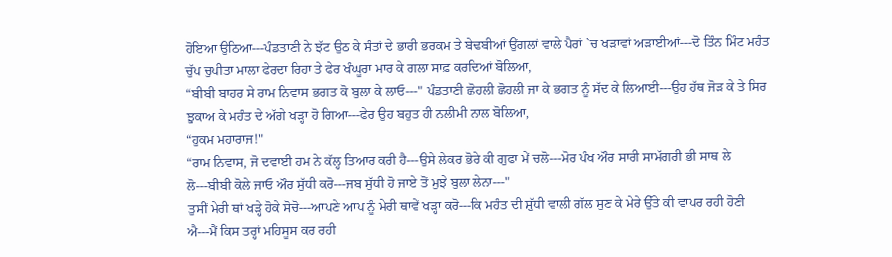ਹੋਇਆ ਉਠਿਆ---ਪੰਡਤਾਣੀ ਨੇ ਝੱਟ ਉਠ ਕੇ ਸੰਤਾਂ ਦੇ ਭਾਰੀ ਭਰਕਮ ਤੇ ਬੇਢਬੀਆਂ ਉਂਗਲਾਂ ਵਾਲੇ ਪੈਰਾਂ `ਚ ਖੜਾਵਾਂ ਅੜਾਈਆਂ---ਦੋ ਤਿੰਨ ਮਿੰਟ ਮਹੰਤ ਚੁੱਪ ਚੁਪੀਤਾ ਮਾਲਾ ਫੇਰਦਾ ਰਿਹਾ ਤੇ ਫੇਰ ਖੰਘੂਰਾ ਮਾਰ ਕੇ ਗਲਾ ਸਾਫ਼ ਕਰਦਿਆਂ ਬੋਲਿਆ,
“ਬੀਬੀ ਬਾਹਰ ਸੇ ਰਾਮ ਨਿਵਾਸ ਭਗਤ ਕੋ ਬੁਲਾ ਕੇ ਲਾਓ---" ਪੰਡਤਾਣੀ ਛੋਹਲੀ ਛੋਹਲੀ ਜਾ ਕੇ ਭਗਤ ਨੂੰ ਸੱਦ ਕੇ ਲਿਆਈ---ਉਹ ਹੱਥ ਜੋੜ ਕੇ ਤੇ ਸਿਰ ਝੁਕਾਅ ਕੇ ਮਹੰਤ ਦੇ ਅੱਗੇ ਖੜ੍ਹਾ ਹੋ ਗਿਆ---ਫੇਰ ਉਹ ਬਹੁਤ ਹੀ ਨਲੀਮੀ ਨਾਲ ਬੋਲਿਆ,
“ਹੁਕਮ ਮਹਾਰਾਜ!"
“ਰਾਮ ਨਿਵਾਸ, ਜੋ ਦਵਾਈ ਹਮ ਨੇ ਕੱਲ੍ਹ ਤਿਆਰ ਕਰੀ ਹੈ---ਉਸੇ ਲੇਕਰ ਭੋਰੇ ਕੀ ਗੁਫਾ ਮੇਂ ਚਲੋ---ਮੋਰ ਪੰਖ ਔਰ ਸਾਰੀ ਸਾਮੱਗਰੀ ਭੀ ਸਾਥ ਲੇ ਲੋ---ਬੀਬੀ ਕੋਲੇ ਜਾਓ ਔਰ ਸੁੱਧੀ ਕਰੋ---ਜਬ ਸੁੱਧੀ ਹੋ ਜਾਏ ਤੋਂ ਮੁਝੇ ਬੁਲਾ ਲੇਨਾ---"
ਤੁਸੀਂ ਮੇਰੀ ਥਾਂ ਖੜ੍ਹੇ ਹੋਕੇ ਸੋਚੋ---ਆਪਣੇ ਆਪ ਨੂੰ ਮੇਰੀ ਥਾਵੇਂ ਖੜ੍ਹਾ ਕਰੋ---ਕਿ ਮਹੰਤ ਦੀ ਸ਼ੁੱਧੀ ਵਾਲੀ ਗੱਲ ਸੁਣ ਕੇ ਮੇਰੇ ਉੱਤੇ ਕੀ ਵਾਪਰ ਰਹੀ ਹੋਣੀ ਐ---ਮੈਂ ਕਿਸ ਤਰ੍ਹਾਂ ਮਹਿਸੂਸ ਕਰ ਰਹੀ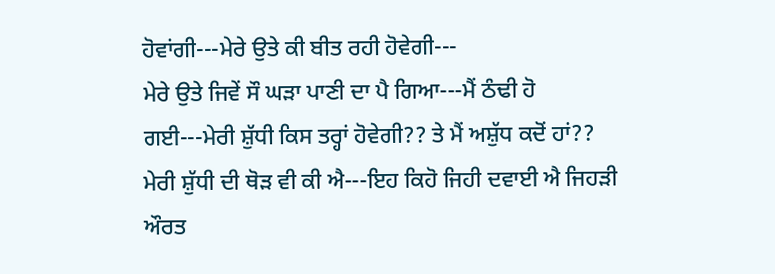ਹੋਵਾਂਗੀ---ਮੇਰੇ ਉਤੇ ਕੀ ਬੀਤ ਰਹੀ ਹੋਵੇਗੀ---
ਮੇਰੇ ਉਤੇ ਜਿਵੇਂ ਸੌ ਘੜਾ ਪਾਣੀ ਦਾ ਪੈ ਗਿਆ---ਮੈਂ ਠੰਢੀ ਹੋ ਗਈ---ਮੇਰੀ ਸ਼ੁੱਧੀ ਕਿਸ ਤਰ੍ਹਾਂ ਹੋਵੇਗੀ?? ਤੇ ਮੈਂ ਅਸ਼ੁੱਧ ਕਦੋਂ ਹਾਂ?? ਮੇਰੀ ਸ਼ੁੱਧੀ ਦੀ ਥੋੜ ਵੀ ਕੀ ਐ---ਇਹ ਕਿਹੋ ਜਿਹੀ ਦਵਾਈ ਐ ਜਿਹੜੀ ਔਰਤ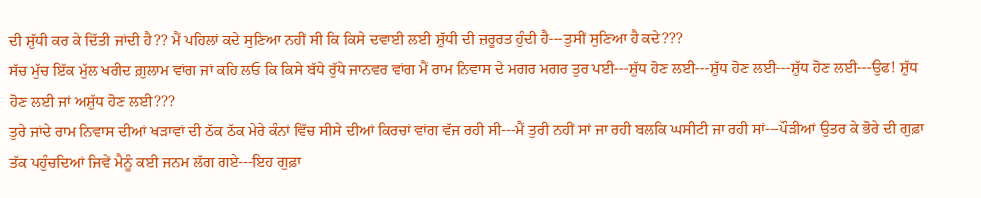ਦੀ ਸ਼ੁੱਧੀ ਕਰ ਕੇ ਦਿੱਤੀ ਜਾਂਦੀ ਹੈ?? ਮੈਂ ਪਹਿਲਾਂ ਕਦੇ ਸੁਣਿਆ ਨਹੀਂ ਸੀ ਕਿ ਕਿਸੇ ਦਵਾਈ ਲਈ ਸ਼ੁੱਧੀ ਦੀ ਜ਼ਰੂਰਤ ਹੁੰਦੀ ਹੈ---ਤੁਸੀਂ ਸੁਣਿਆ ਹੈ ਕਦੇ???
ਸੱਚ ਮੁੱਚ ਇੱਕ ਮੁੱਲ ਖਰੀਦ ਗ਼ੁਲਾਮ ਵਾਂਗ ਜਾਂ ਕਹਿ ਲਓ ਕਿ ਕਿਸੇ ਬੱਧੇ ਰੁੱਧੇ ਜਾਨਵਰ ਵਾਂਗ ਮੈਂ ਰਾਮ ਨਿਵਾਸ ਦੇ ਮਗਰ ਮਗਰ ਤੁਰ ਪਈ---ਸ਼ੁੱਧ ਹੋਣ ਲਈ---ਸ਼ੁੱਧ ਹੋਣ ਲਈ---ਸ਼ੁੱਧ ਹੋਣ ਲਈ---ਉਫ! ਸ਼ੁੱਧ ਹੋਣ ਲਈ ਜਾਂ ਅਸ਼ੁੱਧ ਹੋਣ ਲਈ???
ਤੁਰੇ ਜਾਂਦੇ ਰਾਮ ਨਿਵਾਸ ਦੀਆਂ ਖੜਾਵਾਂ ਦੀ ਠੱਕ ਠੱਕ ਮੇਰੇ ਕੰਨਾਂ ਵਿੱਚ ਸੀਸੇ ਦੀਆਂ ਕਿਰਚਾਂ ਵਾਂਗ ਵੱਜ ਰਹੀ ਸੀ---ਮੈਂ ਤੁਰੀ ਨਹੀਂ ਸਾਂ ਜਾ ਰਹੀ ਬਲਕਿ ਘਸੀਟੀ ਜਾ ਰਹੀ ਸਾਂ---ਪੌੜੀਆਂ ਉਤਰ ਕੇ ਭੋਰੇ ਦੀ ਗੁਫ਼ਾ ਤੱਕ ਪਹੁੰਚਦਿਆਂ ਜਿਵੇਂ ਮੈਨੂੰ ਕਈ ਜਨਮ ਲੱਗ ਗਏ---ਇਹ ਗੁਫ਼ਾ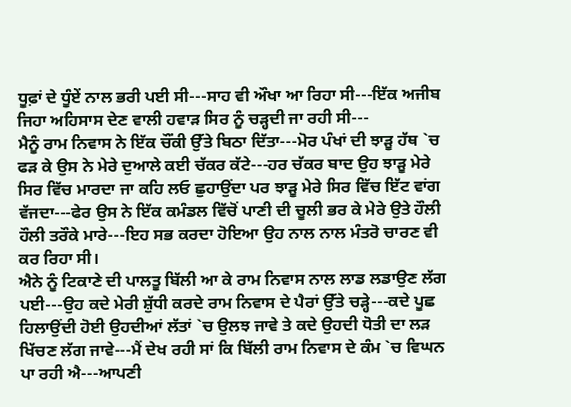ਧੂਫ਼ਾਂ ਦੇ ਧੂੰਏਂ ਨਾਲ ਭਰੀ ਪਈ ਸੀ---ਸਾਹ ਵੀ ਔਖਾ ਆ ਰਿਹਾ ਸੀ---ਇੱਕ ਅਜੀਬ ਜਿਹਾ ਅਹਿਸਾਸ ਦੇਣ ਵਾਲੀ ਹਵਾੜ ਸਿਰ ਨੂੰ ਚੜ੍ਹਦੀ ਜਾ ਰਹੀ ਸੀ---
ਮੈਨੂੰ ਰਾਮ ਨਿਵਾਸ ਨੇ ਇੱਕ ਚੌਂਕੀ ਉੱਤੇ ਬਿਠਾ ਦਿੱਤਾ---ਮੋਰ ਪੰਖਾਂ ਦੀ ਝਾੜੂ ਹੱਥ `ਚ ਫੜ ਕੇ ਉਸ ਨੇ ਮੇਰੇ ਦੁਆਲੇ ਕਈ ਚੱਕਰ ਕੱਟੇ---ਹਰ ਚੱਕਰ ਬਾਦ ਉਹ ਝਾੜੂ ਮੇਰੇ ਸਿਰ ਵਿੱਚ ਮਾਰਦਾ ਜਾ ਕਹਿ ਲਓ ਛੁਹਾਉਂਦਾ ਪਰ ਝਾੜੂ ਮੇਰੇ ਸਿਰ ਵਿੱਚ ਇੱਟ ਵਾਂਗ ਵੱਜਦਾ---ਫੇਰ ਉਸ ਨੇ ਇੱਕ ਕਮੰਡਲ ਵਿੱਚੋਂ ਪਾਣੀ ਦੀ ਚੂਲੀ ਭਰ ਕੇ ਮੇਰੇ ਉਤੇ ਹੌਲੀ ਹੌਲੀ ਤਰੌਕੇ ਮਾਰੇ---ਇਹ ਸਭ ਕਰਦਾ ਹੋਇਆ ਉਹ ਨਾਲ ਨਾਲ ਮੰਤਰੋ ਚਾਰਣ ਵੀ ਕਰ ਰਿਹਾ ਸੀ।
ਐਨੇ ਨੂੰ ਟਿਕਾਣੇ ਦੀ ਪਾਲਤੂ ਬਿੱਲੀ ਆ ਕੇ ਰਾਮ ਨਿਵਾਸ ਨਾਲ ਲਾਡ ਲਡਾਉਣ ਲੱਗ ਪਈ---ਉਹ ਕਦੇ ਮੇਰੀ ਸ਼ੁੱਧੀ ਕਰਦੇ ਰਾਮ ਨਿਵਾਸ ਦੇ ਪੈਰਾਂ ਉੱਤੇ ਚੜ੍ਹੇ---ਕਦੇ ਪੂਛ ਹਿਲਾਉਂਦੀ ਹੋਈ ਉਹਦੀਆਂ ਲੱਤਾਂ `ਚ ਉਲਝ ਜਾਵੇ ਤੇ ਕਦੇ ਉਹਦੀ ਧੋਤੀ ਦਾ ਲੜ ਖਿੱਚਣ ਲੱਗ ਜਾਵੇ---ਮੈਂ ਦੇਖ ਰਹੀ ਸਾਂ ਕਿ ਬਿੱਲੀ ਰਾਮ ਨਿਵਾਸ ਦੇ ਕੰਮ `ਚ ਵਿਘਨ ਪਾ ਰਹੀ ਐ---ਆਪਣੀ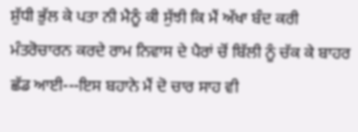ਸ਼ੁੱਧੀ ਭੁੱਲ ਕੇ ਪਤਾ ਨੀ ਮੈਨੂੰ ਕੀ ਸੁੱਝੀ ਕਿ ਮੈਂ ਅੱਖਾ ਬੰਦ ਕਰੀ ਮੰਤਰੋਚਾਰਨ ਕਰਦੇ ਰਾਮ ਨਿਵਾਸ ਦੇ ਪੈਰਾਂ ਚੋਂ ਬਿੱਲੀ ਨੂੰ ਚੱਕ ਕੇ ਬਾਹਰ ਛੱਡ ਆਈ---ਇਸ ਬਹਾਨੇ ਮੈਂ ਦੋ ਚਾਰ ਸਾਹ ਵੀ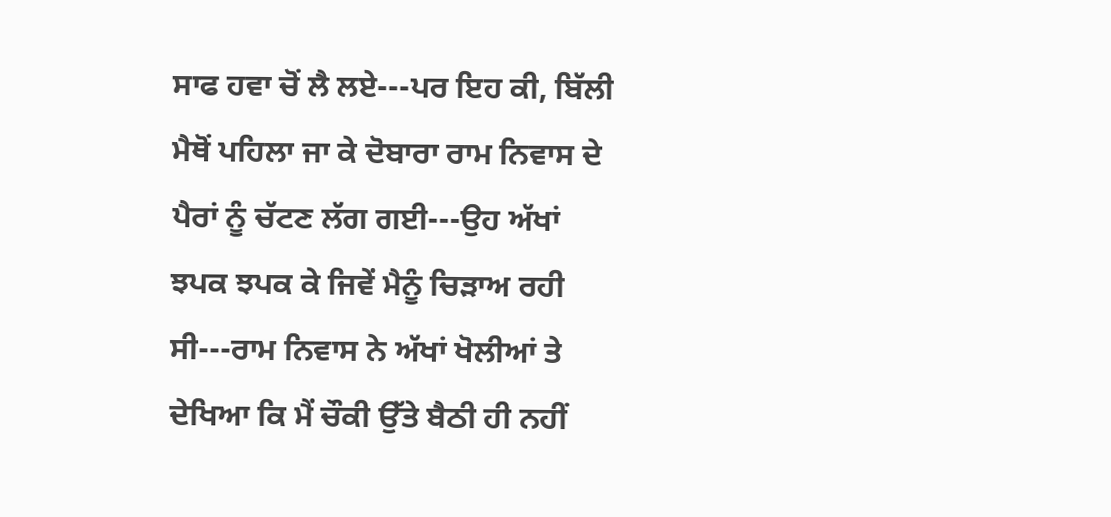ਸਾਫ ਹਵਾ ਚੋਂ ਲੈ ਲਏ---ਪਰ ਇਹ ਕੀ, ਬਿੱਲੀ ਮੈਥੋਂ ਪਹਿਲਾ ਜਾ ਕੇ ਦੋਬਾਰਾ ਰਾਮ ਨਿਵਾਸ ਦੇ ਪੈਰਾਂ ਨੂੰ ਚੱਟਣ ਲੱਗ ਗਈ---ਉਹ ਅੱਖਾਂ ਝਪਕ ਝਪਕ ਕੇ ਜਿਵੇਂ ਮੈਨੂੰ ਚਿੜਾਅ ਰਹੀ ਸੀ---ਰਾਮ ਨਿਵਾਸ ਨੇ ਅੱਖਾਂ ਖੋਲੀਆਂ ਤੇ ਦੇਖਿਆ ਕਿ ਮੈਂ ਚੌਕੀ ਉੱਤੇ ਬੈਠੀ ਹੀ ਨਹੀਂ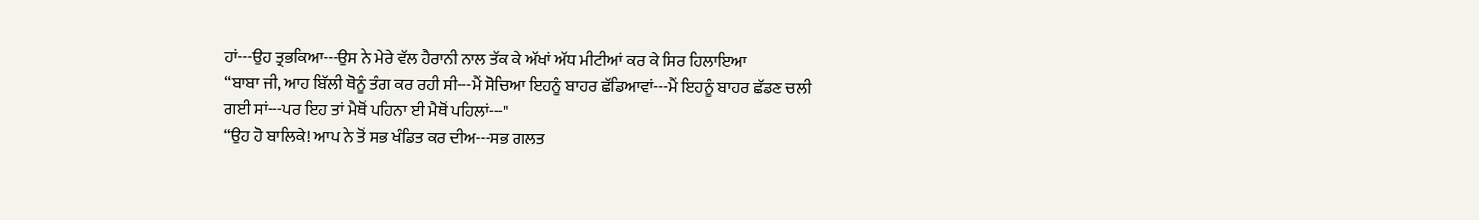ਹਾਂ---ਉਹ ਤ੍ਰਭਕਿਆ---ਉਸ ਨੇ ਮੇਰੇ ਵੱਲ ਹੈਰਾਨੀ ਨਾਲ ਤੱਕ ਕੇ ਅੱਖਾਂ ਅੱਧ ਮੀਟੀਆਂ ਕਰ ਕੇ ਸਿਰ ਹਿਲਾਇਆ
“ਬਾਬਾ ਜੀ, ਆਹ ਬਿੱਲੀ ਥੋਨੂੰ ਤੰਗ ਕਰ ਰਹੀ ਸੀ---ਮੈਂ ਸੋਚਿਆ ਇਹਨੂੰ ਬਾਹਰ ਛੱਡਿਆਵਾਂ---ਮੈਂ ਇਹਨੂੰ ਬਾਹਰ ਛੱਡਣ ਚਲੀ ਗਈ ਸਾਂ---ਪਰ ਇਹ ਤਾਂ ਮੈਥੋਂ ਪਹਿਨਾ ਈ ਮੈਥੋਂ ਪਹਿਲਾਂ---"
“ਉਹ ਹੋ ਬਾਲਿਕੇ! ਆਪ ਨੇ ਤੋਂ ਸਭ ਖੰਡਿਤ ਕਰ ਦੀਅ---ਸਭ ਗਲਤ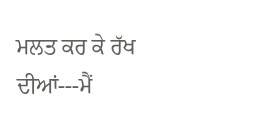ਮਲਤ ਕਰ ਕੇ ਰੱਖ ਦੀਆਂ---ਮੈਂ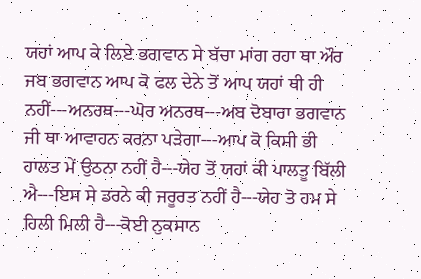ਯਹਾਂ ਆਪ ਕੇ ਲਿਏ ਭਗਵਾਨ ਸੇ ਬੱਚਾ ਮਾਂਗ ਰਹਾ ਥਾ ਔਰ ਜਬ ਭਗਵਾਨ ਆਪ ਕੋ ਫਲ ਦੇਨੇ ਤੋਂ ਆਪ ਯਹਾਂ ਥੀ ਹੀ ਨਹੀਂ---ਅਨਰਥ---ਘੋਰ ਅਨਰਥ---ਅਬ ਦੋਬਾਰਾ ਭਗਵਾਨ ਜੀ ਥਾ ਆਵਾਹਨ ਕਰਨਾ ਪੜੇਗਾ---ਆਪ ਕੋ ਕਿਸੀ ਭੀ ਹਾਲਤ ਮੇਂ ਉਠਨਾ ਨਹੀਂ ਹੈ---ਯੇਹ ਤੋਂ ਯਹਾਂ ਕੀ ਪਾਲਤੂ ਬਿੱਲੀ ਐ---ਇਸ ਸੇ ਡਰਨੇ ਕੀ ਜਰੂਰਤ ਨਹੀਂ ਹੈ---ਯੇਹ ਤੋ ਹਮ ਸੇ ਹਿਲੀ ਮਿਲੀ ਹੈ---ਕੋਈ ਨੁਕਸਾਨ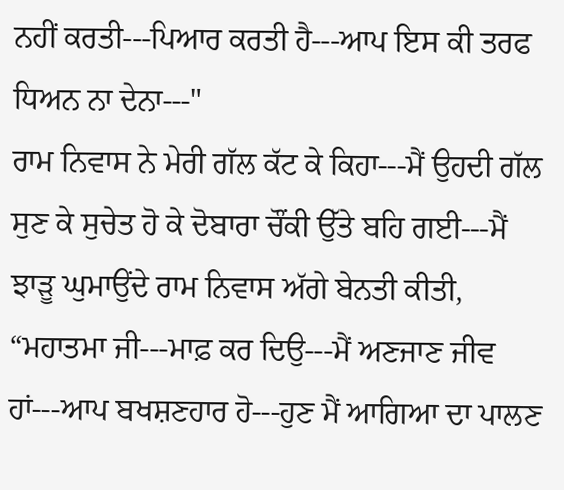ਨਹੀਂ ਕਰਤੀ---ਪਿਆਰ ਕਰਤੀ ਹੈ---ਆਪ ਇਸ ਕੀ ਤਰਫ ਧਿਅਨ ਨਾ ਦੇਨਾ---"
ਰਾਮ ਨਿਵਾਸ ਨੇ ਮੇਰੀ ਗੱਲ ਕੱਟ ਕੇ ਕਿਹਾ---ਮੈਂ ਉਹਦੀ ਗੱਲ ਸੁਣ ਕੇ ਸੁਚੇਤ ਹੋ ਕੇ ਦੋਬਾਰਾ ਚੌਂਕੀ ਉੱਤੇ ਬਹਿ ਗਈ---ਮੈਂ ਝਾੜੂ ਘੁਮਾਉਂਦੇ ਰਾਮ ਨਿਵਾਸ ਅੱਗੇ ਬੇਨਤੀ ਕੀਤੀ,
“ਮਹਾਤਮਾ ਜੀ---ਮਾਫ਼ ਕਰ ਦਿਉ---ਮੈਂ ਅਣਜਾਣ ਜੀਵ ਹਾਂ---ਆਪ ਬਖਸ਼ਣਹਾਰ ਹੋ---ਹੁਣ ਮੈਂ ਆਗਿਆ ਦਾ ਪਾਲਣ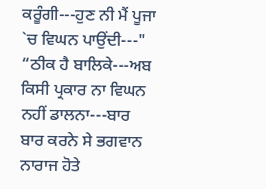ਕਰੂੰਗੀ---ਹੁਣ ਨੀ ਮੈਂ ਪੂਜਾ `ਚ ਵਿਘਨ ਪਾਉਂਦੀ---"
“ਠੀਕ ਹੈ ਬਾਲਿਕੇ---ਅਬ ਕਿਸੀ ਪ੍ਰਕਾਰ ਨਾ ਵਿਘਨ ਨਹੀਂ ਡਾਲਨਾ---ਬਾਰ ਬਾਰ ਕਰਨੇ ਸੇ ਭਗਵਾਨ ਨਾਰਾਜ ਹੋਤੇ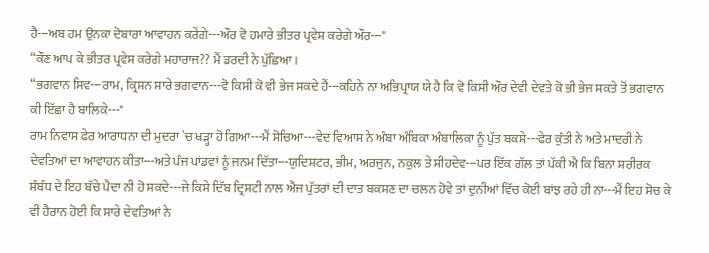ਹੈ---ਅਬ ਹਮ ਉਨਕਾ ਦੋਬਾਰਾ ਆਵਾਹਨ ਕਰੇਂਗੇ---ਔਰ ਵੋ ਹਮਾਰੇ ਭੀਤਰ ਪ੍ਰਵੇਸ਼ ਕਰੇਗੇ ਔਰ---"
“ਕੌਣ ਆਪ ਕੇ ਭੀਤਰ ਪ੍ਰਵੇਸ਼ ਕਰੇਗੇ ਮਹਾਰਾਜ?? ਮੈਂ ਡਰਦੀ ਨੇ ਪੁੱਛਿਆ।
“ਭਗਵਾਨ ਸਿਵ---ਰਾਮ, ਕ੍ਰਿਸ਼ਨ ਸਾਰੇ ਭਗਵਾਨ---ਵੋ ਕਿਸੀ ਕੋ ਵੀ ਭੇਜ ਸਕਦੇ ਹੈਂ---ਕਹਿਨੇ ਨਾ ਅਭਿਪ੍ਰਾਯ ਯੇ ਹੈ ਕਿ ਵੋ ਕਿਸੀ ਔਰ ਦੇਵੀ ਦੇਵਤੇ ਕੋ ਭੀ ਭੇਜ ਸਕਤੇ ਤੋਂ ਭਗਵਾਨ ਕੀ ਇੱਛਾ ਹੈ ਬਾਲਿਕੇ---"
ਰਾਮ ਨਿਵਾਸ ਫੇਰ ਆਰਾਧਨਾ ਦੀ ਮੁਦਰਾ `ਚ ਖੜ੍ਹਾ ਹੋ ਗਿਆ---ਮੈਂ ਸੋਚਿਆ---ਵੇਦ ਵਿਆਸ ਨੇ ਅੰਬਾ ਅੰਬਿਕਾ ਅੰਬਾਲਿਕਾ ਨੂੰ ਪੁੱਤ ਬਕਸ਼ੇ---ਫੇਰ ਕੁੰਤੀ ਨੇ ਅਤੇ ਮਾਦਰੀ ਨੇ ਦੇਵਤਿਆਂ ਦਾ ਆਵਾਹਨ ਕੀਤਾ---ਅਤੇ ਪੰਜ ਪਾਂਡਵਾਂ ਨੂੰ ਜਨਮ ਦਿੱਤਾ---ਯੁਦਿਸ਼ਟਰ, ਭੀਮ, ਅਰਜੁਨ, ਨਕੁਲ ਤੇ ਸੀਹਦੇਵ---ਪਰ ਇੱਕ ਗੱਲ ਤਾਂ ਪੱਕੀ ਐ ਕਿ ਬਿਨਾ ਸ਼ਰੀਰਕ ਸੰਬੰਧ ਦੇ ਇਹ ਬੱਚੇ ਪੈਦਾ ਨੀ ਹੋ ਸਕਦੇ---ਜੇ ਕਿਸੇ ਦਿੱਬ ਦ੍ਰਿਸ਼ਟੀ ਨਾਲ ਐਂਜ ਪੁੱਤਰਾਂ ਦੀ ਦਾਤ ਬਕਸ਼ਣ ਦਾ ਚਲਨ ਹੋਵੇ ਤਾਂ ਦੁਨੀਆਂ ਵਿੱਚ ਕੋਈ ਬਾਂਝ ਰਹੇ ਹੀ ਨਾ---ਮੈਂ ਇਹ ਸੋਚ ਕੇ ਵੀ ਹੈਰਾਨ ਹੋਈ ਕਿ ਸਾਰੇ ਦੇਵਤਿਆਂ ਨੇ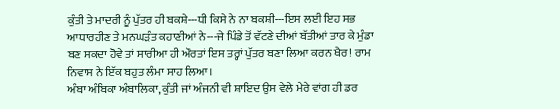ਕੁੰਤੀ ਤੇ ਮਾਦਰੀ ਨੂੰ ਪੁੱਤਰ ਹੀ ਬਕਸ਼ੇ---ਧੀ ਕਿਸੇ ਨੇ ਨਾ ਬਕਸ਼ੀ---ਇਸ ਲਈ ਇਹ ਸਭ ਆਧਾਰਹੀਣ ਤੇ ਮਨਘੜੰਤ ਕਹਾਣੀਆਂ ਨੇ---ਜੇ ਪਿੰਡੇ ਤੋਂ ਵੱਟਣੇ ਦੀਆਂ ਬੱਤੀਆਂ ਤਾਰ ਕੇ ਮੁੰਡਾ ਬਣ ਸਕਦਾ ਹੋਵੇ ਤਾਂ ਸਾਰੀਆ ਹੀ ਔਰਤਾਂ ਇਸ ਤਰ੍ਹਾਂ ਪੁੱਤਰ ਬਣਾ ਲਿਆ ਕਰਨ ਖੈਰ! ਰਾਮ ਨਿਵਾਸ ਨੇ ਇੱਕ ਬਹੁਤ ਲੰਮਾ ਸਾਹ ਲਿਆ।
ਅੰਬਾ ਅੰਬਿਕਾ ਅੰਬਾਲਿਕਾ, ਕੁੰਤੀ ਜਾਂ ਅੰਜਨੀ ਵੀ ਸ਼ਾਇਦ ਉਸ ਵੇਲੇ ਮੇਰੇ ਵਾਂਗ ਹੀ ਡਰ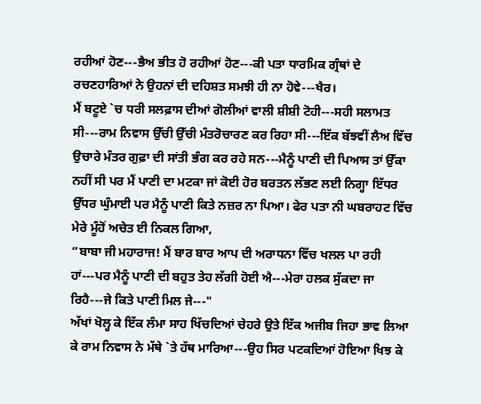ਰਹੀਆਂ ਹੋਣ---ਭੈਅ ਭੀਤ ਹੋ ਰਹੀਆਂ ਹੋਣ---ਕੀ ਪਤਾ ਧਾਰਮਿਕ ਗ੍ਰੰਥਾਂ ਦੇ ਰਚਣਹਾਰਿਆਂ ਨੇ ਉਹਨਾਂ ਦੀ ਦਹਿਸ਼ਤ ਸਮਝੀ ਹੀ ਨਾ ਹੋਵੇ---ਖੈਰ।
ਮੈਂ ਬਟੂਏ `ਚ ਧਰੀ ਸਲਫ਼ਾਸ ਦੀਆਂ ਗੋਲੀਆਂ ਵਾਲੀ ਸ਼ੀਸ਼ੀ ਟੋਹੀ---ਸਹੀ ਸਲਾਮਤ ਸੀ---ਰਾਮ ਨਿਵਾਸ ਉੱਚੀ ਉੱਚੀ ਮੰਤਰੋਚਾਰਣ ਕਰ ਰਿਹਾ ਸੀ---ਇੱਕ ਬੱਝਵੀਂ ਲੈਅ ਵਿੱਚ ਉਚਾਰੇ ਮੰਤਰ ਗੁਫ਼ਾ ਦੀ ਸਾਂਤੀ ਭੰਗ ਕਰ ਰਹੇ ਸਨ---ਮੈਨੂੰ ਪਾਣੀ ਦੀ ਪਿਆਸ ਤਾਂ ਉੱਕਾ ਨਹੀਂ ਸੀ ਪਰ ਮੈਂ ਪਾਣੀ ਦਾ ਮਟਕਾ ਜਾਂ ਕੋਈ ਹੋਰ ਬਰਤਨ ਲੱਭਣ ਲਈ ਨਿਗ੍ਹਾ ਇੱਧਰ ਉੱਧਰ ਘੁੰਮਾਈ ਪਰ ਮੈਨੂੰ ਪਾਣੀ ਕਿਤੇ ਨਜ਼ਰ ਨਾ ਪਿਆ। ਫੇਰ ਪਤਾ ਨੀ ਘਬਰਾਹਟ ਵਿੱਚ ਮੇਰੇ ਮੂੰਹੋਂ ਅਚੇਤ ਈ ਨਿਕਲ ਗਿਆ,
“ਬਾਬਾ ਜੀ ਮਹਾਰਾਜ! ਮੈਂ ਬਾਰ ਬਾਰ ਆਪ ਦੀ ਅਰਾਧਨਾ ਵਿੱਚ ਖਲਲ ਪਾ ਰਹੀ ਹਾਂ---ਪਰ ਮੈਨੂੰ ਪਾਣੀ ਦੀ ਬਹੁਤ ਤੇਹ ਲੱਗੀ ਹੋਈ ਐ---ਮੇਰਾ ਹਲਕ ਸੁੱਕਦਾ ਜਾ ਰਿਹੈ---ਜੇ ਕਿਤੇ ਪਾਣੀ ਮਿਲ ਜੇ---"
ਅੱਖਾਂ ਖੋਲ੍ਹ ਕੇ ਇੱਕ ਲੰਮਾ ਸਾਹ ਖਿੱਚਦਿਆਂ ਚੇਹਰੇ ਉਤੇ ਇੱਕ ਅਜੀਬ ਜਿਹਾ ਭਾਵ ਲਿਆ ਕੇ ਰਾਮ ਨਿਵਾਸ ਨੇ ਮੱਥੇ `ਤੇ ਹੱਥ ਮਾਰਿਆ---ਉਹ ਸਿਰ ਪਟਕਦਿਆਂ ਹੋਇਆ ਖਿਝ ਕੇ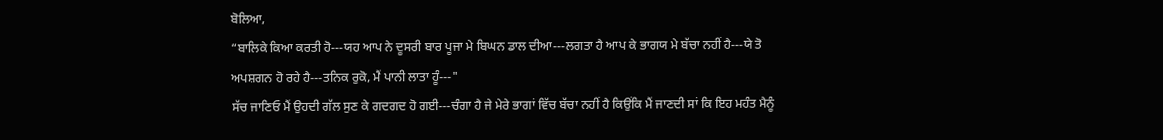ਬੋਲਿਆ,
“ਬਾਲਿਕੇ ਕਿਆ ਕਰਤੀ ਹੋ---ਯਹ ਆਪ ਨੇ ਦੂਸਰੀ ਬਾਰ ਪੂਜਾ ਮੇ ਬਿਘਨ ਡਾਲ ਦੀਆ---ਲਗਤਾ ਹੈ ਆਪ ਕੇ ਭਾਗਯ ਮੇ ਬੱਚਾ ਨਹੀਂ ਹੈ---ਯੇ ਤੋ ਅਪਸ਼ਗਨ ਹੋ ਰਹੇ ਹੈ---ਤਨਿਕ ਰੁਕੋ, ਮੈਂ ਪਾਨੀ ਲਾਤਾ ਹੂੰ---"
ਸੱਚ ਜਾਣਿਓ ਮੈਂ ਉਹਦੀ ਗੱਲ ਸੁਣ ਕੇ ਗਦਗਦ ਹੋ ਗਈ---ਚੰਗਾ ਹੈ ਜੇ ਮੇਰੇ ਭਾਗਾਂ ਵਿੱਚ ਬੱਚਾ ਨਹੀਂ ਹੈ ਕਿਉਂਕਿ ਮੈਂ ਜਾਣਦੀ ਸਾਂ ਕਿ ਇਹ ਮਹੰਤ ਮੈਨੂੰ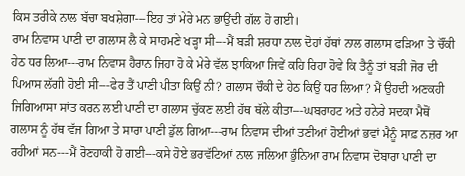ਕਿਸ ਤਰੀਕੇ ਨਾਲ ਬੱਚਾ ਬਖਸ਼ੇਗਾ---ਇਹ ਤਾਂ ਮੇਰੇ ਮਨ ਭਾਉਂਦੀ ਗੱਲ ਹੋ ਗਈ।
ਰਾਮ ਨਿਵਾਸ ਪਾਣੀ ਦਾ ਗਲਾਸ ਲੈ ਕੇ ਸਾਹਮਣੇ ਖੜ੍ਹਾ ਸੀ---ਮੈਂ ਬੜੀ ਸ਼ਰਧਾ ਨਾਲ ਦੋਹਾਂ ਹੱਥਾਂ ਨਾਲ ਗਲਾਸ ਫੜਿਆ ਤੇ ਚੌਂਕੀ ਹੇਠ ਧਰ ਲਿਆ---ਰਾਮ ਨਿਵਾਸ ਹੈਰਾਨ ਜਿਹਾ ਹੋ ਕੇ ਮੇਰੇ ਵੱਲ ਝਾਕਿਆ ਜਿਵੇਂ ਕਹਿ ਰਿਹਾ ਹੋਵੇ ਕਿ ਤੈਨੂੰ ਤਾਂ ਬੜੀ ਜੋਰ ਦੀ ਪਿਆਸ ਲੱਗੀ ਹੋਈ ਸੀ---ਫੇਰ ਤੈਂ ਪਾਣੀ ਪੀਤਾ ਕਿਉਂ ਨੀ? ਗਲਾਸ ਚੌਕੀ ਦੇ ਹੇਠ ਕਿਉਂ ਧਰ ਲਿਆ? ਮੈਂ ਉਹਦੀ ਅਣਕਹੀ ਜਿਗਿਆਸਾ ਸਾਂਤ ਕਰਨ ਲਈ ਪਾਣੀ ਦਾ ਗਲਾਸ ਚੁੱਕਣ ਲਈ ਹੱਥ ਥੱਲੇ ਕੀਤਾ---ਘਬਰਾਹਟ ਅਤੇ ਹਨੇਰੇ ਸਦਕਾ ਮੈਥੋਂ ਗਲਾਸ ਨੂੰ ਹੱਥ ਵੱਜ ਗਿਆ ਤੇ ਸਾਰਾ ਪਾਣੀ ਡੁੱਲ ਗਿਆ---ਰਾਮ ਨਿਵਾਸ ਦੀਆਂ ਤਣੀਆਂ ਹੋਈਆਂ ਭਵਾਂ ਮੈਨੂੰ ਸਾਫ਼ ਨਜ਼ਰ ਆ ਰਹੀਆਂ ਸਨ---ਮੈਂ ਰੋਣਹਾਕੀ ਹੋ ਗਈ---ਕਸੇ ਹੋਏ ਭਰਵੱਟਿਆਂ ਨਾਲ ਜਲਿਆ ਭੁੰਨਿਆ ਰਾਮ ਨਿਵਾਸ ਦੋਬਾਰਾ ਪਾਣੀ ਦਾ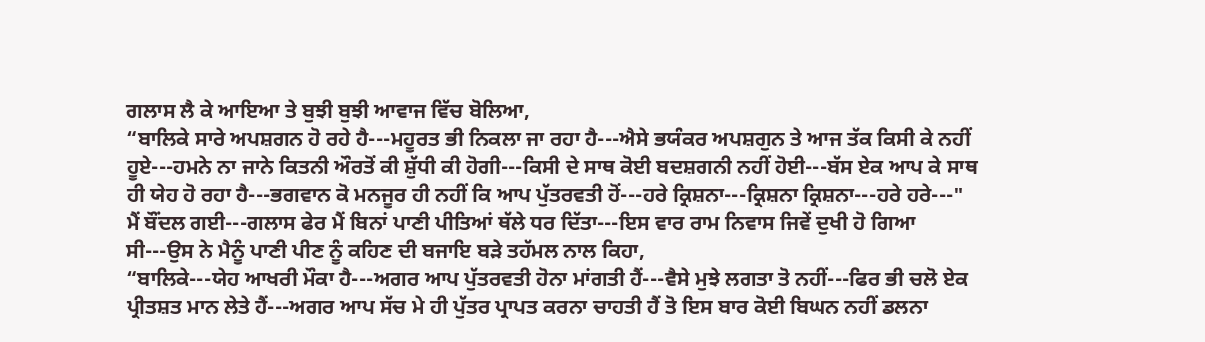ਗਲਾਸ ਲੈ ਕੇ ਆਇਆ ਤੇ ਬੁਝੀ ਬੁਝੀ ਆਵਾਜ ਵਿੱਚ ਬੋਲਿਆ,
“ਬਾਲਿਕੇ ਸਾਰੇ ਅਪਸ਼ਗਨ ਹੋ ਰਹੇ ਹੈ---ਮਹੂਰਤ ਭੀ ਨਿਕਲਾ ਜਾ ਰਹਾ ਹੈ---ਐਸੇ ਭਯੰਕਰ ਅਪਸ਼ਗੁਨ ਤੇ ਆਜ ਤੱਕ ਕਿਸੀ ਕੇ ਨਹੀਂ ਹੂਏ---ਹਮਨੇ ਨਾ ਜਾਨੇ ਕਿਤਨੀ ਔਰਤੋਂ ਕੀ ਸ਼ੁੱਧੀ ਕੀ ਹੋਗੀ---ਕਿਸੀ ਦੇ ਸਾਥ ਕੋਈ ਬਦਸ਼ਗਨੀ ਨਹੀਂ ਹੋਈ---ਬੱਸ ਏਕ ਆਪ ਕੇ ਸਾਥ ਹੀ ਯੇਹ ਹੋ ਰਹਾ ਹੈ---ਭਗਵਾਨ ਕੋ ਮਨਜੂਰ ਹੀ ਨਹੀਂ ਕਿ ਆਪ ਪੁੱਤਰਵਤੀ ਹੋਂ---ਹਰੇ ਕ੍ਰਿਸ਼ਨਾ---ਕ੍ਰਿਸ਼ਨਾ ਕ੍ਰਿਸ਼ਨਾ---ਹਰੇ ਹਰੇ---"
ਮੈਂ ਬੌਂਦਲ ਗਈ---ਗਲਾਸ ਫੇਰ ਮੈਂ ਬਿਨਾਂ ਪਾਣੀ ਪੀਤਿਆਂ ਥੱਲੇ ਧਰ ਦਿੱਤਾ---ਇਸ ਵਾਰ ਰਾਮ ਨਿਵਾਸ ਜਿਵੇਂ ਦੁਖੀ ਹੋ ਗਿਆ ਸੀ---ਉਸ ਨੇ ਮੈਨੂੰ ਪਾਣੀ ਪੀਣ ਨੂੰ ਕਹਿਣ ਦੀ ਬਜਾਇ ਬੜੇ ਤਹੱਮਲ ਨਾਲ ਕਿਹਾ,
“ਬਾਲਿਕੇ---ਯੇਹ ਆਖਰੀ ਮੌਕਾ ਹੈ---ਅਗਰ ਆਪ ਪੁੱਤਰਵਤੀ ਹੋਨਾ ਮਾਂਗਤੀ ਹੈਂ---ਵੈਸੇ ਮੁਝੇ ਲਗਤਾ ਤੋ ਨਹੀਂ---ਫਿਰ ਭੀ ਚਲੋ ਏਕ ਪ੍ਰੀਤਸ਼ਤ ਮਾਨ ਲੇਤੇ ਹੈਂ---ਅਗਰ ਆਪ ਸੱਚ ਮੇ ਹੀ ਪੁੱਤਰ ਪ੍ਰਾਪਤ ਕਰਨਾ ਚਾਹਤੀ ਹੈਂ ਤੋ ਇਸ ਬਾਰ ਕੋਈ ਬਿਘਨ ਨਹੀਂ ਡਲਨਾ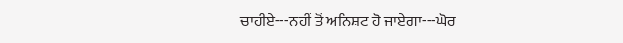ਚਾਹੀਏ---ਨਹੀਂ ਤੋਂ ਅਨਿਸ਼ਟ ਹੋ ਜਾਏਗਾ---ਘੋਰ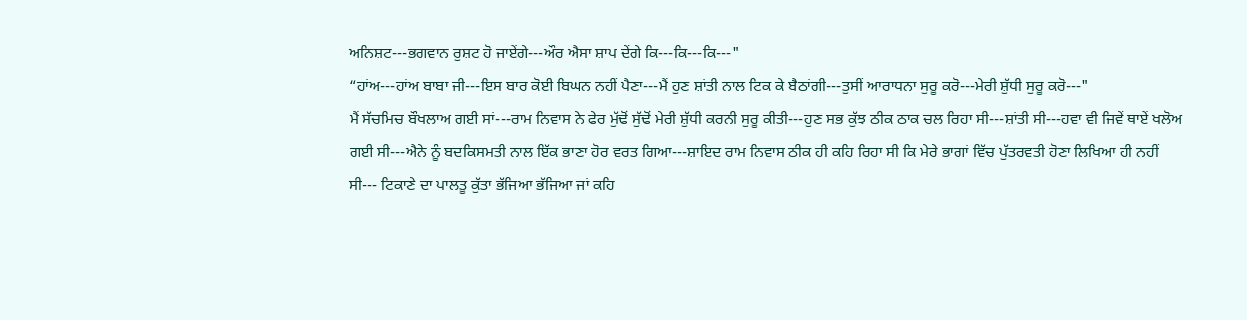ਅਨਿਸ਼ਟ---ਭਗਵਾਨ ਰੁਸ਼ਟ ਹੋ ਜਾਏਂਗੇ---ਔਰ ਐਸਾ ਸ਼ਾਪ ਦੇਂਗੇ ਕਿ---ਕਿ---ਕਿ---"
“ਹਾਂਅ---ਹਾਂਅ ਬਾਬਾ ਜੀ---ਇਸ ਬਾਰ ਕੋਈ ਬਿਘਨ ਨਹੀਂ ਪੈਣਾ---ਮੈਂ ਹੁਣ ਸ਼ਾਂਤੀ ਨਾਲ ਟਿਕ ਕੇ ਬੈਠਾਂਗੀ---ਤੁਸੀਂ ਆਰਾਧਨਾ ਸੁਰੂ ਕਰੋ---ਮੇਰੀ ਸ਼ੁੱਧੀ ਸੁਰੂ ਕਰੋ---"
ਮੈਂ ਸੱਚਮਿਚ ਬੌਖਲਾਅ ਗਈ ਸਾਂ---ਰਾਮ ਨਿਵਾਸ ਨੇ ਫੇਰ ਮੁੱਢੋਂ ਸੁੱਢੋਂ ਮੇਰੀ ਸ਼ੁੱਧੀ ਕਰਨੀ ਸੁਰੂ ਕੀਤੀ---ਹੁਣ ਸਭ ਕੁੱਝ ਠੀਕ ਠਾਕ ਚਲ ਰਿਹਾ ਸੀ---ਸ਼ਾਂਤੀ ਸੀ---ਹਵਾ ਵੀ ਜਿਵੇਂ ਥਾਏਂ ਖਲੋਅ ਗਈ ਸੀ---ਐਨੇ ਨੂੰ ਬਦਕਿਸਮਤੀ ਨਾਲ ਇੱਕ ਭਾਣਾ ਹੋਰ ਵਰਤ ਗਿਆ---ਸ਼ਾਇਦ ਰਾਮ ਨਿਵਾਸ ਠੀਕ ਹੀ ਕਹਿ ਰਿਹਾ ਸੀ ਕਿ ਮੇਰੇ ਭਾਗਾਂ ਵਿੱਚ ਪੁੱਤਰਵਤੀ ਹੋਣਾ ਲਿਖਿਆ ਹੀ ਨਹੀਂ ਸੀ--- ਟਿਕਾਣੇ ਦਾ ਪਾਲਤੂ ਕੁੱਤਾ ਭੱਜਿਆ ਭੱਜਿਆ ਜਾਂ ਕਹਿ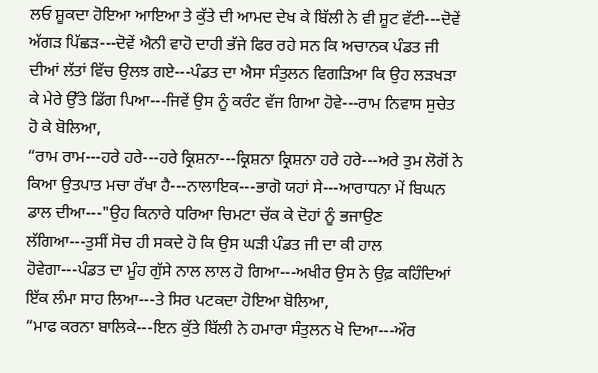ਲਓ ਸ਼ੂਕਦਾ ਹੋਇਆ ਆਇਆ ਤੇ ਕੁੱਤੇ ਦੀ ਆਮਦ ਦੇਖ ਕੇ ਬਿੱਲੀ ਨੇ ਵੀ ਸ਼ੂਟ ਵੱਟੀ---ਦੋਵੇਂ ਅੱਗੜ ਪਿੱਛੜ---ਦੋਵੇਂ ਐਨੀ ਵਾਹੋ ਦਾਹੀ ਭੱਜੇ ਫਿਰ ਰਹੇ ਸਨ ਕਿ ਅਚਾਨਕ ਪੰਡਤ ਜੀ ਦੀਆਂ ਲੱਤਾਂ ਵਿੱਚ ਉਲਝ ਗਏ---ਪੰਡਤ ਦਾ ਐਸਾ ਸੰਤੁਲਨ ਵਿਗੜਿਆ ਕਿ ਉਹ ਲੜਖੜਾ ਕੇ ਮੇਰੇ ਉੱਤੇ ਡਿੱਗ ਪਿਆ---ਜਿਵੇਂ ਉਸ ਨੂੰ ਕਰੰਟ ਵੱਜ ਗਿਆ ਹੋਵੇ---ਰਾਮ ਨਿਵਾਸ ਸੁਚੇਤ ਹੋ ਕੇ ਬੋਲਿਆ,
“ਰਾਮ ਰਾਮ---ਹਰੇ ਹਰੇ---ਹਰੇ ਕ੍ਰਿਸ਼ਨਾ---ਕ੍ਰਿਸ਼ਨਾ ਕ੍ਰਿਸ਼ਨਾ ਹਰੇ ਹਰੇ---ਅਰੇ ਤੁਮ ਲੋਗੋਂ ਨੇ ਕਿਆ ਉਤਪਾਤ ਮਚਾ ਰੱਖਾ ਹੈ---ਨਾਲਾਇਕ---ਭਾਗੋ ਯਹਾਂ ਸੇ---ਆਰਾਧਨਾ ਮੇਂ ਬਿਘਨ ਡਾਲ ਦੀਆ---"ਉਹ ਕਿਨਾਰੇ ਧਰਿਆ ਚਿਮਟਾ ਚੱਕ ਕੇ ਦੋਹਾਂ ਨੂੰ ਭਜਾਉਣ ਲੱਗਿਆ---ਤੁਸੀਂ ਸੋਚ ਹੀ ਸਕਦੇ ਹੋ ਕਿ ਉਸ ਘੜੀ ਪੰਡਤ ਜੀ ਦਾ ਕੀ ਹਾਲ ਹੋਵੇਗਾ---ਪੰਡਤ ਦਾ ਮੂੰਹ ਗੁੱਸੇ ਨਾਲ ਲਾਲ ਹੋ ਗਿਆ---ਅਖੀਰ ਉਸ ਨੇ ਉਫ਼ ਕਹਿੰਦਿਆਂ ਇੱਕ ਲੰਮਾ ਸਾਹ ਲਿਆ---ਤੇ ਸਿਰ ਪਟਕਦਾ ਹੋਇਆ ਬੋਲਿਆ,
“ਮਾਫ ਕਰਨਾ ਬਾਲਿਕੇ---ਇਨ ਕੁੱਤੇ ਬਿੱਲੀ ਨੇ ਹਮਾਰਾ ਸੰਤੁਲਨ ਖੋ ਦਿਆ---ਔਰ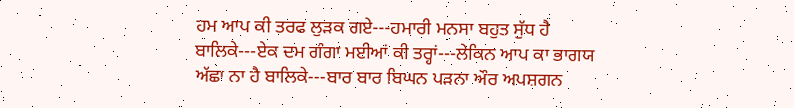ਹਮ ਆਪ ਕੀ ਤਰਫ ਲੁੜਕ ਗਏ---ਹਮਾਰੀ ਮਨਸਾ ਬਹੁਤ ਸੁੱਧ ਹੈ ਬਾਲਿਕੇ---ਏਕ ਦਮ ਗੰਗਾ ਮਈਆਂ ਕੀ ਤਰ੍ਹਾਂ---ਲੇਕਿਨ ਆਪ ਕਾ ਭਾਗਯ ਅੱਛਾ ਨਾ ਹੈ ਬਾਲਿਕੇ---ਬਾਰ ਬਾਰ ਬਿਘਨ ਪੜਨਾ ਔਰ ਅਪਸ਼ਗਨ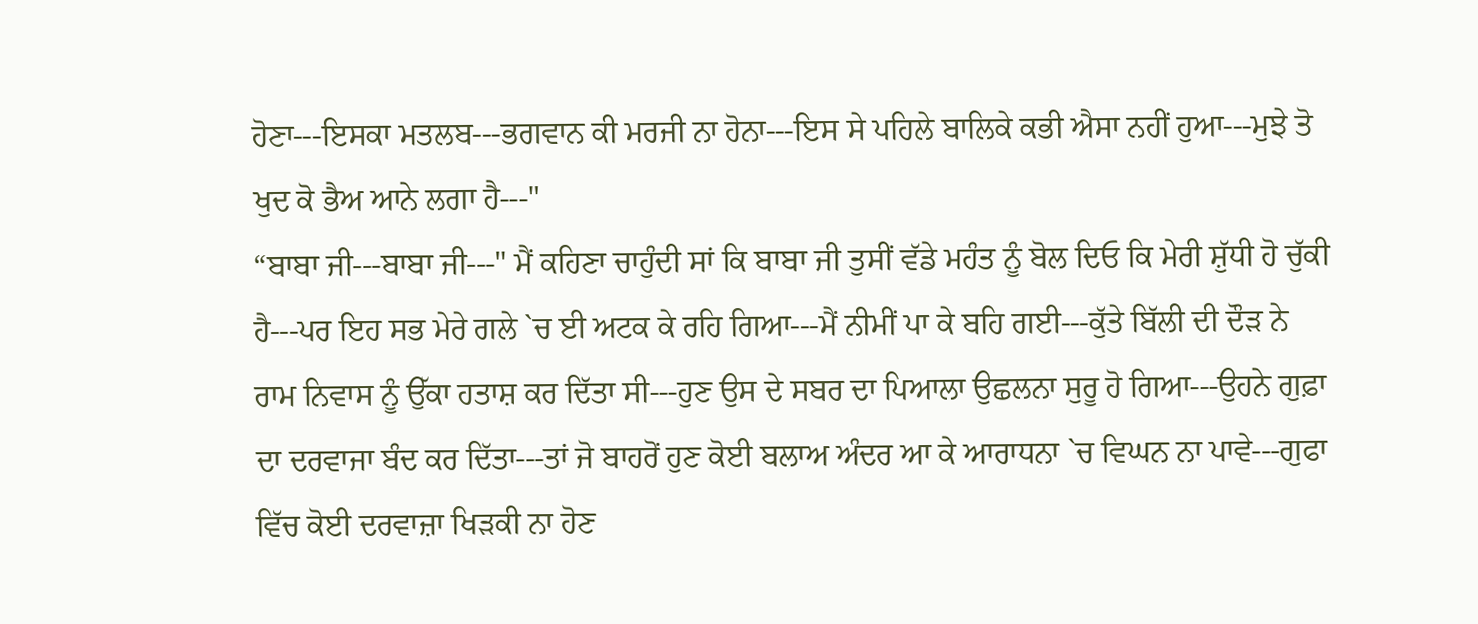ਹੋਣਾ---ਇਸਕਾ ਮਤਲਬ---ਭਗਵਾਨ ਕੀ ਮਰਜੀ ਨਾ ਹੋਨਾ---ਇਸ ਸੇ ਪਹਿਲੇ ਬਾਲਿਕੇ ਕਭੀ ਐਸਾ ਨਹੀਂ ਹੁਆ---ਮੁਝੇ ਤੋ ਖੁਦ ਕੋ ਭੈਅ ਆਨੇ ਲਗਾ ਹੈ---"
“ਬਾਬਾ ਜੀ---ਬਾਬਾ ਜੀ---" ਮੈਂ ਕਹਿਣਾ ਚਾਹੁੰਦੀ ਸਾਂ ਕਿ ਬਾਬਾ ਜੀ ਤੁਸੀਂ ਵੱਡੇ ਮਹੰਤ ਨੂੰ ਬੋਲ ਦਿਓ ਕਿ ਮੇਰੀ ਸ਼ੁੱਧੀ ਹੋ ਚੁੱਕੀ ਹੈ---ਪਰ ਇਹ ਸਭ ਮੇਰੇ ਗਲੇ `ਚ ਈ ਅਟਕ ਕੇ ਰਹਿ ਗਿਆ---ਮੈਂ ਨੀਮੀਂ ਪਾ ਕੇ ਬਹਿ ਗਈ---ਕੁੱਤੇ ਬਿੱਲੀ ਦੀ ਦੌੜ ਨੇ ਰਾਮ ਨਿਵਾਸ ਨੂੰ ਉੱਕਾ ਹਤਾਸ਼ ਕਰ ਦਿੱਤਾ ਸੀ---ਹੁਣ ਉਸ ਦੇ ਸਬਰ ਦਾ ਪਿਆਲਾ ਉਛਲਨਾ ਸੁਰੂ ਹੋ ਗਿਆ---ਉਹਨੇ ਗੁਫ਼ਾ ਦਾ ਦਰਵਾਜਾ ਬੰਦ ਕਰ ਦਿੱਤਾ---ਤਾਂ ਜੋ ਬਾਹਰੋਂ ਹੁਣ ਕੋਈ ਬਲਾਅ ਅੰਦਰ ਆ ਕੇ ਆਰਾਧਨਾ `ਚ ਵਿਘਨ ਨਾ ਪਾਵੇ---ਗੁਫਾ ਵਿੱਚ ਕੋਈ ਦਰਵਾਜ਼ਾ ਖਿੜਕੀ ਨਾ ਹੋਣ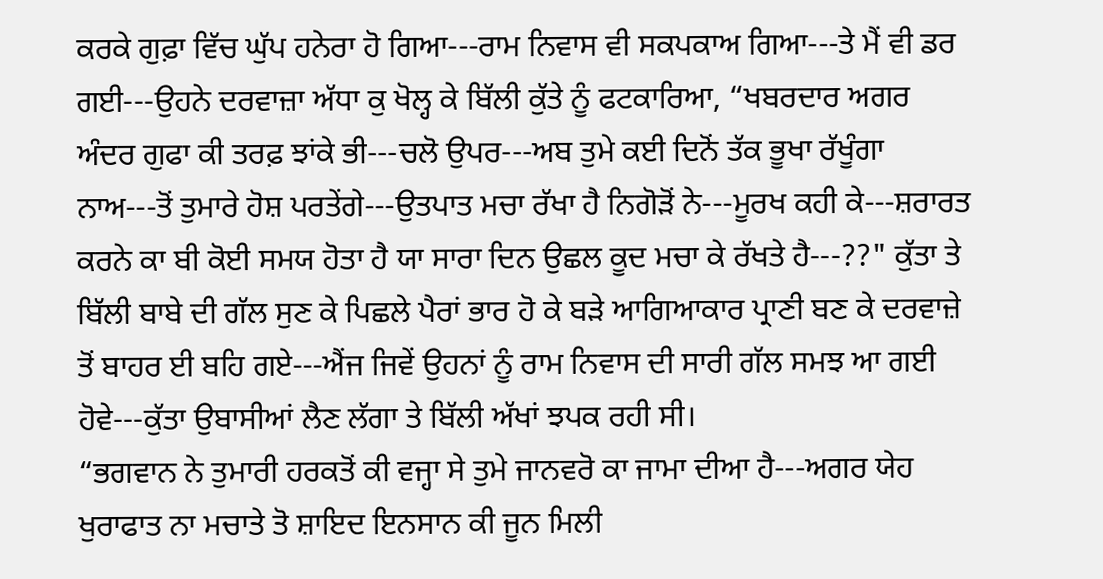ਕਰਕੇ ਗੁਫ਼ਾ ਵਿੱਚ ਘੁੱਪ ਹਨੇਰਾ ਹੋ ਗਿਆ---ਰਾਮ ਨਿਵਾਸ ਵੀ ਸਕਪਕਾਅ ਗਿਆ---ਤੇ ਮੈਂ ਵੀ ਡਰ ਗਈ---ਉਹਨੇ ਦਰਵਾਜ਼ਾ ਅੱਧਾ ਕੁ ਖੋਲ੍ਹ ਕੇ ਬਿੱਲੀ ਕੁੱਤੇ ਨੂੰ ਫਟਕਾਰਿਆ, “ਖਬਰਦਾਰ ਅਗਰ ਅੰਦਰ ਗੁਫਾ ਕੀ ਤਰਫ਼ ਝਾਂਕੇ ਭੀ---ਚਲੋ ਉਪਰ---ਅਬ ਤੁਮੇ ਕਈ ਦਿਨੋਂ ਤੱਕ ਭੂਖਾ ਰੱਖੂੰਗਾ ਨਾਅ---ਤੋਂ ਤੁਮਾਰੇ ਹੋਸ਼ ਪਰਤੇਂਗੇ---ਉਤਪਾਤ ਮਚਾ ਰੱਖਾ ਹੈ ਨਿਗੋੜੋਂ ਨੇ---ਮੂਰਖ ਕਹੀ ਕੇ---ਸ਼ਰਾਰਤ ਕਰਨੇ ਕਾ ਬੀ ਕੋਈ ਸਮਯ ਹੋਤਾ ਹੈ ਯਾ ਸਾਰਾ ਦਿਨ ਉਛਲ ਕੂਦ ਮਚਾ ਕੇ ਰੱਖਤੇ ਹੈ---??" ਕੁੱਤਾ ਤੇ ਬਿੱਲੀ ਬਾਬੇ ਦੀ ਗੱਲ ਸੁਣ ਕੇ ਪਿਛਲੇ ਪੈਰਾਂ ਭਾਰ ਹੋ ਕੇ ਬੜੇ ਆਗਿਆਕਾਰ ਪ੍ਰਾਣੀ ਬਣ ਕੇ ਦਰਵਾਜ਼ੇ ਤੋਂ ਬਾਹਰ ਈ ਬਹਿ ਗਏ---ਐਂਜ ਜਿਵੇਂ ਉਹਨਾਂ ਨੂੰ ਰਾਮ ਨਿਵਾਸ ਦੀ ਸਾਰੀ ਗੱਲ ਸਮਝ ਆ ਗਈ ਹੋਵੇ---ਕੁੱਤਾ ਉਬਾਸੀਆਂ ਲੈਣ ਲੱਗਾ ਤੇ ਬਿੱਲੀ ਅੱਖਾਂ ਝਪਕ ਰਹੀ ਸੀ।
“ਭਗਵਾਨ ਨੇ ਤੁਮਾਰੀ ਹਰਕਤੋਂ ਕੀ ਵਜ੍ਹਾ ਸੇ ਤੁਮੇ ਜਾਨਵਰੋ ਕਾ ਜਾਮਾ ਦੀਆ ਹੈ---ਅਗਰ ਯੇਹ ਖੁਰਾਫਾਤ ਨਾ ਮਚਾਤੇ ਤੋ ਸ਼ਾਇਦ ਇਨਸਾਨ ਕੀ ਜੂਨ ਮਿਲੀ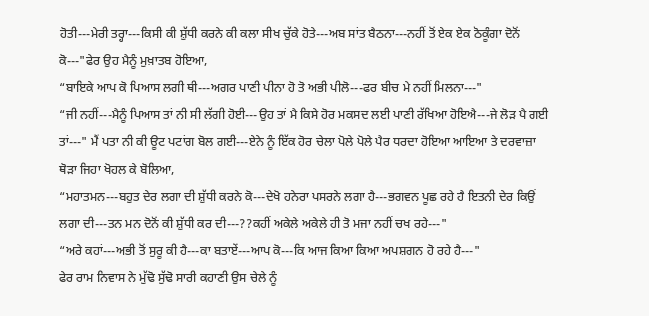ਹੋਤੀ---ਮੇਰੀ ਤਰ੍ਹਾ---ਕਿਸੀ ਕੀ ਸ਼ੁੱਧੀ ਕਰਨੇ ਕੀ ਕਲਾ ਸੀਖ ਚੁੱਕੇ ਹੋਤੇ---ਅਬ ਸਾਂਤ ਬੈਠਨਾ---ਨਹੀਂ ਤੋਂ ਏਕ ਏਕ ਠੋਕੂੰਗਾ ਦੋਨੋਂ ਕੋ---"ਫੇਰ ਉਹ ਮੈਨੂੰ ਮੁਖ਼ਾਤਬ ਹੋਇਆ,
“ਬਾਇਕੇ ਆਪ ਕੋ ਪਿਆਸ ਲਗੀ ਥੀ---ਅਗਰ ਪਾਣੀ ਪੀਨਾ ਹੋ ਤੋ ਅਭੀ ਪੀਲੋ---ਫਰ ਬੀਚ ਮੇ ਨਹੀਂ ਮਿਲਨਾ---"
“ਜੀ ਨਹੀਂ---ਮੈਨੂੰ ਪਿਆਸ ਤਾਂ ਨੀ ਸੀ ਲੱਗੀ ਹੋਈ---ਉਹ ਤਾਂ ਮੈ ਕਿਸੇ ਹੋਰ ਮਕਸਦ ਲਈ ਪਾਣੀ ਰੱਖਿਆ ਹੋਇਐ---ਜੇ ਲੋੜ ਪੈ ਗਈ ਤਾਂ---" ਮੈਂ ਪਤਾ ਨੀ ਕੀ ਊਟ ਪਟਾਂਗ ਬੋਲ ਗਈ---ਏਨੇ ਨੂੰ ਇੱਕ ਹੋਰ ਚੇਲਾ ਪੋਲੇ ਪੋਲੇ ਪੈਰ ਧਰਦਾ ਹੋਇਆ ਆਇਆ ਤੇ ਦਰਵਾਜ਼ਾ ਥੋੜਾ ਜਿਹਾ ਖੋਹਲ ਕੇ ਬੋਲਿਆ,
“ਮਹਾਤਮਨ---ਬਹੁਤ ਦੇਰ ਲਗਾ ਦੀ ਸ਼ੁੱਧੀ ਕਰਨੇ ਕੋ---ਦੇਖੋ ਹਨੇਰਾ ਪਸਰਨੇ ਲਗਾ ਹੈ---ਭਗਵਨ ਪੂਛ ਰਹੇ ਹੈ ਇਤਨੀ ਦੇਰ ਕਿਉਂ ਲਗਾ ਦੀ---ਤਨ ਮਨ ਦੋਨੋਂ ਕੀ ਸ਼ੁੱਧੀ ਕਰ ਦੀ---??ਕਹੀਂ ਅਕੇਲੇ ਅਕੇਲੇ ਹੀ ਤੋ ਮਜਾ ਨਹੀਂ ਚਖ ਰਹੇ---"
“ਅਰੇ ਕਹਾਂ---ਅਭੀ ਤੋਂ ਸੁਰੂ ਕੀ ਹੈ---ਕਾ ਬਤਾਏਂ---ਆਪ ਕੋ---ਕਿ ਆਜ ਕਿਆ ਕਿਆ ਅਪਸ਼ਗਨ ਹੋ ਰਹੇ ਹੈ---"
ਫੇਰ ਰਾਮ ਨਿਵਾਸ ਨੇ ਮੁੱਢੋ ਸੁੱਢੋ ਸਾਰੀ ਕਹਾਣੀ ਉਸ ਚੇਲੇ ਨੂੰ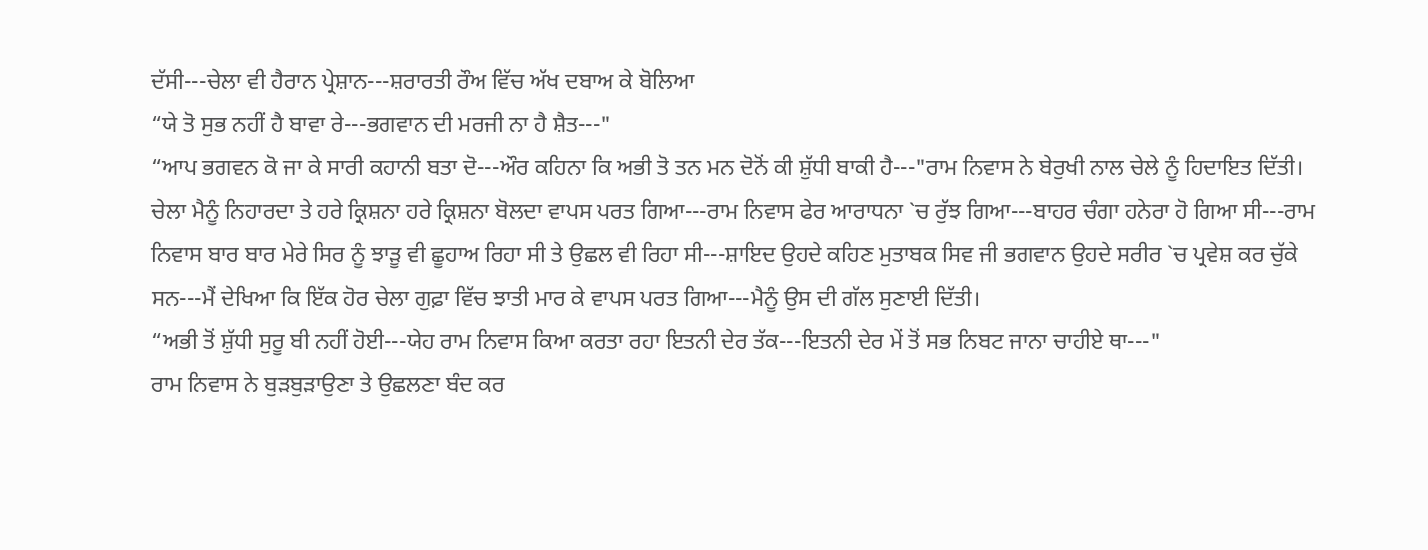ਦੱਸੀ---ਚੇਲਾ ਵੀ ਹੈਰਾਨ ਪ੍ਰੇਸ਼ਾਨ---ਸ਼ਰਾਰਤੀ ਰੌਅ ਵਿੱਚ ਅੱਖ ਦਬਾਅ ਕੇ ਬੋਲਿਆ
“ਯੇ ਤੋ ਸੁਭ ਨਹੀਂ ਹੈ ਬਾਵਾ ਰੇ---ਭਗਵਾਨ ਦੀ ਮਰਜੀ ਨਾ ਹੈ ਸ਼ੈਤ---"
“ਆਪ ਭਗਵਨ ਕੋ ਜਾ ਕੇ ਸਾਰੀ ਕਹਾਨੀ ਬਤਾ ਦੋ---ਔਰ ਕਹਿਨਾ ਕਿ ਅਭੀ ਤੋ ਤਨ ਮਨ ਦੋਨੋਂ ਕੀ ਸ਼ੁੱਧੀ ਬਾਕੀ ਹੈ---"ਰਾਮ ਨਿਵਾਸ ਨੇ ਬੇਰੁਖੀ ਨਾਲ ਚੇਲੇ ਨੂੰ ਹਿਦਾਇਤ ਦਿੱਤੀ।
ਚੇਲਾ ਮੈਨੂੰ ਨਿਹਾਰਦਾ ਤੇ ਹਰੇ ਕ੍ਰਿਸ਼ਨਾ ਹਰੇ ਕ੍ਰਿਸ਼ਨਾ ਬੋਲਦਾ ਵਾਪਸ ਪਰਤ ਗਿਆ---ਰਾਮ ਨਿਵਾਸ ਫੇਰ ਆਰਾਧਨਾ `ਚ ਰੁੱਝ ਗਿਆ---ਬਾਹਰ ਚੰਗਾ ਹਨੇਰਾ ਹੋ ਗਿਆ ਸੀ---ਰਾਮ ਨਿਵਾਸ ਬਾਰ ਬਾਰ ਮੇਰੇ ਸਿਰ ਨੂੰ ਝਾੜੂ ਵੀ ਛੂਹਾਅ ਰਿਹਾ ਸੀ ਤੇ ਉਛਲ ਵੀ ਰਿਹਾ ਸੀ---ਸ਼ਾਇਦ ਉਹਦੇ ਕਹਿਣ ਮੁਤਾਬਕ ਸਿਵ ਜੀ ਭਗਵਾਨ ਉਹਦੇ ਸਰੀਰ `ਚ ਪ੍ਰਵੇਸ਼ ਕਰ ਚੁੱਕੇ ਸਨ---ਮੈਂ ਦੇਖਿਆ ਕਿ ਇੱਕ ਹੋਰ ਚੇਲਾ ਗੁਫ਼ਾ ਵਿੱਚ ਝਾਤੀ ਮਾਰ ਕੇ ਵਾਪਸ ਪਰਤ ਗਿਆ---ਮੈਨੂੰ ਉਸ ਦੀ ਗੱਲ ਸੁਣਾਈ ਦਿੱਤੀ।
“ਅਭੀ ਤੋਂ ਸ਼ੁੱਧੀ ਸੁਰੂ ਬੀ ਨਹੀਂ ਹੋਈ---ਯੇਹ ਰਾਮ ਨਿਵਾਸ ਕਿਆ ਕਰਤਾ ਰਹਾ ਇਤਨੀ ਦੇਰ ਤੱਕ---ਇਤਨੀ ਦੇਰ ਮੇਂ ਤੋਂ ਸਭ ਨਿਬਟ ਜਾਨਾ ਚਾਹੀਏ ਥਾ---"
ਰਾਮ ਨਿਵਾਸ ਨੇ ਬੁੜਬੁੜਾਉਣਾ ਤੇ ਉਛਲਣਾ ਬੰਦ ਕਰ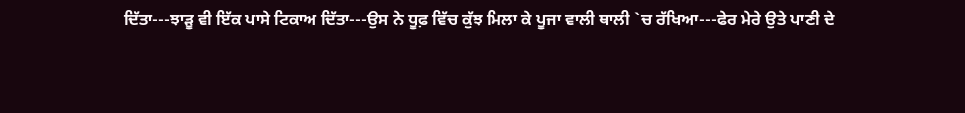ਦਿੱਤਾ---ਝਾੜੂ ਵੀ ਇੱਕ ਪਾਸੇ ਟਿਕਾਅ ਦਿੱਤਾ---ਉਸ ਨੇ ਧੂਫ਼ ਵਿੱਚ ਕੁੱਝ ਮਿਲਾ ਕੇ ਪੂਜਾ ਵਾਲੀ ਥਾਲੀ `ਚ ਰੱਖਿਆ---ਫੇਰ ਮੇਰੇ ਉਤੇ ਪਾਣੀ ਦੇ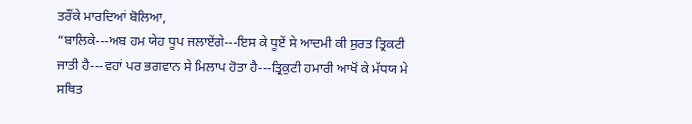ਤਰੌਂਕੇ ਮਾਰਦਿਆਂ ਬੋਲਿਆ,
“ਬਾਲਿਕੇ---ਅਬ ਹਮ ਯੇਹ ਧੂਪ ਜਲਾਏਂਗੇ---ਇਸ ਕੇ ਧੂਏਂ ਸੇ ਆਦਮੀ ਕੀ ਸੁਰਤ ਤ੍ਰਿਕਟੀ ਜਾਤੀ ਹੈ---ਵਹਾਂ ਪਰ ਭਗਵਾਨ ਸੇ ਮਿਲਾਪ ਹੋਤਾ ਹੈ---ਤ੍ਰਿਕੁਟੀ ਹਮਾਰੀ ਆਖੋਂ ਕੇ ਮੱਧਯ ਮੇ ਸਥਿਤ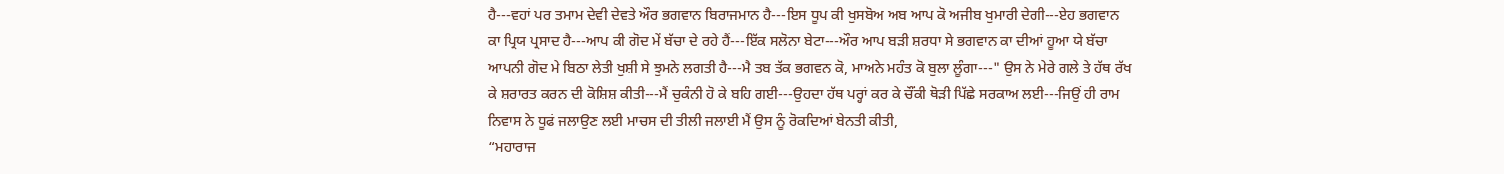ਹੈ---ਵਹਾਂ ਪਰ ਤਮਾਮ ਦੇਵੀ ਦੇਵਤੇ ਔਰ ਭਗਵਾਨ ਬਿਰਾਜਮਾਨ ਹੈ---ਇਸ ਧੂਪ ਕੀ ਖੁਸਬੋਅ ਅਬ ਆਪ ਕੋ ਅਜੀਬ ਖੁਮਾਰੀ ਦੇਗੀ---ਏਹ ਭਗਵਾਨ ਕਾ ਪ੍ਰਿਯ ਪ੍ਰਸਾਦ ਹੈ---ਆਪ ਕੀ ਗੋਦ ਮੇਂ ਬੱਚਾ ਦੇ ਰਹੇ ਹੈਂ---ਇੱਕ ਸਲੋਨਾ ਬੇਟਾ---ਔਰ ਆਪ ਬੜੀ ਸ਼ਰਧਾ ਸੇ ਭਗਵਾਨ ਕਾ ਦੀਆਂ ਹੂਆ ਯੇ ਬੱਚਾ ਆਪਨੀ ਗੋਦ ਮੇ ਬਿਠਾ ਲੇਤੀ ਖੁਸ਼ੀ ਸੇ ਝੁਮਨੇ ਲਗਤੀ ਹੈ---ਮੈ ਤਬ ਤੱਕ ਭਗਵਨ ਕੋ, ਮਾਅਨੇ ਮਹੰਤ ਕੋ ਬੁਲਾ ਲੂੰਗਾ---" ਉਸ ਨੇ ਮੇਰੇ ਗਲੇ ਤੇ ਹੱਥ ਰੱਖ ਕੇ ਸ਼ਰਾਰਤ ਕਰਨ ਦੀ ਕੋਸ਼ਿਸ਼ ਕੀਤੀ---ਮੈਂ ਚੁਕੰਨੀ ਹੋ ਕੇ ਬਹਿ ਗਈ---ਉਹਦਾ ਹੱਥ ਪਰ੍ਹਾਂ ਕਰ ਕੇ ਚੌਂਕੀ ਥੋੜੀ ਪਿੱਛੇ ਸਰਕਾਅ ਲਈ---ਜਿਉਂ ਹੀ ਰਾਮ ਨਿਵਾਸ ਨੇ ਧੂਫਂ ਜਲਾਉਣ ਲਈ ਮਾਚਸ ਦੀ ਤੀਲੀ ਜਲਾਈ ਮੈਂ ਉਸ ਨੂੰ ਰੋਕਦਿਆਂ ਬੇਨਤੀ ਕੀਤੀ,
“ਮਹਾਰਾਜ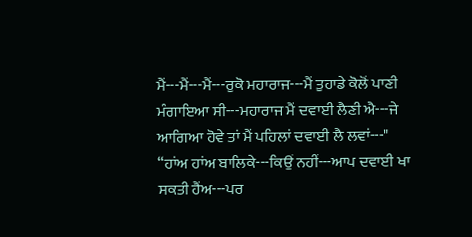ਮੈਂ---ਮੈਂ---ਮੈਂ---ਰੁਕੋ ਮਹਾਰਾਜ---ਮੈਂ ਤੁਹਾਡੇ ਕੋਲੋਂ ਪਾਣੀ ਮੰਗਾਇਆ ਸੀ---ਮਹਾਰਾਜ ਮੈਂ ਦਵਾਈ ਲੈਣੀ ਐ---ਜੇ ਆਗਿਆ ਹੋਵੇ ਤਾਂ ਮੈਂ ਪਹਿਲਾਂ ਦਵਾਈ ਲੈ ਲਵਾਂ---"
“ਹਾਂਅ ਹਾਂਅ ਬਾਲਿਕੇ---ਕਿਉਂ ਨਹੀਂ---ਆਪ ਦਵਾਈ ਖਾ ਸਕਤੀ ਹੈਂਅ---ਪਰ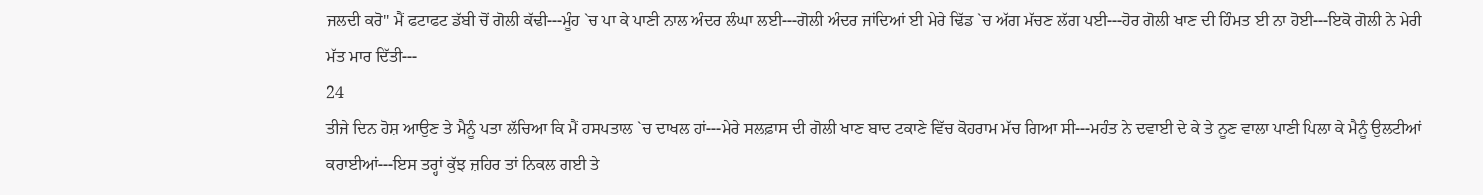ਜਲਦੀ ਕਰੋ" ਮੈਂ ਫਟਾਫਟ ਡੱਬੀ ਚੋਂ ਗੋਲੀ ਕੱਢੀ---ਮੂੰਹ `ਚ ਪਾ ਕੇ ਪਾਣੀ ਨਾਲ ਅੰਦਰ ਲੰਘਾ ਲਈ---ਗੋਲੀ ਅੰਦਰ ਜਾਂਦਿਆਂ ਈ ਮੇਰੇ ਢਿੱਡ `ਚ ਅੱਗ ਮੱਚਣ ਲੱਗ ਪਈ---ਹੋਰ ਗੋਲੀ ਖਾਣ ਦੀ ਹਿੰਮਤ ਈ ਨਾ ਹੋਈ---ਇਕੋ ਗੋਲੀ ਨੇ ਮੇਰੀ ਮੱਤ ਮਾਰ ਦਿੱਤੀ---
24
ਤੀਜੇ ਦਿਨ ਹੋਸ਼ ਆਉਣ ਤੇ ਮੈਨੂੰ ਪਤਾ ਲੱਚਿਆ ਕਿ ਮੈਂ ਹਸਪਤਾਲ `ਚ ਦਾਖਲ ਹਾਂ---ਮੇਰੇ ਸਲਫ਼ਾਸ ਦੀ ਗੋਲੀ ਖਾਣ ਬਾਦ ਟਕਾਣੇ ਵਿੱਚ ਕੋਹਰਾਮ ਮੱਚ ਗਿਆ ਸੀ---ਮਹੰਤ ਨੇ ਦਵਾਈ ਦੇ ਕੇ ਤੇ ਨੂਣ ਵਾਲਾ ਪਾਣੀ ਪਿਲਾ ਕੇ ਮੈਨੂੰ ਉਲਟੀਆਂ ਕਰਾਈਆਂ---ਇਸ ਤਰ੍ਹਾਂ ਕੁੱਝ ਜ਼ਹਿਰ ਤਾਂ ਨਿਕਲ ਗਈ ਤੇ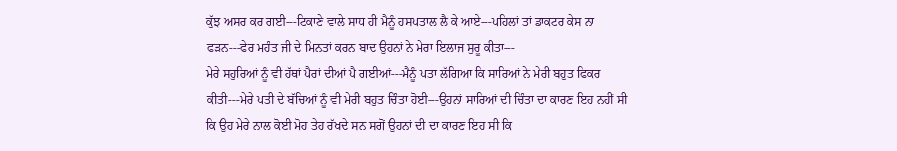ਕੁੱਝ ਅਸਰ ਕਰ ਗਈ---ਟਿਕਾਣੇ ਵਾਲੇ ਸਾਧ ਹੀ ਮੈਨੂੰ ਹਸਪਤਾਲ ਲੈ ਕੇ ਆਏ---ਪਹਿਲਾਂ ਤਾਂ ਡਾਕਟਰ ਕੇਸ ਨਾ ਫੜਨ---ਫੇਰ ਮਹੰਤ ਜੀ ਦੇ ਮਿਨਤਾਂ ਕਰਨ ਬਾਦ ਉਹਨਾਂ ਨੇ ਮੇਰਾ ਇਲਾਜ ਸੁਰੂ ਕੀਤਾ---
ਮੇਰੇ ਸਹੁਰਿਆਂ ਨੂੰ ਵੀ ਹੱਥਾਂ ਪੈਰਾਂ ਦੀਆਂ ਪੈ ਗਈਆਂ---ਮੈਨੂੰ ਪਤਾ ਲੱਗਿਆ ਕਿ ਸਾਰਿਆਂ ਨੇ ਮੇਰੀ ਬਹੁਤ ਫਿਕਰ ਕੀਤੀ---ਮੇਰੇ ਪਤੀ ਦੇ ਬੱਚਿਆਂ ਨੂੰ ਵੀ ਮੇਰੀ ਬਹੁਤ ਚਿੰਤਾ ਹੋਈ---ਉਹਨਾਂ ਸਾਰਿਆਂ ਦੀ ਚਿੰਤਾ ਦਾ ਕਾਰਣ ਇਹ ਨਹੀਂ ਸੀ ਕਿ ਉਹ ਮੇਰੇ ਨਾਲ ਕੋਈ ਮੋਹ ਤੇਹ ਰੱਖਦੇ ਸਨ ਸਗੋਂ ਉਹਨਾਂ ਦੀ ਦਾ ਕਾਰਣ ਇਹ ਸੀ ਕਿ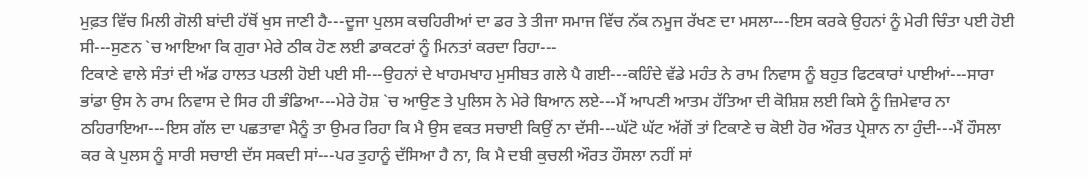ਮੁਫ਼ਤ ਵਿੱਚ ਮਿਲੀ ਗੋਲੀ ਬਾਂਦੀ ਹੱਥੋਂ ਖੁਸ ਜਾਣੀ ਹੈ---ਦੂਜਾ ਪੁਲਸ ਕਚਹਿਰੀਆਂ ਦਾ ਡਰ ਤੇ ਤੀਜਾ ਸਮਾਜ ਵਿੱਚ ਨੱਕ ਨਮੂਜ ਰੱਖਣ ਦਾ ਮਸਲਾ---ਇਸ ਕਰਕੇ ਉਹਨਾਂ ਨੂੰ ਮੇਰੀ ਚਿੰਤਾ ਪਈ ਹੋਈ ਸੀ---ਸੁਣਨ `ਚ ਆਇਆ ਕਿ ਗੁਰਾ ਮੇਰੇ ਠੀਕ ਹੋਣ ਲਈ ਡਾਕਟਰਾਂ ਨੂੰ ਮਿਨਤਾਂ ਕਰਦਾ ਰਿਹਾ---
ਟਿਕਾਣੇ ਵਾਲੇ ਸੰਤਾਂ ਦੀ ਅੱਡ ਹਾਲਤ ਪਤਲੀ ਹੋਈ ਪਈ ਸੀ---ਉਹਨਾਂ ਦੇ ਖਾਹਮਖਾਹ ਮੁਸੀਬਤ ਗਲੇ ਪੈ ਗਈ---ਕਹਿੰਦੇ ਵੱਡੇ ਮਹੰਤ ਨੇ ਰਾਮ ਨਿਵਾਸ ਨੂੰ ਬਹੁਤ ਫਿਟਕਾਰਾਂ ਪਾਈਆਂ---ਸਾਰਾ ਭਾਂਡਾ ਉਸ ਨੇ ਰਾਮ ਨਿਵਾਸ ਦੇ ਸਿਰ ਹੀ ਭੰਡਿਆ---ਮੇਰੇ ਹੋਸ਼ `ਚ ਆਉਣ ਤੇ ਪੁਲਿਸ ਨੇ ਮੇਰੇ ਬਿਆਨ ਲਏ---ਮੈਂ ਆਪਣੀ ਆਤਮ ਹੱਤਿਆ ਦੀ ਕੋਸ਼ਿਸ਼ ਲਈ ਕਿਸੇ ਨੂੰ ਜ਼ਿਮੇਵਾਰ ਨਾ ਠਹਿਰਾਇਆ---ਇਸ ਗੱਲ ਦਾ ਪਛਤਾਵਾ ਮੈਨੂੰ ਤਾ ਉਮਰ ਰਿਹਾ ਕਿ ਮੈ ਉਸ ਵਕਤ ਸਚਾਈ ਕਿਉਂ ਨਾ ਦੱਸੀ---ਘੱਟੋ ਘੱਟ ਅੱਗੋਂ ਤਾਂ ਟਿਕਾਣੇ ਚ ਕੋਈ ਹੋਰ ਔਰਤ ਪ੍ਰੇਸ਼ਾਨ ਨਾ ਹੁੰਦੀ---ਮੈਂ ਹੌਸਲਾ ਕਰ ਕੇ ਪੁਲਸ ਨੂੰ ਸਾਰੀ ਸਚਾਈ ਦੱਸ ਸਕਦੀ ਸਾਂ---ਪਰ ਤੁਹਾਨੂੰ ਦੱਸਿਆ ਹੈ ਨਾ, ਕਿ ਮੈ ਦਬੀ ਕੁਚਲੀ ਔਰਤ ਹੌਸਲਾ ਨਹੀਂ ਸਾਂ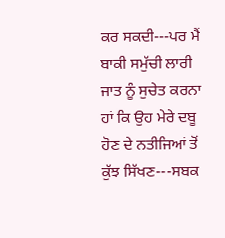ਕਰ ਸਕਦੀ---ਪਰ ਮੈਂ ਬਾਕੀ ਸਮੁੱਚੀ ਲਾਰੀ ਜਾਤ ਨੂੰ ਸੁਚੇਤ ਕਰਨਾ ਹਾਂ ਕਿ ਉਹ ਮੇਰੇ ਦਬੂ ਹੋਣ ਦੇ ਨਤੀਜਿਆਂ ਤੋਂ ਕੁੱਝ ਸਿੱਖਣ---ਸਬਕ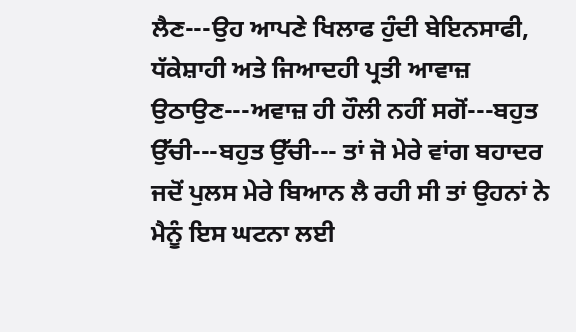ਲੈਣ---ਉਹ ਆਪਣੇ ਖਿਲਾਫ ਹੁੰਦੀ ਬੇਇਨਸਾਫੀ, ਧੱਕੇਸ਼ਾਹੀ ਅਤੇ ਜਿਆਦਹੀ ਪ੍ਰਤੀ ਆਵਾਜ਼ ਉਠਾਉਣ---ਅਵਾਜ਼ ਹੀ ਹੌਲੀ ਨਹੀਂ ਸਗੋਂ---ਬਹੁਤ ਉੱਚੀ---ਬਹੁਤ ਉੱਚੀ--- ਤਾਂ ਜੋ ਮੇਰੇ ਵਾਂਗ ਬਹਾਦਰ ਜਦੋਂ ਪੁਲਸ ਮੇਰੇ ਬਿਆਨ ਲੈ ਰਹੀ ਸੀ ਤਾਂ ਉਹਨਾਂ ਨੇ ਮੈਨੂੰ ਇਸ ਘਟਨਾ ਲਈ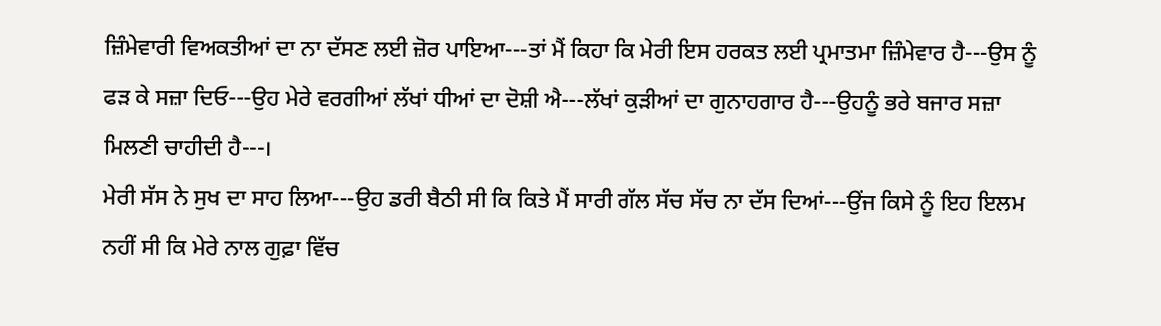ਜ਼ਿੰਮੇਵਾਰੀ ਵਿਅਕਤੀਆਂ ਦਾ ਨਾ ਦੱਸਣ ਲਈ ਜ਼ੋਰ ਪਾਇਆ---ਤਾਂ ਮੈਂ ਕਿਹਾ ਕਿ ਮੇਰੀ ਇਸ ਹਰਕਤ ਲਈ ਪ੍ਰਮਾਤਮਾ ਜ਼ਿੰਮੇਵਾਰ ਹੈ---ਉਸ ਨੂੰ ਫੜ ਕੇ ਸਜ਼ਾ ਦਿਓ---ਉਹ ਮੇਰੇ ਵਰਗੀਆਂ ਲੱਖਾਂ ਧੀਆਂ ਦਾ ਦੋਸ਼ੀ ਐ---ਲੱਖਾਂ ਕੁੜੀਆਂ ਦਾ ਗੁਨਾਹਗਾਰ ਹੈ---ਉਹਨੂੰ ਭਰੇ ਬਜਾਰ ਸਜ਼ਾ ਮਿਲਣੀ ਚਾਹੀਦੀ ਹੈ---।
ਮੇਰੀ ਸੱਸ ਨੇ ਸੁਖ ਦਾ ਸਾਹ ਲਿਆ---ਉਹ ਡਰੀ ਬੈਠੀ ਸੀ ਕਿ ਕਿਤੇ ਮੈਂ ਸਾਰੀ ਗੱਲ ਸੱਚ ਸੱਚ ਨਾ ਦੱਸ ਦਿਆਂ---ਉਂਜ ਕਿਸੇ ਨੂੰ ਇਹ ਇਲਮ ਨਹੀਂ ਸੀ ਕਿ ਮੇਰੇ ਨਾਲ ਗੁਫ਼ਾ ਵਿੱਚ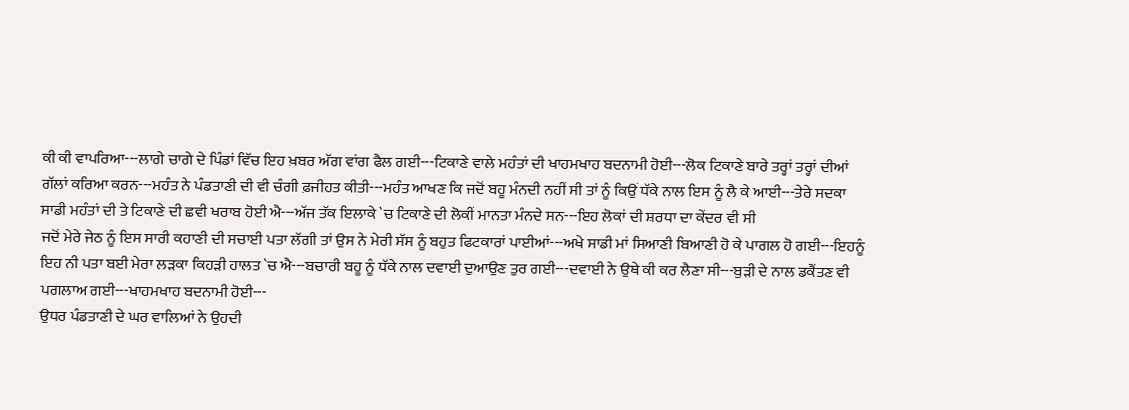ਕੀ ਕੀ ਵਾਪਰਿਆ---ਲਾਗੇ ਚਾਗੇ ਦੇ ਪਿੰਡਾਂ ਵਿੱਚ ਇਹ ਖ਼ਬਰ ਅੱਗ ਵਾਂਗ ਫੈਲ ਗਈ---ਟਿਕਾਣੇ ਵਾਲੇ ਮਹੰਤਾਂ ਦੀ ਖਾਹਮਖਾਹ ਬਦਨਾਮੀ ਹੋਈ---ਲੋਕ ਟਿਕਾਣੇ ਬਾਰੇ ਤਰ੍ਹਾਂ ਤਰ੍ਹਾਂ ਦੀਆਂ ਗੱਲਾਂ ਕਰਿਆ ਕਰਨ---ਮਹੰਤ ਨੇ ਪੰਡਤਾਣੀ ਦੀ ਵੀ ਚੰਗੀ ਫ਼ਜੀਹਤ ਕੀਤੀ---ਮਹੰਤ ਆਖਣ ਕਿ ਜਦੋਂ ਬਹੂ ਮੰਨਦੀ ਨਹੀਂ ਸੀ ਤਾਂ ਨੂੰ ਕਿਉਂ ਧੱਕੇ ਨਾਲ ਇਸ ਨੂੰ ਲੈ ਕੇ ਆਈ---ਤੇਰੇ ਸਦਕਾ ਸਾਡੀ ਮਹੰਤਾਂ ਦੀ ਤੇ ਟਿਕਾਣੇ ਦੀ ਛਵੀ ਖਰਾਬ ਹੋਈ ਐ---ਅੱਜ ਤੱਕ ਇਲਾਕੇ `ਚ ਟਿਕਾਣੇ ਦੀ ਲੋਕੀਂ ਮਾਨਤਾ ਮੰਨਦੇ ਸਨ---ਇਹ ਲੋਕਾਂ ਦੀ ਸ਼ਰਧਾ ਦਾ ਕੇਂਦਰ ਵੀ ਸੀ
ਜਦੋਂ ਮੇਰੇ ਜੇਠ ਨੂੰ ਇਸ ਸਾਰੀ ਕਹਾਣੀ ਦੀ ਸਚਾਈ ਪਤਾ ਲੱਗੀ ਤਾਂ ਉਸ ਨੇ ਮੇਰੀ ਸੱਸ ਨੂੰ ਬਹੁਤ ਫਿਟਕਾਰਾਂ ਪਾਈਆਂ---ਅਖੇ ਸਾਡੀ ਮਾਂ ਸਿਆਣੀ ਬਿਆਣੀ ਹੋ ਕੇ ਪਾਗਲ ਹੋ ਗਈ---ਇਹਨੂੰ ਇਹ ਨੀ ਪਤਾ ਬਈ ਮੇਰਾ ਲੜਕਾ ਕਿਹੜੀ ਹਾਲਤ `ਚ ਐ---ਬਚਾਰੀ ਬਹੂ ਨੂੰ ਧੱਕੇ ਨਾਲ ਦਵਾਈ ਦੁਆਉਣ ਤੁਰ ਗਈ---ਦਵਾਈ ਨੇ ਉਥੇ ਕੀ ਕਰ ਲੈਣਾ ਸੀ---ਬੁੜੀ ਦੇ ਨਾਲ ਡਕੈਂਤਣ ਵੀ ਪਗਲਾਅ ਗਈ---ਖਾਹਮਖਾਹ ਬਦਨਾਮੀ ਹੋਈ---
ਉਧਰ ਪੰਡਤਾਣੀ ਦੇ ਘਰ ਵਾਲਿਆਂ ਨੇ ਉਹਦੀ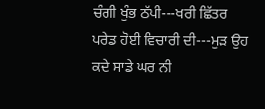ਚੰਗੀ ਖੁੰਭ ਠੱਪੀ---ਖਰੀ ਛਿੱਤਰ ਪਰੇਡ ਹੋਈ ਵਿਚਾਰੀ ਦੀ---ਮੁੜ ਉਹ ਕਦੇ ਸਾਡੇ ਘਰ ਨੀ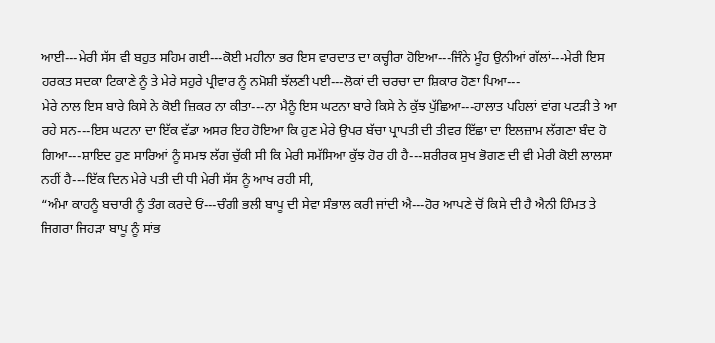ਆਈ---ਮੇਰੀ ਸੱਸ ਵੀ ਬਹੁਤ ਸਹਿਮ ਗਈ---ਕੋਈ ਮਹੀਨਾ ਭਰ ਇਸ ਵਾਰਦਾਤ ਦਾ ਕਚ੍ਹੀਰਾ ਹੋਇਆ---ਜਿੰਨੇ ਮੂੰਹ ਉਨੀਆਂ ਗੱਲਾਂ---ਮੇਰੀ ਇਸ ਹਰਕਤ ਸਦਕਾ ਟਿਕਾਣੇ ਨੂੰ ਤੇ ਮੇਰੇ ਸਹੁਰੇ ਪ੍ਰੀਵਾਰ ਨੂੰ ਨਮੋਸ਼ੀ ਝੱਲਣੀ ਪਈ---ਲੋਕਾਂ ਦੀ ਚਰਚਾ ਦਾ ਸ਼ਿਕਾਰ ਹੋਣਾ ਪਿਆ---
ਮੇਰੇ ਨਾਲ ਇਸ ਬਾਰੇ ਕਿਸੇ ਨੇ ਕੋਈ ਜ਼ਿਕਰ ਨਾ ਕੀਤਾ---ਨਾ ਮੈਨੂੰ ਇਸ ਘਟਨਾ ਬਾਰੇ ਕਿਸੇ ਨੇ ਕੁੱਝ ਪੁੱਛਿਆ---ਹਾਲਾਤ ਪਹਿਲਾਂ ਵਾਂਗ ਪਟੜੀ ਤੇ ਆ ਰਹੇ ਸਨ---ਇਸ ਘਟਨਾ ਦਾ ਇੱਕ ਵੱਡਾ ਅਸਰ ਇਹ ਹੋਇਆ ਕਿ ਹੁਣ ਮੇਰੇ ਉਪਰ ਬੱਚਾ ਪ੍ਰਾਪਤੀ ਦੀ ਤੀਵਰ ਇੱਛਾ ਦਾ ਇਲਜ਼ਾਮ ਲੱਗਣਾ ਬੰਦ ਹੋ ਗਿਆ---ਸ਼ਾਇਦ ਹੁਣ ਸਾਰਿਆਂ ਨੂੰ ਸਮਝ ਲੱਗ ਚੁੱਕੀ ਸੀ ਕਿ ਮੇਰੀ ਸਮੱਸਿਆ ਕੁੱਝ ਹੋਰ ਹੀ ਹੈ---ਸ਼ਰੀਰਕ ਸੁਖ ਭੋਗਣ ਦੀ ਵੀ ਮੇਰੀ ਕੋਈ ਲਾਲਸਾ ਨਹੀਂ ਹੈ---ਇੱਕ ਦਿਨ ਮੇਰੇ ਪਤੀ ਦੀ ਧੀ ਮੇਰੀ ਸੱਸ ਨੂੰ ਆਖ ਰਹੀ ਸੀ,
“ਅੰਮਾ ਕਾਹਨੂੰ ਬਚਾਰੀ ਨੂੰ ਤੰਗ ਕਰਦੇ ਓਂ---ਚੰਗੀ ਭਲੀ ਬਾਪੂ ਦੀ ਸੇਵਾ ਸੰਭਾਲ ਕਰੀ ਜਾਂਦੀ ਐ---ਹੋਰ ਆਪਣੇ ਚੋਂ ਕਿਸੇ ਦੀ ਹੈ ਐਨੀ ਹਿੰਮਤ ਤੇ ਜਿਗਰਾ ਜਿਹੜਾ ਬਾਪੂ ਨੂੰ ਸਾਂਭ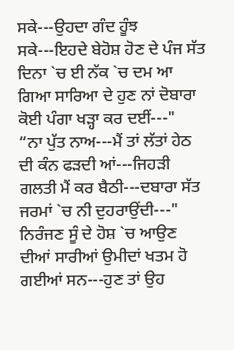ਸਕੇ---ਉਹਦਾ ਗੰਦ ਹੂੰਝ ਸਕੇ---ਇਹਦੇ ਬੇਹੋਸ਼ ਹੋਣ ਦੇ ਪੰਜ ਸੱਤ ਦਿਨਾ `ਚ ਈ ਨੱਕ `ਚ ਦਮ ਆ ਗਿਆ ਸਾਰਿਆ ਦੇ ਹੁਣ ਨਾਂ ਦੋਬਾਰਾ ਕੋਈ ਪੰਗਾ ਖੜ੍ਹਾ ਕਰ ਦਈਂ---"
“ਨਾ ਪੁੱਤ ਨਾਅ---ਮੈਂ ਤਾਂ ਲੱਤਾਂ ਹੇਠ ਦੀ ਕੰਨ ਫੜਦੀ ਆਂ---ਜਿਹੜੀ ਗਲਤੀ ਮੈਂ ਕਰ ਬੈਠੀ---ਦਬਾਰਾ ਸੱਤ ਜਰਮਾਂ `ਚ ਨੀ ਦੁਹਰਾਉਂਦੀ---"
ਨਿਰੰਜਣ ਸੂੰ ਦੇ ਹੋਸ਼ `ਚ ਆਉਣ ਦੀਆਂ ਸਾਰੀਆਂ ਉਮੀਦਾਂ ਖਤਮ ਹੋ ਗਈਆਂ ਸਨ---ਹੁਣ ਤਾਂ ਉਹ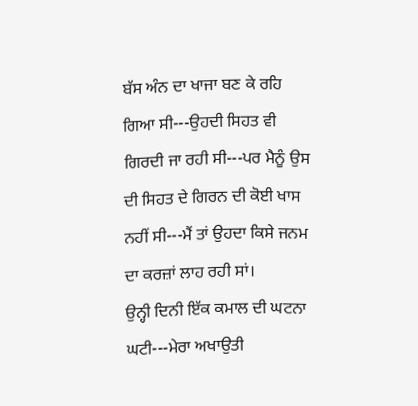ਬੱਸ ਅੰਨ ਦਾ ਖਾਜਾ ਬਣ ਕੇ ਰਹਿ ਗਿਆ ਸੀ---ਉਹਦੀ ਸਿਹਤ ਵੀ ਗਿਰਦੀ ਜਾ ਰਹੀ ਸੀ---ਪਰ ਮੈਨੂੰ ਉਸ ਦੀ ਸਿਹਤ ਦੇ ਗਿਰਨ ਦੀ ਕੋਈ ਖਾਸ ਨਹੀਂ ਸੀ---ਮੈਂ ਤਾਂ ਉਹਦਾ ਕਿਸੇ ਜਨਮ ਦਾ ਕਰਜ਼ਾਂ ਲਾਹ ਰਹੀ ਸਾਂ।
ਉਨ੍ਹੀ ਦਿਨੀ ਇੱਕ ਕਮਾਲ ਦੀ ਘਟਨਾ ਘਟੀ---ਮੇਰਾ ਅਖਾਉਤੀ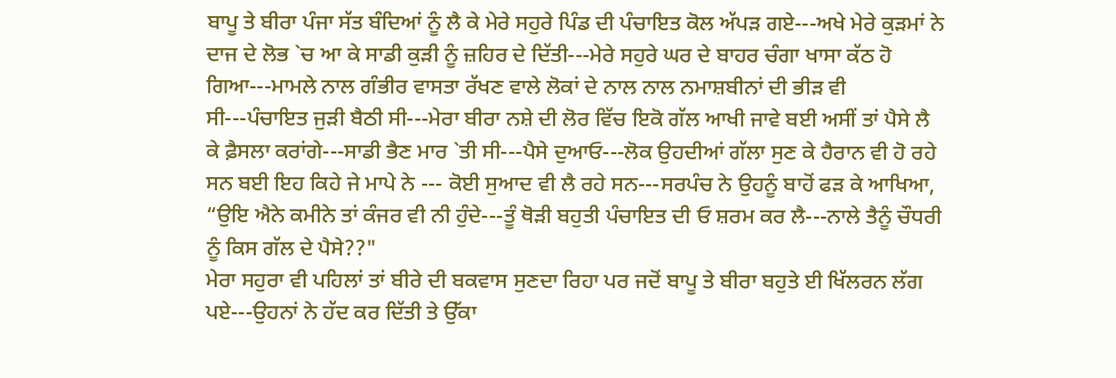ਬਾਪੂ ਤੇ ਬੀਰਾ ਪੰਜਾ ਸੱਤ ਬੰਦਿਆਂ ਨੂੰ ਲੈ ਕੇ ਮੇਰੇ ਸਹੁਰੇ ਪਿੰਡ ਦੀ ਪੰਚਾਇਤ ਕੋਲ ਅੱਪੜ ਗਏ---ਅਖੇ ਮੇਰੇ ਕੁੜਮਾਂ ਨੇ ਦਾਜ ਦੇ ਲੋਭ `ਚ ਆ ਕੇ ਸਾਡੀ ਕੁੜੀ ਨੂੰ ਜ਼ਹਿਰ ਦੇ ਦਿੱਤੀ---ਮੇਰੇ ਸਹੁਰੇ ਘਰ ਦੇ ਬਾਹਰ ਚੰਗਾ ਖਾਸਾ ਕੱਠ ਹੋ ਗਿਆ---ਮਾਮਲੇ ਨਾਲ ਗੰਭੀਰ ਵਾਸਤਾ ਰੱਖਣ ਵਾਲੇ ਲੋਕਾਂ ਦੇ ਨਾਲ ਨਾਲ ਨਮਾਸ਼ਬੀਨਾਂ ਦੀ ਭੀੜ ਵੀ ਸੀ---ਪੰਚਾਇਤ ਜੁੜੀ ਬੈਠੀ ਸੀ---ਮੇਰਾ ਬੀਰਾ ਨਸ਼ੇ ਦੀ ਲੋਰ ਵਿੱਚ ਇਕੋ ਗੱਲ ਆਖੀ ਜਾਵੇ ਬਈ ਅਸੀਂ ਤਾਂ ਪੈਸੇ ਲੈ ਕੇ ਫ਼ੈਸਲਾ ਕਰਾਂਗੇ---ਸਾਡੀ ਭੈਣ ਮਾਰ `ਤੀ ਸੀ---ਪੈਸੇ ਦੁਆਓ---ਲੋਕ ਉਹਦੀਆਂ ਗੱਲਾ ਸੁਣ ਕੇ ਹੈਰਾਨ ਵੀ ਹੋ ਰਹੇ ਸਨ ਬਈ ਇਹ ਕਿਹੇ ਜੇ ਮਾਪੇ ਨੇ --- ਕੋਈ ਸੁਆਦ ਵੀ ਲੈ ਰਹੇ ਸਨ---ਸਰਪੰਚ ਨੇ ਉਹਨੂੰ ਬਾਹੋਂ ਫੜ ਕੇ ਆਖਿਆ,
“ਉਇ ਐਨੇ ਕਮੀਨੇ ਤਾਂ ਕੰਜਰ ਵੀ ਨੀ ਹੁੰਦੇ---ਤੂੰ ਥੋੜੀ ਬਹੁਤੀ ਪੰਚਾਇਤ ਦੀ ਓ ਸ਼ਰਮ ਕਰ ਲੈ---ਨਾਲੇ ਤੈਨੂੰ ਚੌਧਰੀ ਨੂੰ ਕਿਸ ਗੱਲ ਦੇ ਪੈਸੇ??"
ਮੇਰਾ ਸਹੁਰਾ ਵੀ ਪਹਿਲਾਂ ਤਾਂ ਬੀਰੇ ਦੀ ਬਕਵਾਸ ਸੁਣਦਾ ਰਿਹਾ ਪਰ ਜਦੋਂ ਬਾਪੂ ਤੇ ਬੀਰਾ ਬਹੁਤੇ ਈ ਖਿੱਲਰਨ ਲੱਗ ਪਏ---ਉਹਨਾਂ ਨੇ ਹੱਦ ਕਰ ਦਿੱਤੀ ਤੇ ਉੱਕਾ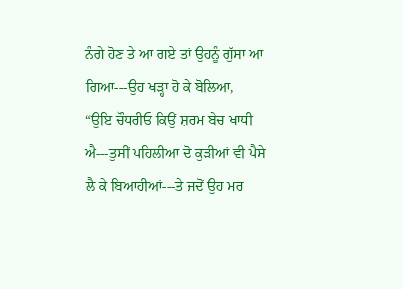ਨੰਗੇ ਹੋਣ ਤੇ ਆ ਗਏ ਤਾਂ ਉਹਨੂੰ ਗੁੱਸਾ ਆ ਗਿਆ---ਉਹ ਖੜ੍ਹਾ ਹੋ ਕੇ ਬੋਲਿਆ,
“ਉਇ ਚੌਧਰੀਓ ਕਿਉਂ ਸ਼ਰਮ ਬੇਚ ਖਾਧੀ ਐ---ਤੁਸੀਂ ਪਹਿਲੀਆ ਦੋ ਕੁੜੀਆਂ ਵੀ ਪੈਸੇ ਲੈ ਕੇ ਬਿਆਹੀਆਂ---ਤੇ ਜਦੋਂ ਉਹ ਮਰ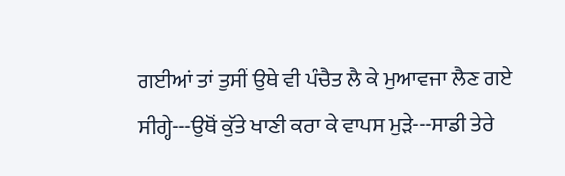ਗਈਆਂ ਤਾਂ ਤੁਸੀਂ ਉਥੇ ਵੀ ਪੰਚੈਤ ਲੈ ਕੇ ਮੁਆਵਜਾ ਲੈਣ ਗਏ ਸੀਗ੍ਹੇ---ਉਥੋਂ ਕੁੱਤੇ ਖਾਣੀ ਕਰਾ ਕੇ ਵਾਪਸ ਮੁੜੇ---ਸਾਡੀ ਤੇਰੇ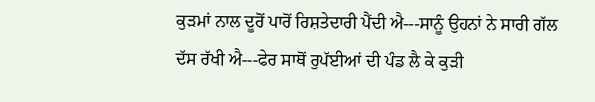ਕੁੜਮਾਂ ਨਾਲ ਦੂਰੋਂ ਪਾਰੋਂ ਰਿਸ਼ਤੇਦਾਰੀ ਪੈਂਦੀ ਐ---ਸਾਨੂੰ ਉਹਨਾਂ ਨੇ ਸਾਰੀ ਗੱਲ ਦੱਸ ਰੱਖੀ ਐ---ਫੇਰ ਸਾਥੋਂ ਰੁਪੱਈਆਂ ਦੀ ਪੰਡ ਲੈ ਕੇ ਕੁੜੀ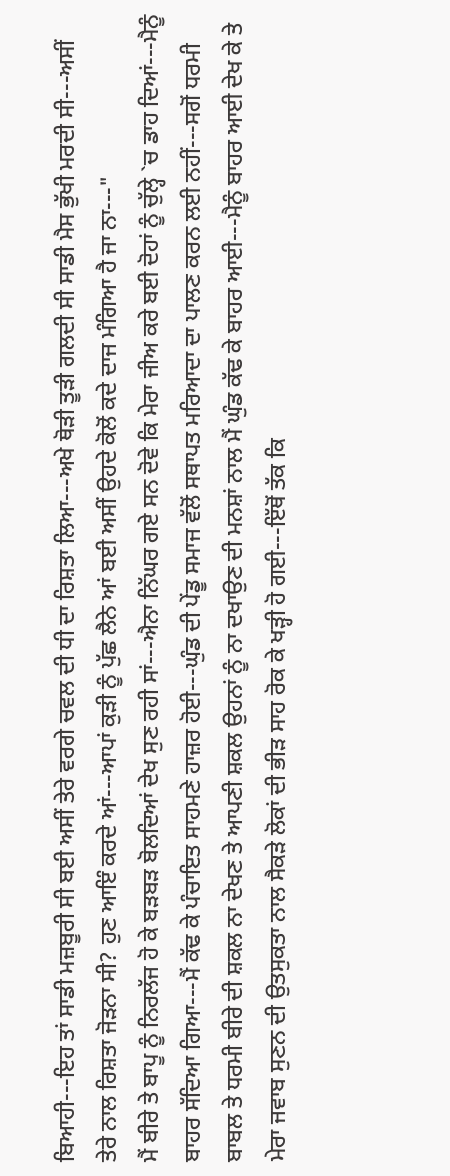ਬਿਆਹੀ---ਇਹ ਤਾਂ ਸਾਡੀ ਮਜ਼ਬੂਰੀ ਸੀ ਬਈ ਅਸੀਂ ਤੇਰੇ ਵਰਗੇ ਚਵਲ ਦੀ ਧੀ ਦਾ ਰਿਸ਼ਤਾ ਲਿਆ---ਅਖੇ ਥੋੜੀ ਤੂੜੀ ਗਲਦੀ ਸੀ ਸਾਡੀ ਮੈਸ ਭੁੱਖੀ ਮਰਦੀ ਸੀ---ਅਸੀਂ ਤੇਰੇ ਨਾਲ ਰਿਸ਼ਤਾ ਜੋੜਨਾ ਸੀ? ਹੁਣ ਆਇੰ ਕਰਦੇ ਆਂ---ਆਪਾਂ ਕੁੜੀ ਨੂੰ ਪੁੱਛ ਲੈਨੇ ਆਂ ਬਈ ਅਸੀਂ ਉਹਦੇ ਕੋਲੋਂ ਕਦੇ ਦਾਜ ਮੰਗਿਆ ਹੈ ਜਾ ਨਾ---"
ਮੈਂ ਬੀਰੇ ਤੇ ਬਾਪੂ ਨੂੰ ਨਿਰਲੱਜ ਹੋ ਕੇ ਬੜਬੜ ਬੋਲਦਿਆਂ ਦੇਖ ਸੁਣ ਰਹੀ ਸਾਂ---ਐਨਾ ਨਿੱਘਰ ਗਏ ਸਨ ਦੋਵੇ ਕਿ ਮੇਰਾ ਜੀਅ ਕਰੇ ਬਈ ਦੋਹਾਂ ਨੂੰ ਚੁੱਲ੍ਹੇ `ਚ ਡਾਹ ਦਿਆਂ---ਮੈਨੂੰ ਬਾਹਰ ਸੱਦਿਆ ਗਿਆ---ਮੈਂ ਕੱਢ ਕੇ ਪੰਚਾਇਤ ਸਾਹਮਣੇ ਹਾਜ਼ਰ ਹੋਈ---ਘੁੰਡ ਦੀ ਪੇਂਡੂ ਸਮਾਜ ਵੱਲੋਂ ਸਥਾਪਤ ਮਰਿਆਦਾ ਦਾ ਪਾਲਣ ਕਰਨ ਲਈ ਨਹੀਂ---ਸਗੋਂ ਧਰਮੀ ਬਾਬਲ ਤੇ ਧਰਮੀ ਬੀਰੇ ਦੀ ਸ਼ਕਲ ਨਾ ਦੇਖਣ ਤੇ ਆਪਣੀ ਸ਼ਕਲ ਉਹਨਾਂ ਨੂੰ ਨਾ ਦਖਾਉਣ ਦੀ ਮਨਸ਼ਾਂ ਨਾਲ ਮੈਂ ਘੁੰਡ ਕੱਢ ਕੇ ਬਾਹਰ ਆਈ---ਮੈਨੂੰ ਬਾਹਰ ਆਈ ਦੇਖ ਕੇ ਤੇ ਮੇਰਾ ਜਵਾਬ ਸੁਣਨ ਦੀ ਉਤਸੁਕਤਾ ਨਾਲ ਸੈਕੜੇ ਲੋਕਾਂ ਦੀ ਭੀੜ ਸਾਹ ਰੋਕ ਕੇ ਖੜ੍ਹੀ ਹੋ ਗਈ---ਇੱਥੋਂ ਤੱਕ ਕਿ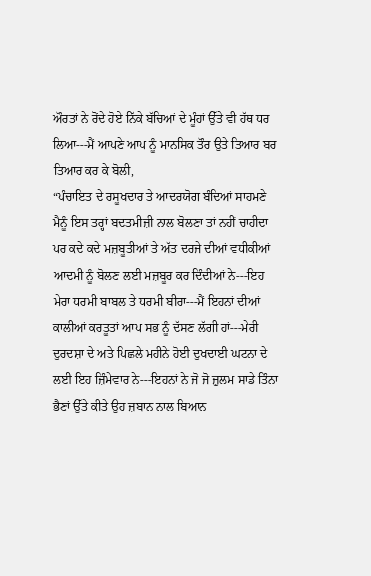ਔਰਤਾਂ ਨੇ ਰੋਂਦੇ ਹੋਏ ਨਿੱਕੇ ਬੱਚਿਆਂ ਦੇ ਮੂੰਹਾਂ ਉੱਤੇ ਵੀ ਹੱਥ ਧਰ ਲਿਆ---ਮੈਂ ਆਪਣੇ ਆਪ ਨੂੰ ਮਾਨਸਿਕ ਤੌਰ ਉਤੇ ਤਿਆਰ ਬਰ ਤਿਆਰ ਕਰ ਕੇ ਬੋਲੀ,
“ਪੰਚਾਇਤ ਦੇ ਰਸੂਖਦਾਰ ਤੇ ਆਦਰਯੋਗ ਬੰਦਿਆਂ ਸਾਹਮਣੇ ਮੈਨੂੰ ਇਸ ਤਰ੍ਹਾਂ ਬਦਤਮੀਜ਼ੀ ਨਾਲ ਬੋਲਣਾ ਤਾਂ ਨਹੀਂ ਚਾਹੀਦਾ ਪਰ ਕਦੇ ਕਦੇ ਮਜ਼ਬੂਤੀਆਂ ਤੇ ਅੱਤ ਦਰਜੇ ਦੀਆਂ ਵਧੀਕੀਆਂ ਆਦਮੀ ਨੂੰ ਬੋਲਣ ਲਈ ਮਜ਼ਬੂਰ ਕਰ ਦਿੰਦੀਆਂ ਨੇ---ਇਹ ਮੇਰਾ ਧਰਮੀ ਬਾਬਲ ਤੇ ਧਰਮੀ ਬੀਰਾ---ਮੈਂ ਇਹਨਾਂ ਦੀਆਂ ਕਾਲੀਆਂ ਕਰਤੂਤਾਂ ਆਪ ਸਭ ਨੂੰ ਦੱਸਣ ਲੱਗੀ ਹਾਂ---ਮੇਰੀ ਦੁਰਦਸ਼ਾ ਦੇ ਅਤੇ ਪਿਛਲੇ ਮਹੀਨੇ ਹੋਈ ਦੁਖਦਾਈ ਘਟਨਾ ਦੇ ਲਈ ਇਹ ਜ਼ਿੰਮੇਵਾਰ ਨੇ---ਇਹਨਾਂ ਨੇ ਜੋ ਜੋ ਜ਼ੁਲਮ ਸਾਡੇ ਤਿੰਨਾ ਭੈਣਾਂ ਉੱਤੇ ਕੀਤੇ ਉਹ ਜ਼ਬਾਨ ਨਾਲ ਬਿਆਨ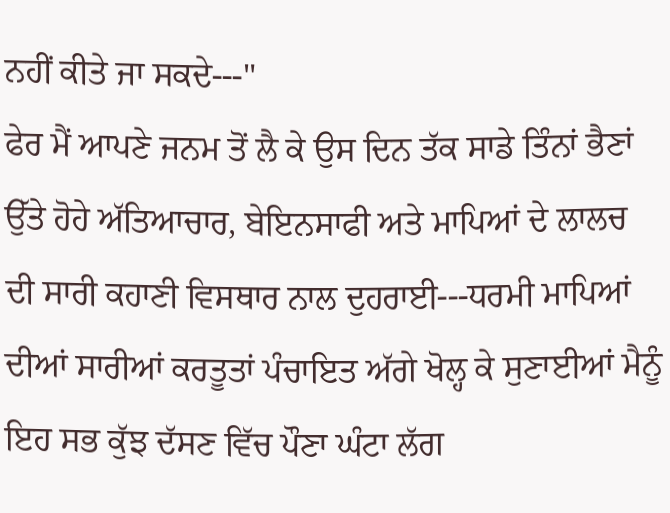ਨਹੀਂ ਕੀਤੇ ਜਾ ਸਕਦੇ---"
ਫੇਰ ਮੈਂ ਆਪਣੇ ਜਨਮ ਤੋਂ ਲੈ ਕੇ ਉਸ ਦਿਨ ਤੱਕ ਸਾਡੇ ਤਿੰਨਾਂ ਭੈਣਾਂ ਉੱਤੇ ਹੋਹੇ ਅੱਤਿਆਚਾਰ, ਬੇਇਨਸਾਫੀ ਅਤੇ ਮਾਪਿਆਂ ਦੇ ਲਾਲਚ ਦੀ ਸਾਰੀ ਕਹਾਣੀ ਵਿਸਥਾਰ ਨਾਲ ਦੁਹਰਾਈ---ਧਰਮੀ ਮਾਪਿਆਂ ਦੀਆਂ ਸਾਰੀਆਂ ਕਰਤੂਤਾਂ ਪੰਚਾਇਤ ਅੱਗੇ ਖੋਲ੍ਹ ਕੇ ਸੁਣਾਈਆਂ ਮੈਨੂੰ ਇਹ ਸਭ ਕੁੱਝ ਦੱਸਣ ਵਿੱਚ ਪੌਣਾ ਘੰਟਾ ਲੱਗ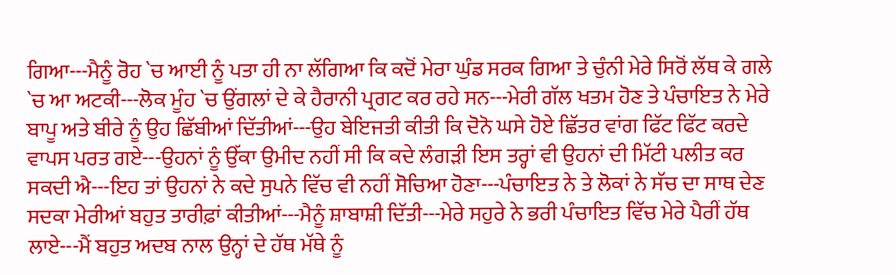ਗਿਆ---ਮੈਨੂੰ ਰੋਹ `ਚ ਆਈ ਨੂੰ ਪਤਾ ਹੀ ਨਾ ਲੱਗਿਆ ਕਿ ਕਦੋਂ ਮੇਰਾ ਘੁੰਡ ਸਰਕ ਗਿਆ ਤੇ ਚੁੰਨੀ ਮੇਰੇ ਸਿਰੋਂ ਲੱਥ ਕੇ ਗਲੇ `ਚ ਆ ਅਟਕੀ---ਲੋਕ ਮੂੰਹ `ਚ ਉਂਗਲਾਂ ਦੇ ਕੇ ਹੈਰਾਨੀ ਪ੍ਰਗਟ ਕਰ ਰਹੇ ਸਨ---ਮੇਰੀ ਗੱਲ ਖਤਮ ਹੋਣ ਤੇ ਪੰਚਾਇਤ ਨੇ ਮੇਰੇ ਬਾਪੂ ਅਤੇ ਬੀਰੇ ਨੂੰ ਉਹ ਛਿੱਬੀਆਂ ਦਿੱਤੀਆਂ---ਉਹ ਬੇਇਜਤੀ ਕੀਤੀ ਕਿ ਦੋਨੋ ਘਸੇ ਹੋਏ ਛਿੱਤਰ ਵਾਂਗ ਫਿੱਟ ਫਿੱਟ ਕਰਦੇ ਵਾਪਸ ਪਰਤ ਗਏ---ਉਹਨਾਂ ਨੂੰ ਉੱਕਾ ਉਮੀਦ ਨਹੀਂ ਸੀ ਕਿ ਕਦੇ ਲੰਗੜੀ ਇਸ ਤਰ੍ਹਾਂ ਵੀ ਉਹਨਾਂ ਦੀ ਮਿੱਟੀ ਪਲੀਤ ਕਰ ਸਕਦੀ ਐ---ਇਹ ਤਾਂ ਉਹਨਾਂ ਨੇ ਕਦੇ ਸੁਪਨੇ ਵਿੱਚ ਵੀ ਨਹੀਂ ਸੋਚਿਆ ਹੋਣਾ---ਪੰਚਾਇਤ ਨੇ ਤੇ ਲੋਕਾਂ ਨੇ ਸੱਚ ਦਾ ਸਾਥ ਦੇਣ ਸਦਕਾ ਮੇਰੀਆਂ ਬਹੁਤ ਤਾਰੀਫ਼ਾਂ ਕੀਤੀਆਂ---ਮੈਨੂੰ ਸ਼ਾਬਾਸ਼ੀ ਦਿੱਤੀ---ਮੇਰੇ ਸਹੁਰੇ ਨੇ ਭਰੀ ਪੰਚਾਇਤ ਵਿੱਚ ਮੇਰੇ ਪੈਰੀਂ ਹੱਥ ਲਾਏ---ਮੈਂ ਬਹੁਤ ਅਦਬ ਨਾਲ ਉਨ੍ਹਾਂ ਦੇ ਹੱਥ ਮੱਥੇ ਨੂੰ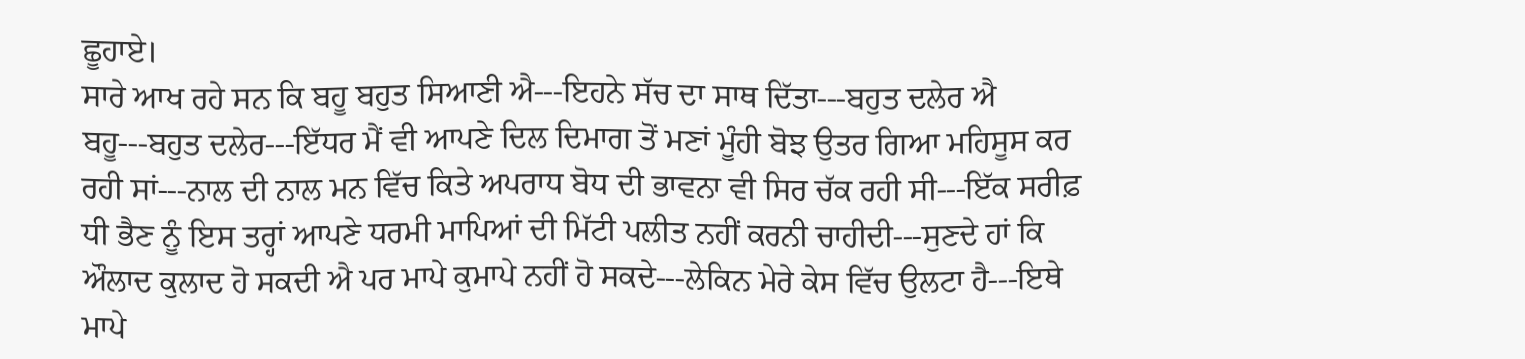ਛੂਹਾਏ।
ਸਾਰੇ ਆਖ ਰਹੇ ਸਨ ਕਿ ਬਹੂ ਬਹੁਤ ਸਿਆਣੀ ਐ---ਇਹਨੇ ਸੱਚ ਦਾ ਸਾਥ ਦਿੱਤਾ---ਬਹੁਤ ਦਲੇਰ ਐ ਬਹੂ---ਬਹੁਤ ਦਲੇਰ---ਇੱਧਰ ਮੈਂ ਵੀ ਆਪਣੇ ਦਿਲ ਦਿਮਾਗ ਤੋਂ ਮਣਾਂ ਮੂੰਹੀ ਬੋਝ ਉਤਰ ਗਿਆ ਮਹਿਸੂਸ ਕਰ ਰਹੀ ਸਾਂ---ਨਾਲ ਦੀ ਨਾਲ ਮਨ ਵਿੱਚ ਕਿਤੇ ਅਪਰਾਧ ਬੋਧ ਦੀ ਭਾਵਨਾ ਵੀ ਸਿਰ ਚੱਕ ਰਹੀ ਸੀ---ਇੱਕ ਸਰੀਫ਼ ਧੀ ਭੈਣ ਨੂੰ ਇਸ ਤਰ੍ਹਾਂ ਆਪਣੇ ਧਰਮੀ ਮਾਪਿਆਂ ਦੀ ਮਿੱਟੀ ਪਲੀਤ ਨਹੀਂ ਕਰਨੀ ਚਾਹੀਦੀ---ਸੁਣਦੇ ਹਾਂ ਕਿ ਔਲਾਦ ਕੁਲਾਦ ਹੋ ਸਕਦੀ ਐ ਪਰ ਮਾਪੇ ਕੁਮਾਪੇ ਨਹੀਂ ਹੋ ਸਕਦੇ---ਲੇਕਿਨ ਮੇਰੇ ਕੇਸ ਵਿੱਚ ਉਲਟਾ ਹੈ---ਇਥੇ ਮਾਪੇ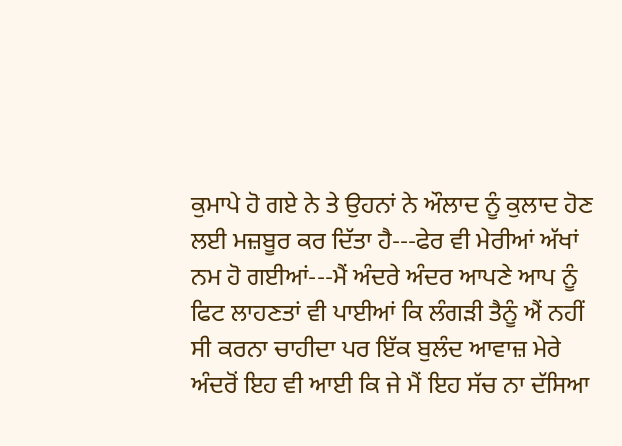ਕੁਮਾਪੇ ਹੋ ਗਏ ਨੇ ਤੇ ਉਹਨਾਂ ਨੇ ਔਲਾਦ ਨੂੰ ਕੁਲਾਦ ਹੋਣ ਲਈ ਮਜ਼ਬੂਰ ਕਰ ਦਿੱਤਾ ਹੈ---ਫੇਰ ਵੀ ਮੇਰੀਆਂ ਅੱਖਾਂ ਨਮ ਹੋ ਗਈਆਂ---ਮੈਂ ਅੰਦਰੇ ਅੰਦਰ ਆਪਣੇ ਆਪ ਨੂੰ ਫਿਟ ਲਾਹਣਤਾਂ ਵੀ ਪਾਈਆਂ ਕਿ ਲੰਗੜੀ ਤੈਨੂੰ ਐਂ ਨਹੀਂ ਸੀ ਕਰਨਾ ਚਾਹੀਦਾ ਪਰ ਇੱਕ ਬੁਲੰਦ ਆਵਾਜ਼ ਮੇਰੇ ਅੰਦਰੋਂ ਇਹ ਵੀ ਆਈ ਕਿ ਜੇ ਮੈਂ ਇਹ ਸੱਚ ਨਾ ਦੱਸਿਆ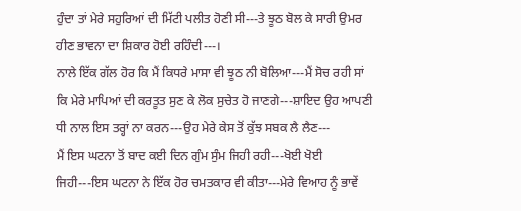ਹੁੰਦਾ ਤਾਂ ਮੇਰੇ ਸਹੁਰਿਆਂ ਦੀ ਮਿੱਟੀ ਪਲੀਤ ਹੋਣੀ ਸੀ---ਤੇ ਝੂਠ ਬੋਲ ਕੇ ਸਾਰੀ ਉਮਰ ਹੀਣ ਭਾਵਨਾ ਦਾ ਸ਼ਿਕਾਰ ਹੋਈ ਰਹਿੰਦੀ---।
ਨਾਲੇ ਇੱਕ ਗੱਲ ਹੋਰ ਕਿ ਮੈਂ ਕਿਧਰੇ ਮਾਸਾ ਵੀ ਝੂਠ ਨੀ ਬੋਲਿਆ---ਮੈਂ ਸੋਚ ਰਹੀ ਸਾਂ ਕਿ ਮੇਰੇ ਮਾਪਿਆਂ ਦੀ ਕਰਤੂਤ ਸੁਣ ਕੇ ਲੋਕ ਸੁਚੇਤ ਹੋ ਜਾਣਗੇ---ਸ਼ਾਇਦ ਉਹ ਆਪਣੀ ਧੀ ਨਾਲ ਇਸ ਤਰ੍ਹਾਂ ਨਾ ਕਰਨ---ਉਹ ਮੇਰੇ ਕੇਸ ਤੋਂ ਕੁੱਝ ਸਬਕ ਲੈ ਲੈਣ---
ਮੈਂ ਇਸ ਘਟਨਾ ਤੋਂ ਬਾਦ ਕਈ ਦਿਨ ਗੁੰਮ ਸੁੰਮ ਜਿਹੀ ਰਹੀ---ਖੋਈ ਖੋਈ ਜਿਹੀ---ਇਸ ਘਟਨਾ ਨੇ ਇੱਕ ਹੋਰ ਚਮਤਕਾਰ ਵੀ ਕੀਤਾ---ਮੇਰੇ ਵਿਆਹ ਨੂੰ ਭਾਵੇਂ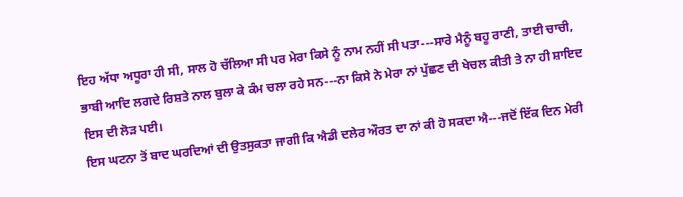ਇਹ ਅੱਧਾ ਅਧੂਰਾ ਹੀ ਸੀ, ਸਾਲ ਹੋ ਚੱਲਿਆ ਸੀ ਪਰ ਮੇਰਾ ਕਿਸੇ ਨੂੰ ਨਾਮ ਨਹੀਂ ਸੀ ਪਤਾ---ਸਾਰੇ ਮੈਨੂੰ ਬਹੂ ਰਾਣੀ, ਤਾਈ ਚਾਚੀ, ਭਾਬੀ ਆਦਿ ਲਗਦੇ ਰਿਸ਼ਤੇ ਨਾਲ ਬੁਲਾ ਕੇ ਕੰਮ ਚਲਾ ਰਹੇ ਸਨ---ਨਾ ਕਿਸੇ ਨੇ ਮੇਰਾ ਨਾਂ ਪੁੱਛਣ ਦੀ ਖੇਚਲ ਕੀਤੀ ਤੇ ਨਾ ਹੀ ਸ਼ਾਇਦ ਇਸ ਦੀ ਲੋੜ ਪਈ।
ਇਸ ਘਟਨਾ ਤੋਂ ਬਾਦ ਘਰਦਿਆਂ ਦੀ ਉਤਸੁਕਤਾ ਜਾਗੀ ਕਿ ਐਡੀ ਦਲੇਰ ਔਰਤ ਦਾ ਨਾਂ ਕੀ ਹੋ ਸਕਦਾ ਐ---ਜਦੋਂ ਇੱਕ ਦਿਨ ਮੇਰੀ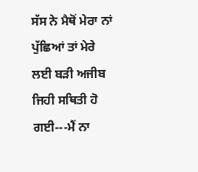ਸੱਸ ਨੇ ਮੈਥੋਂ ਮੇਰਾ ਨਾਂ ਪੁੱਛਿਆਂ ਤਾਂ ਮੇਰੇ ਲਈ ਬੜੀ ਅਜੀਬ ਜਿਹੀ ਸਥਿਤੀ ਹੋ ਗਈ---ਮੈਂ ਨਾ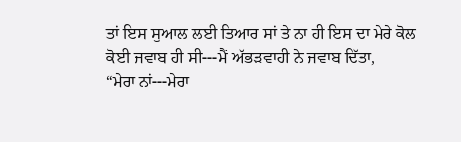ਤਾਂ ਇਸ ਸੁਆਲ ਲਈ ਤਿਆਰ ਸਾਂ ਤੇ ਨਾ ਹੀ ਇਸ ਦਾ ਮੇਰੇ ਕੋਲ ਕੋਈ ਜਵਾਬ ਹੀ ਸੀ---ਮੈਂ ਅੱਭੜਵਾਹੀ ਨੇ ਜਵਾਬ ਦਿੱਤਾ,
“ਮੇਰਾ ਨਾਂ---ਮੇਰਾ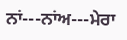ਨਾਂ---ਨਾਂਅ---ਮੇਰਾ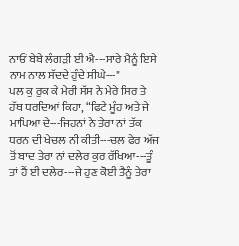ਨਾਓਂ ਬੇਬੇ ਲੰਗੜੀ ਈ ਐ---ਸਾਰੇ ਮੈਨੂੰ ਇਸੇ ਨਾਮ ਨਾਲ ਸੱਦਦੇ ਹੁੰਦੇ ਸੀਘੇ---"
ਪਲ ਕੁ ਰੁਕ ਕੇ ਮੇਰੀ ਸੱਸ ਨੇ ਮੇਰੇ ਸਿਰ ਤੇ ਹੱਥ ਧਰਦਿਆਂ ਕਿਹਾ, “ਫਿਟੇ ਮੂੰਹ ਅਤੇ ਜੇ ਮਾਪਿਆ ਦੇ---ਜਿਹਨਾਂ ਨੇ ਤੇਰਾ ਨਾਂ ਤੱਕ ਧਰਨ ਦੀ ਖੇਚਲ ਨੀ ਕੀਤੀ---ਚਲ ਫੇਰ ਅੱਜ ਤੋਂ ਬਾਦ ਤੇਰਾ ਨਾਂ ਦਲੇਰ ਕੁਰ ਰੱਖਿਆ---ਤੂੰ ਤਾਂ ਹੈਂ ਈ ਦਲੇਰ---ਜੇ ਹੁਣ ਕੋਈ ਤੈਨੂੰ ਤੇਰਾ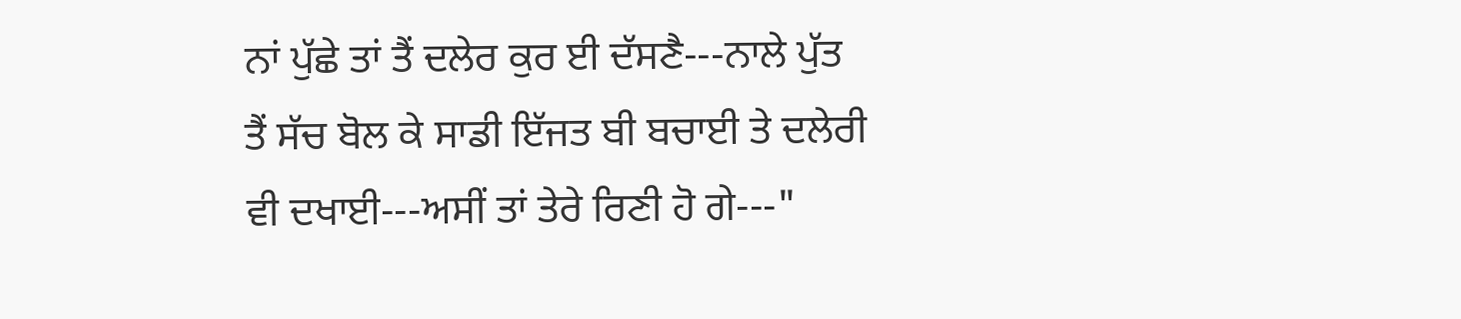ਨਾਂ ਪੁੱਛੇ ਤਾਂ ਤੈਂ ਦਲੇਰ ਕੁਰ ਈ ਦੱਸਣੈ---ਨਾਲੇ ਪੁੱਤ ਤੈਂ ਸੱਚ ਬੋਲ ਕੇ ਸਾਡੀ ਇੱਜਤ ਬੀ ਬਚਾਈ ਤੇ ਦਲੇਰੀ ਵੀ ਦਖਾਈ---ਅਸੀਂ ਤਾਂ ਤੇਰੇ ਰਿਣੀ ਹੋ ਗੇ---"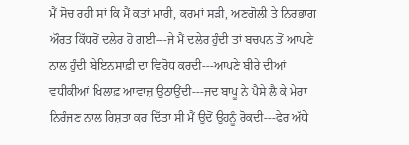ਮੈਂ ਸੋਚ ਰਹੀ ਸਾਂ ਕਿ ਮੈਂ ਕਤਾਂ ਮਾਰੀ, ਕਰਮਾਂ ਸੜੀ, ਅਣਗੋਲੀ ਤੇ ਨਿਰਭਾਗ ਔਰਤ ਕਿੱਧਰੋਂ ਦਲੇਰ ਹੋ ਗਈ---ਜੇ ਮੈਂ ਦਲੇਰ ਹੁੰਦੀ ਤਾਂ ਬਚਪਨ ਤੋਂ ਆਪਣੇ ਨਾਲ ਹੁੰਦੀ ਬੇਇਨਸਾਫ਼ੀ ਦਾ ਵਿਰੋਧ ਕਰਦੀ---ਆਪਣੇ ਬੀਰੇ ਦੀਆਂ ਵਧੀਕੀਆਂ ਖਿਲਾਫ਼ ਆਵਾਜ਼ ਉਠਾਉਂਦੀ---ਜਦ ਬਾਪੂ ਨੇ ਪੈਸੇ ਲੈ ਕੇ ਮੇਰਾ ਨਿਰੰਜਣ ਨਾਲ ਰਿਸ਼ਤਾ ਕਰ ਦਿੱਤਾ ਸੀ ਮੈਂ ਉਦੋਂ ਉਹਨੂੰ ਰੋਕਦੀ---ਫੇਰ ਅੱਧੇ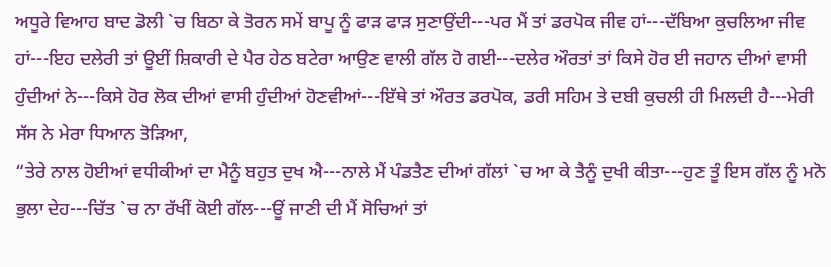ਅਧੂਰੇ ਵਿਆਹ ਬਾਦ ਡੋਲੀ `ਚ ਬਿਠਾ ਕੇ ਤੋਰਨ ਸਮੇਂ ਬਾਪੂ ਨੂੰ ਫਾੜ ਫਾੜ ਸੁਣਾਉਂਦੀ---ਪਰ ਮੈਂ ਤਾਂ ਡਰਪੋਕ ਜੀਵ ਹਾਂ---ਦੱਬਿਆ ਕੁਚਲਿਆ ਜੀਵ ਹਾਂ---ਇਹ ਦਲੇਰੀ ਤਾਂ ਊਈਂ ਸ਼ਿਕਾਰੀ ਦੇ ਪੈਰ ਹੇਠ ਬਟੇਰਾ ਆਉਣ ਵਾਲੀ ਗੱਲ ਹੋ ਗਈ---ਦਲੇਰ ਔਰਤਾਂ ਤਾਂ ਕਿਸੇ ਹੋਰ ਈ ਜਹਾਨ ਦੀਆਂ ਵਾਸੀ ਹੁੰਦੀਆਂ ਨੇ---ਕਿਸੇ ਹੋਰ ਲੋਕ ਦੀਆਂ ਵਾਸੀ ਹੁੰਦੀਆਂ ਹੋਣਵੀਆਂ---ਇੱਥੇ ਤਾਂ ਔਰਤ ਡਰਪੋਕ, ਡਰੀ ਸਹਿਮ ਤੇ ਦਬੀ ਕੁਚਲੀ ਹੀ ਮਿਲਦੀ ਹੈ---ਮੇਰੀ ਸੱਸ ਨੇ ਮੇਰਾ ਧਿਆਨ ਤੋੜਿਆ,
“ਤੇਰੇ ਨਾਲ ਹੋਈਆਂ ਵਧੀਕੀਆਂ ਦਾ ਮੈਨੂੰ ਬਹੁਤ ਦੁਖ ਐ---ਨਾਲੇ ਮੈਂ ਪੰਡਤੈਣ ਦੀਆਂ ਗੱਲਾਂ `ਚ ਆ ਕੇ ਤੈਨੂੰ ਦੁਖੀ ਕੀਤਾ---ਹੁਣ ਤੂੰ ਇਸ ਗੱਲ ਨੂੰ ਮਨੋ ਭੁਲਾ ਦੇਹ---ਚਿੱਤ `ਚ ਨਾ ਰੱਖੀਂ ਕੋਈ ਗੱਲ---ਊਂ ਜਾਣੀ ਦੀ ਮੈਂ ਸੋਚਿਆਂ ਤਾਂ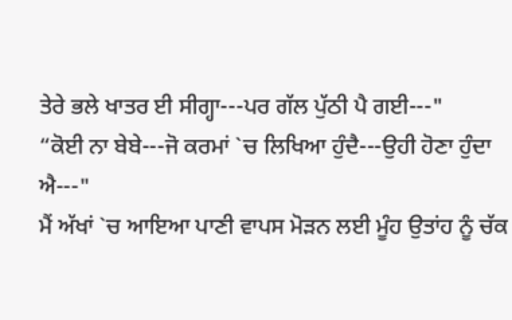ਤੇਰੇ ਭਲੇ ਖਾਤਰ ਈ ਸੀਗ੍ਹਾ---ਪਰ ਗੱਲ ਪੁੱਠੀ ਪੈ ਗਈ---"
“ਕੋਈ ਨਾ ਬੇਬੇ---ਜੋ ਕਰਮਾਂ `ਚ ਲਿਖਿਆ ਹੁੰਦੈ---ਉਹੀ ਹੋਣਾ ਹੁੰਦਾ ਐ---"
ਮੈਂ ਅੱਖਾਂ `ਚ ਆਇਆ ਪਾਣੀ ਵਾਪਸ ਮੋੜਨ ਲਈ ਮੂੰਹ ਉਤਾਂਹ ਨੂੰ ਚੱਕ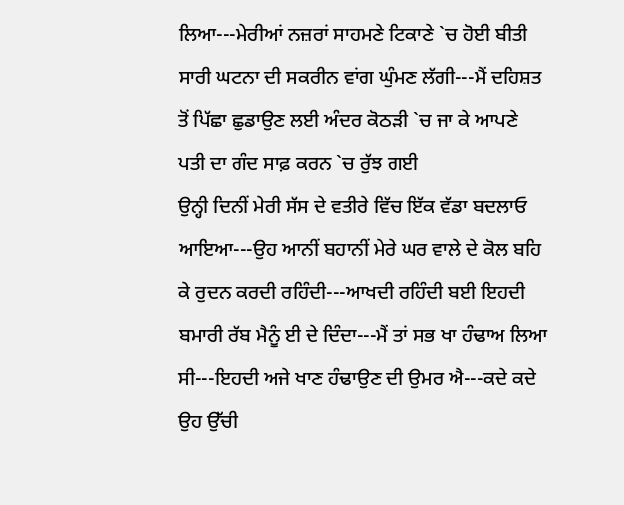ਲਿਆ---ਮੇਰੀਆਂ ਨਜ਼ਰਾਂ ਸਾਹਮਣੇ ਟਿਕਾਣੇ `ਚ ਹੋਈ ਬੀਤੀ ਸਾਰੀ ਘਟਨਾ ਦੀ ਸਕਰੀਨ ਵਾਂਗ ਘੁੰਮਣ ਲੱਗੀ---ਮੈਂ ਦਹਿਸ਼ਤ ਤੋਂ ਪਿੱਛਾ ਛੁਡਾਉਣ ਲਈ ਅੰਦਰ ਕੋਠੜੀ `ਚ ਜਾ ਕੇ ਆਪਣੇ ਪਤੀ ਦਾ ਗੰਦ ਸਾਫ਼ ਕਰਨ `ਚ ਰੁੱਝ ਗਈ
ਉਨ੍ਹੀ ਦਿਨੀਂ ਮੇਰੀ ਸੱਸ ਦੇ ਵਤੀਰੇ ਵਿੱਚ ਇੱਕ ਵੱਡਾ ਬਦਲਾਓ ਆਇਆ---ਉਹ ਆਨੀਂ ਬਹਾਨੀਂ ਮੇਰੇ ਘਰ ਵਾਲੇ ਦੇ ਕੋਲ ਬਹਿ ਕੇ ਰੁਦਨ ਕਰਦੀ ਰਹਿੰਦੀ---ਆਖਦੀ ਰਹਿੰਦੀ ਬਈ ਇਹਦੀ ਬਮਾਰੀ ਰੱਬ ਮੈਨੂੰ ਈ ਦੇ ਦਿੰਦਾ---ਮੈਂ ਤਾਂ ਸਭ ਖਾ ਹੰਢਾਅ ਲਿਆ ਸੀ---ਇਹਦੀ ਅਜੇ ਖਾਣ ਹੰਢਾਉਣ ਦੀ ਉਮਰ ਐ---ਕਦੇ ਕਦੇ ਉਹ ਉੱਚੀ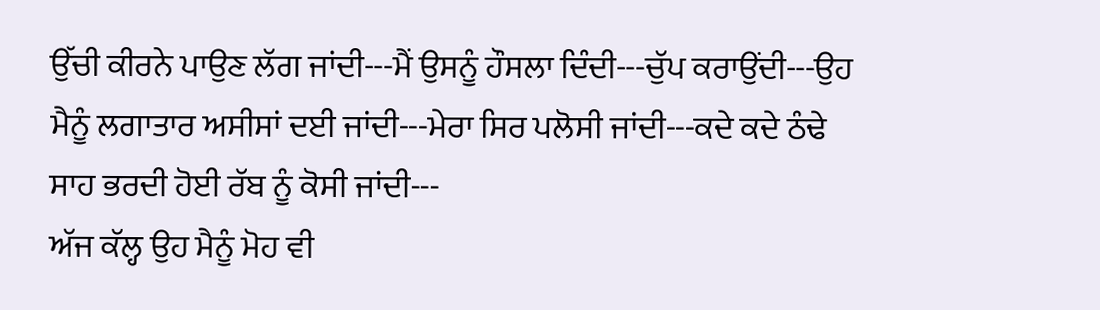ਉੱਚੀ ਕੀਰਨੇ ਪਾਉਣ ਲੱਗ ਜਾਂਦੀ---ਮੈਂ ਉਸਨੂੰ ਹੌਸਲਾ ਦਿੰਦੀ---ਚੁੱਪ ਕਰਾਉਂਦੀ---ਉਹ ਮੈਨੂੰ ਲਗਾਤਾਰ ਅਸੀਸਾਂ ਦਈ ਜਾਂਦੀ---ਮੇਰਾ ਸਿਰ ਪਲੋਸੀ ਜਾਂਦੀ---ਕਦੇ ਕਦੇ ਠੰਢੇ ਸਾਹ ਭਰਦੀ ਹੋਈ ਰੱਬ ਨੂੰ ਕੋਸੀ ਜਾਂਦੀ---
ਅੱਜ ਕੱਲ੍ਹ ਉਹ ਮੈਨੂੰ ਮੋਹ ਵੀ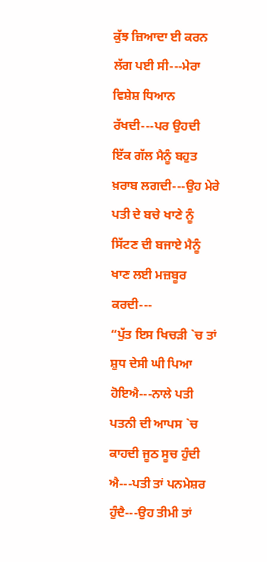ਕੁੱਝ ਜ਼ਿਆਦਾ ਈ ਕਰਨ ਲੱਗ ਪਈ ਸੀ---ਮੇਰਾ ਵਿਸ਼ੇਸ਼ ਧਿਆਨ ਰੱਖਦੀ---ਪਰ ਉਹਦੀ ਇੱਕ ਗੱਲ ਮੈਨੂੰ ਬਹੁਤ ਖ਼ਰਾਬ ਲਗਦੀ---ਉਹ ਮੇਰੇ ਪਤੀ ਦੇ ਬਚੇ ਖਾਣੇ ਨੂੰ ਸਿੱਟਣ ਦੀ ਬਜਾਏ ਮੈਨੂੰ ਖਾਣ ਲਈ ਮਜ਼ਬੂਰ ਕਰਦੀ---
“ਪੁੱਤ ਇਸ ਖਿਚੜੀ `ਚ ਤਾਂ ਸ਼ੁਧ ਦੇਸੀ ਘੀ ਪਿਆ ਹੋਇਐ---ਨਾਲੇ ਪਤੀ ਪਤਨੀ ਦੀ ਆਪਸ `ਚ ਕਾਹਦੀ ਜੂਠ ਸੂਚ ਹੁੰਦੀ ਐ---ਪਤੀ ਤਾਂ ਪਨਮੇਸ਼ਰ ਹੁੰਦੈ---ਉਹ ਤੀਮੀ ਤਾਂ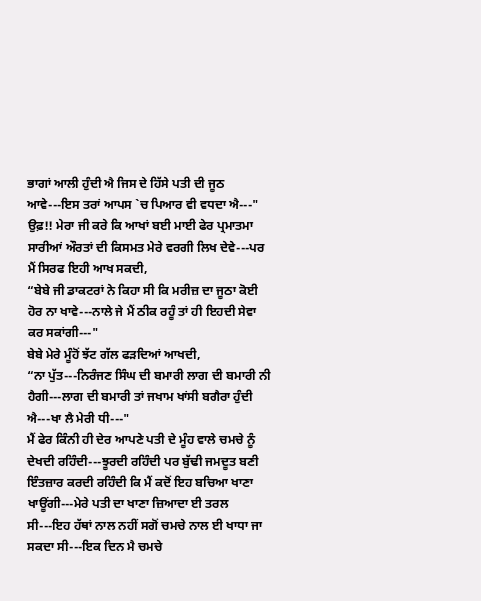ਭਾਗਾਂ ਆਲੀ ਹੁੰਦੀ ਐ ਜਿਸ ਦੇ ਹਿੱਸੇ ਪਤੀ ਦੀ ਜੂਠ ਆਵੇ---ਇਸ ਤਰਾਂ ਆਪਸ `ਚ ਪਿਆਰ ਵੀ ਵਧਦਾ ਐ---"
ਉਫ਼!! ਮੇਰਾ ਜੀ ਕਰੇ ਕਿ ਆਖਾਂ ਬਈ ਮਾਈ ਫੇਰ ਪ੍ਰਮਾਤਮਾ ਸਾਰੀਆਂ ਔਰਤਾਂ ਦੀ ਕਿਸਮਤ ਮੇਰੇ ਵਰਗੀ ਲਿਖ ਦੇਵੇ---ਪਰ ਮੈਂ ਸਿਰਫ ਇਹੀ ਆਖ ਸਕਦੀ,
“ਬੇਬੇ ਜੀ ਡਾਕਟਰਾਂ ਨੇ ਕਿਹਾ ਸੀ ਕਿ ਮਰੀਜ਼ ਦਾ ਜੂਠਾ ਕੋਈ ਹੋਰ ਨਾ ਖਾਵੇ---ਨਾਲੇ ਜੇ ਮੈਂ ਠੀਕ ਰਹੂੰ ਤਾਂ ਹੀ ਇਹਦੀ ਸੇਵਾ ਕਰ ਸਕਾਂਗੀ---"
ਬੇਬੇ ਮੇਰੇ ਮੂੰਹੋਂ ਝੱਟ ਗੱਲ ਫੜਦਿਆਂ ਆਖਦੀ,
“ਨਾ ਪੁੱਤ---ਨਿਰੰਜਣ ਸਿੰਘ ਦੀ ਬਮਾਰੀ ਲਾਗ ਦੀ ਬਮਾਰੀ ਨੀ ਹੈਗੀ---ਲਾਗ ਦੀ ਬਮਾਰੀ ਤਾਂ ਜਖਾਮ ਖਾਂਸੀ ਬਗੈਰਾ ਹੁੰਦੀ ਐ---ਖਾ ਲੈ ਮੇਰੀ ਧੀ---"
ਮੈਂ ਫੇਰ ਕਿੰਨੀ ਹੀ ਦੇਰ ਆਪਣੇ ਪਤੀ ਦੇ ਮੂੰਹ ਵਾਲੇ ਚਮਚੇ ਨੂੰ ਦੇਖਦੀ ਰਹਿੰਦੀ---ਝੂਰਦੀ ਰਹਿੰਦੀ ਪਰ ਬੁੱਢੀ ਜਮਦੂਤ ਬਣੀ ਇੰਤਜ਼ਾਰ ਕਰਦੀ ਰਹਿੰਦੀ ਕਿ ਮੈਂ ਕਦੋਂ ਇਹ ਬਚਿਆ ਖਾਣਾ ਖਾਊਂਗੀ---ਮੇਰੇ ਪਤੀ ਦਾ ਖਾਣਾ ਜ਼ਿਆਦਾ ਈ ਤਰਲ ਸੀ---ਇਹ ਹੱਥਾਂ ਨਾਲ ਨਹੀਂ ਸਗੋਂ ਚਮਚੇ ਨਾਲ ਈ ਖਾਧਾ ਜਾ ਸਕਦਾ ਸੀ---ਇਕ ਦਿਨ ਮੈ ਚਮਚੇ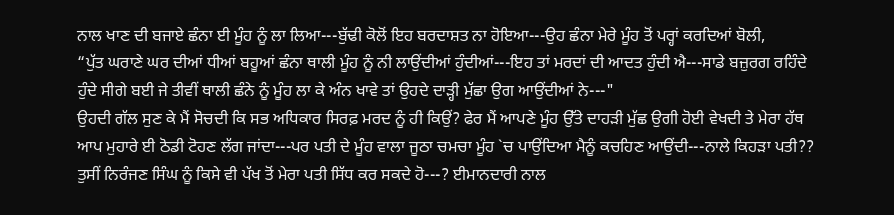ਨਾਲ ਖਾਣ ਦੀ ਬਜਾਏ ਛੰਨਾ ਈ ਮੂੰਹ ਨੂੰ ਲਾ ਲਿਆ---ਬੁੱਢੀ ਕੋਲੋਂ ਇਹ ਬਰਦਾਸ਼ਤ ਨਾ ਹੋਇਆ---ਉਹ ਛੰਨਾ ਮੇਰੇ ਮੂੰਹ ਤੋਂ ਪਰ੍ਹਾਂ ਕਰਦਿਆਂ ਬੋਲੀ,
“ਪੁੱਤ ਘਰਾਣੇ ਘਰ ਦੀਆਂ ਧੀਆਂ ਬਹੂਆਂ ਛੰਨਾ ਥਾਲੀ ਮੂੰਹ ਨੂੰ ਨੀ ਲਾਉਂਦੀਆਂ ਹੁੰਦੀਆਂ---ਇਹ ਤਾਂ ਮਰਦਾਂ ਦੀ ਆਦਤ ਹੁੰਦੀ ਐ---ਸਾਡੇ ਬਜ਼ੁਰਗ ਰਹਿੰਦੇ ਹੁੰਦੇ ਸੀਗੇ ਬਈ ਜੇ ਤੀਵੀਂ ਥਾਲੀ ਛੰਨੇ ਨੂੰ ਮੂੰਹ ਲਾ ਕੇ ਅੰਨ ਖਾਵੇ ਤਾਂ ਉਹਦੇ ਦਾੜ੍ਹੀ ਮੁੱਛਾ ਉਗ ਆਉਂਦੀਆਂ ਨੇ---"
ਉਹਦੀ ਗੱਲ ਸੁਣ ਕੇ ਮੈਂ ਸੋਚਦੀ ਕਿ ਸਭ ਅਧਿਕਾਰ ਸਿਰਫ਼ ਮਰਦ ਨੂੰ ਹੀ ਕਿਉਂ? ਫੇਰ ਮੈਂ ਆਪਣੇ ਮੂੰਹ ਉੱਤੇ ਦਾਹੜੀ ਮੁੱਛ ਉਗੀ ਹੋਈ ਵੇਖਦੀ ਤੇ ਮੇਰਾ ਹੱਥ ਆਪ ਮੁਹਾਰੇ ਈ ਠੋਡੀ ਟੋਹਣ ਲੱਗ ਜਾਂਦਾ---ਪਰ ਪਤੀ ਦੇ ਮੂੰਹ ਵਾਲਾ ਜੂਠਾ ਚਮਚਾ ਮੂੰਹ `ਚ ਪਾਉਂਦਿਆ ਮੈਨੂੰ ਕਚਹਿਣ ਆਉਂਦੀ---ਨਾਲੇ ਕਿਹੜਾ ਪਤੀ?? ਤੁਸੀਂ ਨਿਰੰਜਣ ਸਿੰਘ ਨੂੰ ਕਿਸੇ ਵੀ ਪੱਖ ਤੋਂ ਮੇਰਾ ਪਤੀ ਸਿੱਧ ਕਰ ਸਕਦੇ ਹੋ---? ਈਮਾਨਦਾਰੀ ਨਾਲ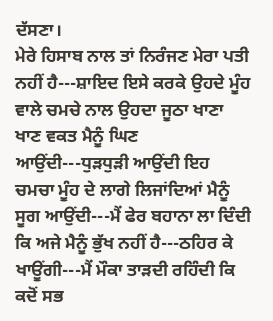ਦੱਸਣਾ।
ਮੇਰੇ ਹਿਸਾਬ ਨਾਲ ਤਾਂ ਨਿਰੰਜਣ ਮੇਰਾ ਪਤੀ ਨਹੀਂ ਹੈ---ਸ਼ਾਇਦ ਇਸੇ ਕਰਕੇ ਉਹਦੇ ਮੂੰਹ ਵਾਲੇ ਚਮਚੇ ਨਾਲ ਉਹਦਾ ਜੂਠਾ ਖਾਣਾ ਖਾਣ ਵਕਤ ਮੈਨੂੰ ਘਿਣ ਆਉਂਦੀ---ਧੁੜਧੁੜੀ ਆਉਂਦੀ ਇਹ ਚਮਚਾ ਮੂੰਹ ਦੇ ਲਾਗੇ ਲਿਜਾਂਦਿਆਂ ਮੈਨੂੰ ਸੂਗ ਆਉਂਦੀ---ਮੈਂ ਫੇਰ ਬਹਾਨਾ ਲਾ ਦਿੰਦੀ ਕਿ ਅਜੇ ਮੈਨੂੰ ਭੁੱਖ ਨਹੀਂ ਹੈ---ਠਹਿਰ ਕੇ ਖਾਊਂਗੀ---ਮੈਂ ਮੌਕਾ ਤਾੜਦੀ ਰਹਿੰਦੀ ਕਿ ਕਦੋਂ ਸਭ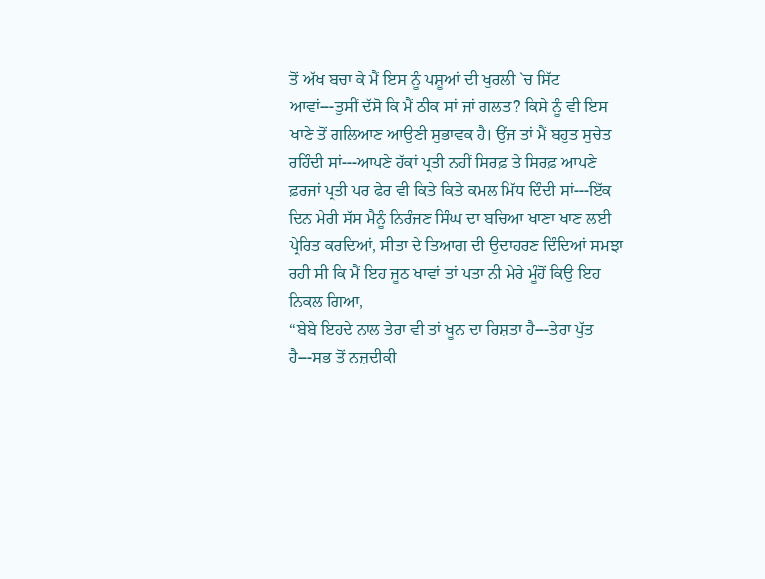ਤੋਂ ਅੱਖ ਬਚਾ ਕੇ ਮੈਂ ਇਸ ਨੂੰ ਪਸ਼ੂਆਂ ਦੀ ਖੁਰਲੀ `ਚ ਸਿੱਟ ਆਵਾਂ---ਤੁਸੀਂ ਦੱਸੋ ਕਿ ਮੈਂ ਠੀਕ ਸਾਂ ਜਾਂ ਗਲਤ? ਕਿਸੇ ਨੂੰ ਵੀ ਇਸ ਖਾਣੇ ਤੋਂ ਗਲਿਆਣ ਆਉਣੀ ਸੁਭਾਵਕ ਹੈ। ਉਂਜ ਤਾਂ ਮੈਂ ਬਹੁਤ ਸੁਚੇਤ ਰਹਿੰਦੀ ਸਾਂ---ਆਪਣੇ ਹੱਕਾਂ ਪ੍ਰਤੀ ਨਹੀਂ ਸਿਰਫ਼ ਤੇ ਸਿਰਫ਼ ਆਪਣੇ ਫ਼ਰਜਾਂ ਪ੍ਰਤੀ ਪਰ ਫੇਰ ਵੀ ਕਿਤੇ ਕਿਤੇ ਕਮਲ ਮਿੱਧ ਦਿੰਦੀ ਸਾਂ---ਇੱਕ ਦਿਨ ਮੇਰੀ ਸੱਸ ਮੈਨੂੰ ਨਿਰੰਜਣ ਸਿੰਘ ਦਾ ਬਚਿਆ ਖਾਣਾ ਖਾਣ ਲਈ ਪ੍ਰੇਰਿਤ ਕਰਦਿਆਂ, ਸੀਤਾ ਦੇ ਤਿਆਗ ਦੀ ਉਦਾਹਰਣ ਦਿੰਦਿਆਂ ਸਮਝਾ ਰਹੀ ਸੀ ਕਿ ਮੈਂ ਇਹ ਜੂਠ ਖਾਵਾਂ ਤਾਂ ਪਤਾ ਨੀ ਮੇਰੇ ਮੂੰਹੋਂ ਕਿਉ ਇਹ ਨਿਕਲ ਗਿਆ,
“ਬੇਬੇ ਇਹਦੇ ਨਾਲ ਤੇਰਾ ਵੀ ਤਾਂ ਖੂਨ ਦਾ ਰਿਸ਼ਤਾ ਹੈ---ਤੇਰਾ ਪੁੱਤ ਹੈ---ਸਭ ਤੋਂ ਨਜ਼ਦੀਕੀ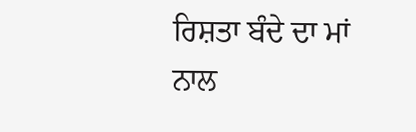ਰਿਸ਼ਤਾ ਬੰਦੇ ਦਾ ਮਾਂ ਨਾਲ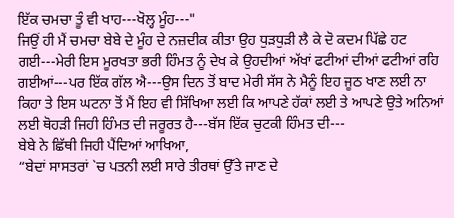ਇੱਕ ਚਮਚਾ ਤੂੰ ਵੀ ਖਾਹ---ਖੋਲ੍ਹ ਮੂੰਹ---"
ਜਿਉਂ ਹੀ ਮੈਂ ਚਮਚਾ ਬੇਬੇ ਦੇ ਮੂੰਹ ਦੇ ਨਜ਼ਦੀਕ ਕੀਤਾ ਉਹ ਧੁੜਧੁੜੀ ਲੈ ਕੇ ਦੋ ਕਦਮ ਪਿੱਛੇ ਹਟ ਗਈ---ਮੇਰੀ ਇਸ ਮੂਰਖਤਾ ਭਰੀ ਹਿੰਮਤ ਨੂੰ ਦੇਖ ਕੇ ਉਹਦੀਆਂ ਅੱਖਾਂ ਫਟੀਆਂ ਦੀਆਂ ਫਟੀਆਂ ਰਹਿ ਗਈਆਂ---ਪਰ ਇੱਕ ਗੱਲ ਐ---ਉਸ ਦਿਨ ਤੋਂ ਬਾਦ ਮੇਰੀ ਸੱਸ ਨੇ ਮੈਨੂੰ ਇਹ ਜੂਠ ਖਾਣ ਲਈ ਨਾ ਕਿਹਾ ਤੇ ਇਸ ਘਟਨਾ ਤੋਂ ਮੈਂ ਇਹ ਵੀ ਸਿੱਖਿਆ ਲਈ ਕਿ ਆਪਣੇ ਹੱਕਾਂ ਲਈ ਤੇ ਆਪਣੇ ਉਤੇ ਅਨਿਆਂ ਲਈ ਥੋਹੜੀ ਜਿਹੀ ਹਿੰਮਤ ਦੀ ਜਰੂਰਤ ਹੈ---ਬੱਸ ਇੱਕ ਚੁਟਕੀ ਹਿੰਮਤ ਦੀ---
ਬੇਬੇ ਨੇ ਛਿੱਥੀ ਜਿਹੀ ਪੈਂਦਿਆਂ ਆਖਿਆ,
“ਬੇਦਾਂ ਸਾਸਤਰਾਂ `ਚ ਪਤਨੀ ਲਈ ਸਾਰੇ ਤੀਰਥਾਂ ਉੱਤੇ ਜਾਣ ਦੇ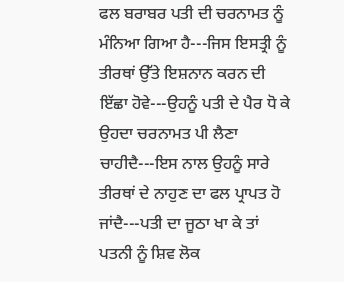ਫਲ ਬਰਾਬਰ ਪਤੀ ਦੀ ਚਰਨਾਮਤ ਨੂੰ ਮੰਨਿਆ ਗਿਆ ਹੈ---ਜਿਸ ਇਸਤ੍ਰੀ ਨੂੰ ਤੀਰਥਾਂ ਉੱਤੇ ਇਸ਼ਨਾਨ ਕਰਨ ਦੀ ਇੱਛਾ ਹੋਵੇ---ਉਹਨੂੰ ਪਤੀ ਦੇ ਪੈਰ ਧੋ ਕੇ ਉਹਦਾ ਚਰਨਾਮਤ ਪੀ ਲੈਣਾ ਚਾਹੀਦੈ---ਇਸ ਨਾਲ ਉਹਨੂੰ ਸਾਰੇ ਤੀਰਥਾਂ ਦੇ ਨਾਹੁਣ ਦਾ ਫਲ ਪ੍ਰਾਪਤ ਹੋ ਜਾਂਦੈ---ਪਤੀ ਦਾ ਜੂਠਾ ਖਾ ਕੇ ਤਾਂ ਪਤਨੀ ਨੂੰ ਸ਼ਿਵ ਲੋਕ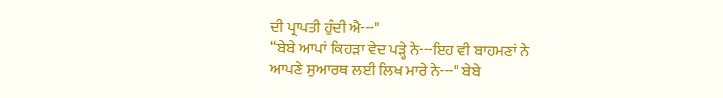ਦੀ ਪ੍ਰਾਪਤੀ ਹੁੰਦੀ ਐ---"
“ਬੇਬੇ ਆਪਾਂ ਕਿਹੜਾ ਵੇਦ ਪੜ੍ਹੇ ਨੇ---ਇਹ ਵੀ ਬਾਹਮਣਾਂ ਨੇ ਆਪਣੇ ਸੁਆਰਥ ਲਈ ਲਿਖ ਮਾਰੇ ਨੇ---" ਬੇਬੇ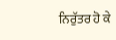ਨਿਰੁੱਤਰ ਹੋ ਕੇ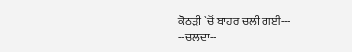ਕੋਠੜੀ `ਚੋਂ ਬਾਹਰ ਚਲੀ ਗਈ---
--ਚਲਦਾ--